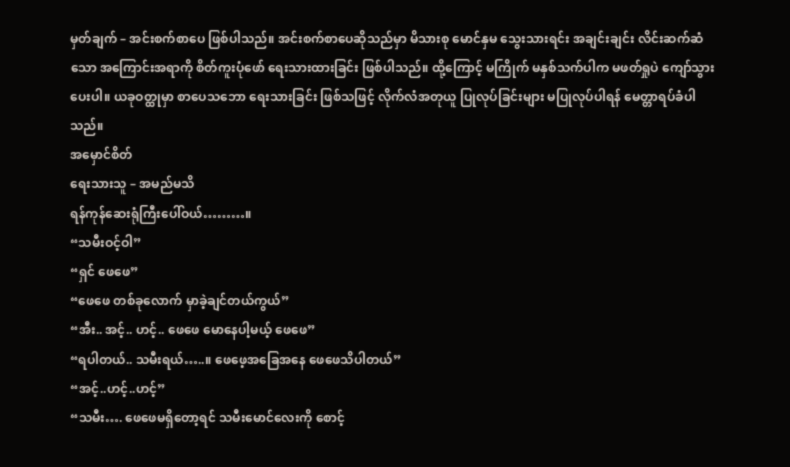မှတ်ချက် – အင်းစက်စာပေ ဖြစ်ပါသည်။ အင်းစက်စာပေဆိုသည်မှာ မိသားစု မောင်နှမ သွေးသားရင်း အချင်းချင်း လိင်းဆက်ဆံသော အကြောင်းအရာကို စိတ်ကူးပုံဖော် ရေးသားထားခြင်း ဖြစ်ပါသည်။ ထို့ကြောင့် မကြိုက် မနှစ်သက်ပါက မဖတ်ရှုပဲ ကျော်သွားပေးပါ။ ယခုဝတ္ထုမှာ စာပေသဘော ရေးသားခြင်း ဖြစ်သဖြင့် လိုက်လံအတုယူ ပြုလုပ်ခြင်းများ မပြုလုပ်ပါရန် မေတ္တာရပ်ခံပါသည်။
အမှောင်စိတ်
ရေးသားသူ – အမည်မသိ
ရန်ကုန်ဆေးရုံကြီးပေါ်ဝယ်………။
“သမီးဝင့်ဝါ”
“ရှင် ဖေဖေ”
“ဖေဖေ တစ်ခုလောက် မှာခဲ့ချင်တယ်ကွယ်”
“အီး.. အင့်.. ဟင့်.. ဖေဖေ မောနေပါ့မယ့် ဖေဖေ”
“ရပါတယ်.. သမီးရယ်…..။ ဖေဖေ့အခြေအနေ ဖေဖေသိပါတယ်”
“အင့်..ဟင့်..ဟင့်”
“သမီး…. ဖေဖေမရှိတော့ရင် သမီးမောင်လေးကို စောင့်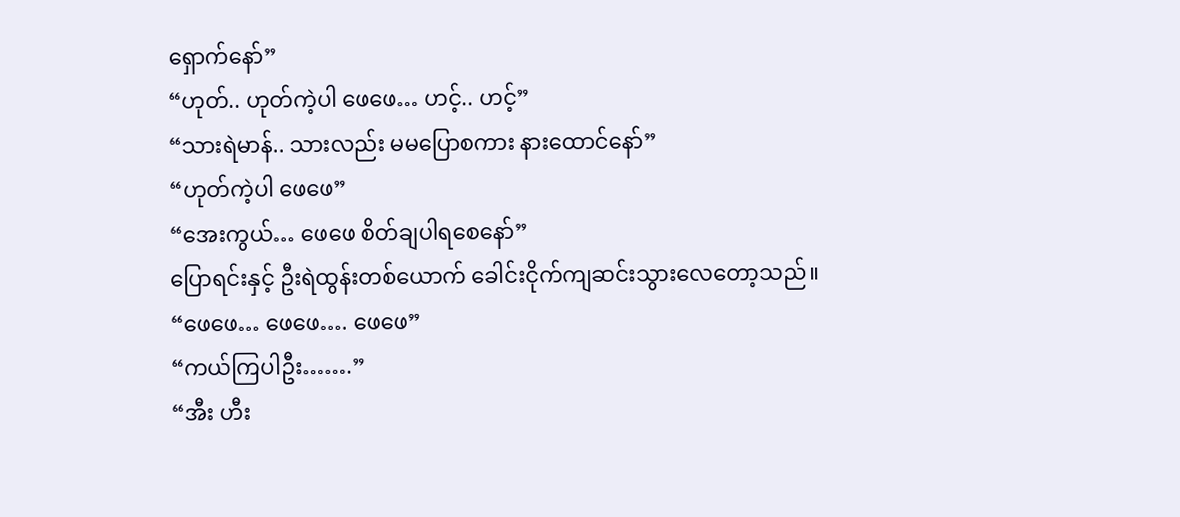ရှောက်နော်”
“ဟုတ်.. ဟုတ်ကဲ့ပါ ဖေဖေ… ဟင့်.. ဟင့်”
“သားရဲမာန်.. သားလည်း မမပြောစကား နားထောင်နော်”
“ဟုတ်ကဲ့ပါ ဖေဖေ”
“အေးကွယ်… ဖေဖေ စိတ်ချပါရစေနော်”
ပြောရင်းနှင့် ဦးရဲထွန်းတစ်ယောက် ခေါင်းငိုက်ကျဆင်းသွားလေတော့သည်။
“ဖေဖေ… ဖေဖေ…. ဖေဖေ”
“ကယ်ကြပါဦး…….”
“အီး ဟီး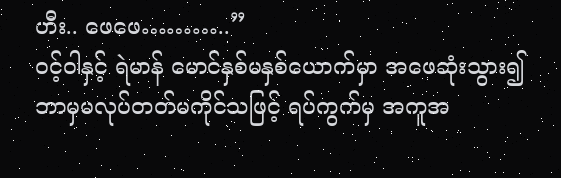ဟီး.. ဖေဖေ………..”
ဝင့်ဝါနှင့် ရဲမာန် မောင်နှစ်မနှစ်ယောက်မှာ အဖေဆုံးသွား၍ ဘာမှမလုပ်တတ်မကိုင်သဖြင့် ရပ်ကွက်မှ အကူအ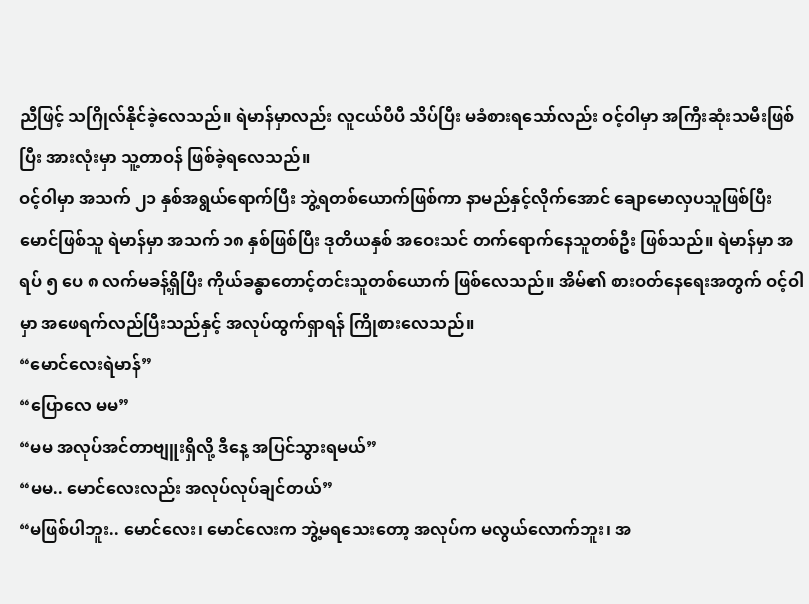ညီဖြင့် သဂြိုလ်နိုင်ခဲ့လေသည်။ ရဲမာန်မှာလည်း လူငယ်ပီပီ သိပ်ပြီး မခံစားရသော်လည်း ဝင့်ဝါမှာ အကြီးဆုံးသမီးဖြစ်ပြီး အားလုံးမှာ သူ့တာဝန် ဖြစ်ခဲ့ရလေသည်။
ဝင့်ဝါမှာ အသက် ၂၁ နှစ်အရွယ်ရောက်ပြီး ဘွဲ့ရတစ်ယောက်ဖြစ်ကာ နာမည်နှင့်လိုက်အောင် ချောမောလှပသူဖြစ်ပြီး မောင်ဖြစ်သူ ရဲမာန်မှာ အသက် ၁၈ နှစ်ဖြစ်ပြီး ဒုတိယနှစ် အဝေးသင် တက်ရောက်နေသူတစ်ဦး ဖြစ်သည်။ ရဲမာန်မှာ အရပ် ၅ ပေ ၈ လက်မခန့်ရှိပြီး ကိုယ်ခန္ဓာတောင့်တင်းသူတစ်ယောက် ဖြစ်လေသည်။ အိမ်၏ စားဝတ်နေရေးအတွက် ဝင့်ဝါမှာ အဖေရက်လည်ပြီးသည်နှင့် အလုပ်ထွက်ရှာရန် ကြိုစားလေသည်။
“မောင်လေးရဲမာန်”
“ပြောလေ မမ”
“မမ အလုပ်အင်တာဗျူးရှိလို့ ဒီနေ့ အပြင်သွားရမယ်”
“မမ.. မောင်လေးလည်း အလုပ်လုပ်ချင်တယ်”
“မဖြစ်ပါဘူး.. မောင်လေး၊ မောင်လေးက ဘွဲ့မရသေးတော့ အလုပ်က မလွယ်လောက်ဘူး၊ အ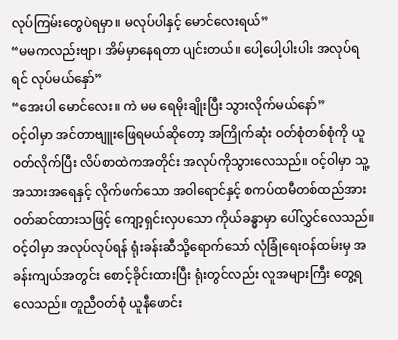လုပ်ကြမ်းတွေပဲရမှာ။ မလုပ်ပါနှင့် မောင်လေးရယ်”
“မမကလည်းဗျာ၊ အိမ်မှာနေရတာ ပျင်းတယ်။ ပေါ့ပေါ့ပါးပါး အလုပ်ရရင် လုပ်မယ်နှော်”
“အေးပါ မောင်လေး။ ကဲ မမ ရေမိုးချိုးပြီး သွားလိုက်မယ်နော်”
ဝင့်ဝါမှာ အင်တာဗျူးဖြေရမယ်ဆိုတော့ အကြိုက်ဆုံး ဝတ်စုံတစ်စုံကို ယူဝတ်လိုက်ပြီး လိပ်စာထဲကအတိုင်း အလုပ်ကိုသွားလေသည်။ ဝင့်ဝါမှာ သူ့အသားအရေနှင့် လိုက်ဖက်သော အဝါရောင်နှင့် စကပ်ထမီတစ်ထည်အား ဝတ်ဆင်ထားသဖြင့် ကျော့ရှင်းလှပသော ကိုယ်ခန္ဓာမှာ ပေါ်လွှင်လေသည်။
ဝင့်ဝါမှာ အလုပ်လုပ်ရန် ရုံးခန်းဆီသို့ရောက်သော် လုံခြုံရေးဝန်ထမ်းမှ အခန်းကျယ်အတွင်း စောင့်ခိုင်းထားပြီး ရုံးတွင်လည်း လူအများကြီး တွေ့ရလေသည်။ တူညီဝတ်စုံ ယူနီဖောင်း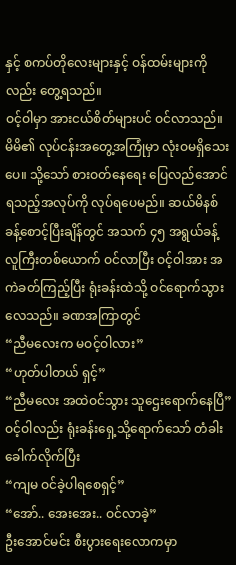နှင့် စကပ်တိုလေးများနှင့် ဝန်ထမ်းများကိုလည်း တွေ့ရသည်။
ဝင့်ဝါမှာ အားငယ်စိတ်များပင် ဝင်လာသည်။ မိမိ၏ လုပ်ငန်းအတွေ့အကြုံမှာ လုံးဝမရှိသေးပေ။ သို့သော် စားဝတ်နေရေး ပြေလည်အောင် ရသည့်အလုပ်ကို လုပ်ရပေမည်။ ဆယ်မိနစ်ခန့်စောင့်ပြီးချိန်တွင် အသက် ၄၅ အရွယ်ခန့် လူကြီးတစ်ယောက် ဝင်လာပြီး ဝင့်ဝါအား အကဲခတ်ကြည့်ပြီး ရုံးခန်းထဲသို့ ဝင်ရောက်သွားလေသည်။ ခဏအကြာတွင်
“ညီမလေးက မဝင့်ဝါလား”
“ဟုတ်ပါတယ် ရှင့်”
“ညီမလေး အထဲဝင်သွား သူဌေးရောက်နေပြီ”
ဝင့်ဝါလည်း ရုံးခန်းရှေ့သို့ရောက်သော် တံခါးခေါက်လိုက်ပြီး
“ကျမ ဝင်ခဲ့ပါရစေရှင့်”
“အော်.. အေးအေး.. ဝင်လာခဲ့”
ဦးအောင်မင်း စီးပွားရေးလောကမှာ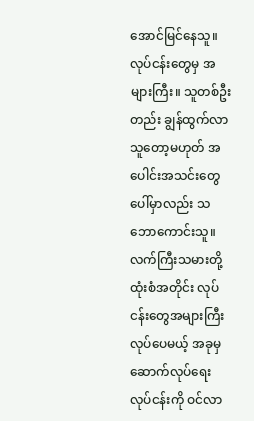အောင်မြင်နေသူ။ လုပ်ငန်းတွေမှ အများကြီး။ သူတစ်ဦးတည်း ချွန်ထွက်လာသူတော့မဟုတ် အပေါင်းအသင်းတွေပေါ်မှာလည်း သဘောကောင်းသူ။ လက်ကြီးသမားတို့ ထုံးစံအတိုင်း လုပ်ငန်းတွေအများကြီး လုပ်ပေမယ့် အခုမှ ဆောက်လုပ်ရေးလုပ်ငန်းကို ဝင်လာ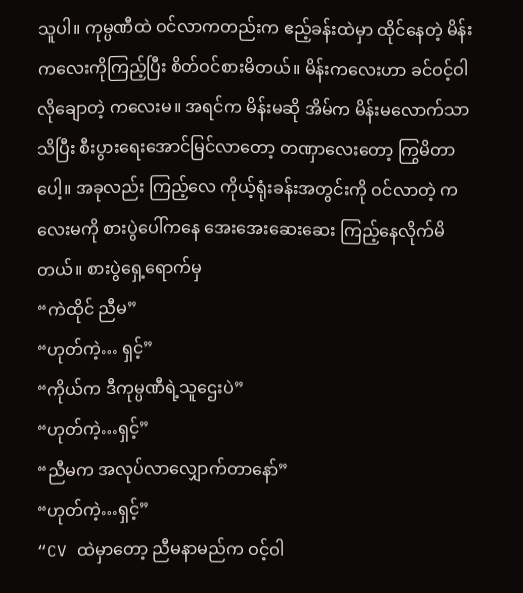သူပါ။ ကုမ္ပဏီထဲ ဝင်လာကတည်းက ဧည့်ခန်းထဲမှာ ထိုင်နေတဲ့ မိန်းကလေးကိုကြည့်ပြီး စိတ်ဝင်စားမိတယ်။ မိန်းကလေးဟာ ခင်ဝင့်ဝါလိုချောတဲ့ ကလေးမ။ အရင်က မိန်းမဆို အိမ်က မိန်းမလောက်သာသိပြီး စီးပွားရေးအောင်မြင်လာတော့ တဏှာလေးတော့ ကြွမိတာပေါ့။ အခုလည်း ကြည့်လေ ကိုယ့်ရုံးခန်းအတွင်းကို ဝင်လာတဲ့ ကလေးမကို စားပွဲပေါ်ကနေ အေးအေးဆေးဆေး ကြည့်နေလိုက်မိတယ်။ စားပွဲရှေ့ရောက်မှ
“ကဲထိုင် ညီမ”
“ဟုတ်ကဲ့… ရှင့်”
“ကိုယ်က ဒီကုမ္ပဏီရဲ့သူဌေးပဲ”
“ဟုတ်ကဲ့…ရှင့်”
“ညီမက အလုပ်လာလျှောက်တာနော်”
“ဟုတ်ကဲ့…ရှင့်”
“CV ထဲမှာတော့ ညီမနာမည်က ဝင့်ဝါ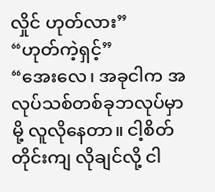လှိုင် ဟုတ်လား”
“ဟုတ်ကဲ့ရှင့်”
“အေးလေ၊ အခုငါက အလုပ်သစ်တစ်ခုဘလုပ်မှာမို့ လူလိုနေတာ။ ငါ့စိတ်တိုင်းကျ လိုချင်လို့ ငါ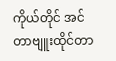ကိုယ်တိုင် အင်တာဗျူးထိုင်တာ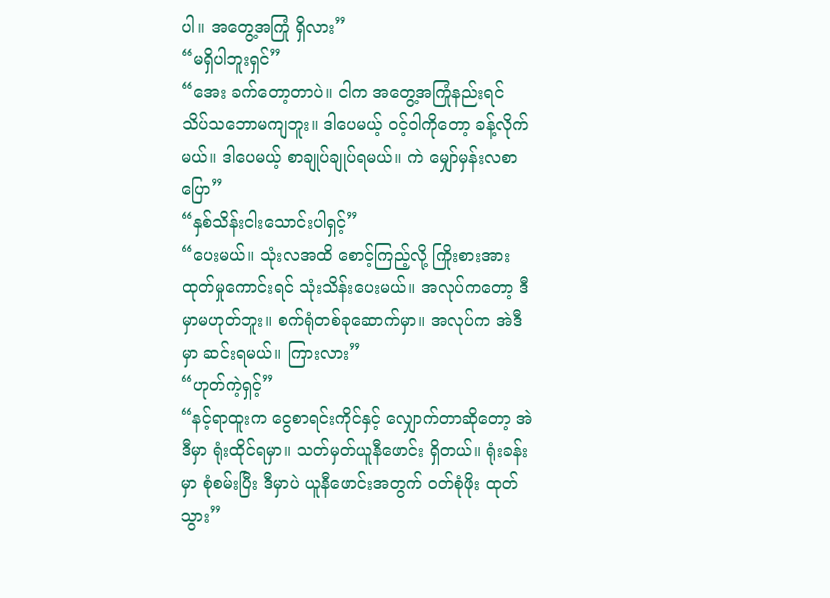ပါ။ အတွေ့အကြုံ ရှိလား”
“မရှိပါဘူးရှင်”
“အေး ခက်တော့တာပဲ။ ငါက အတွေ့အကြုံနည်းရင် သိပ်သဘောမကျဘူး။ ဒါပေမယ့် ဝင့်ဝါကိုတော့ ခန့်လိုက်မယ်။ ဒါပေမယ့် စာချုပ်ချုပ်ရမယ်။ ကဲ မျှော်မှန်းလစာပြော”
“နှစ်သိန်းငါးသောင်းပါရှင့်”
“ပေးမယ်။ သုံးလအထိ စောင့်ကြည့်လို့ ကြိုးစားအားထုတ်မှုကောင်းရင် သုံးသိန်းပေးမယ်။ အလုပ်ကတော့ ဒီမှာမဟုတ်ဘူး။ စက်ရုံတစ်ခုဆောက်မှာ။ အလုပ်က အဲဒီမှာ ဆင်းရမယ်။ ကြားလား”
“ဟုတ်ကဲ့ရှင့်”
“နင့်ရာထူးက ငွေစာရင်းကိုင်နှင့် လျှောက်တာဆိုတော့ အဲဒီမှာ ရုံးထိုင်ရမှာ။ သတ်မှတ်ယူနီဖောင်း ရှိတယ်။ ရုံးခန်းမှာ စုံစမ်းပြီး ဒီမှာပဲ ယူနီဖောင်းအတွက် ဝတ်စုံဖိုး ထုတ်သွား”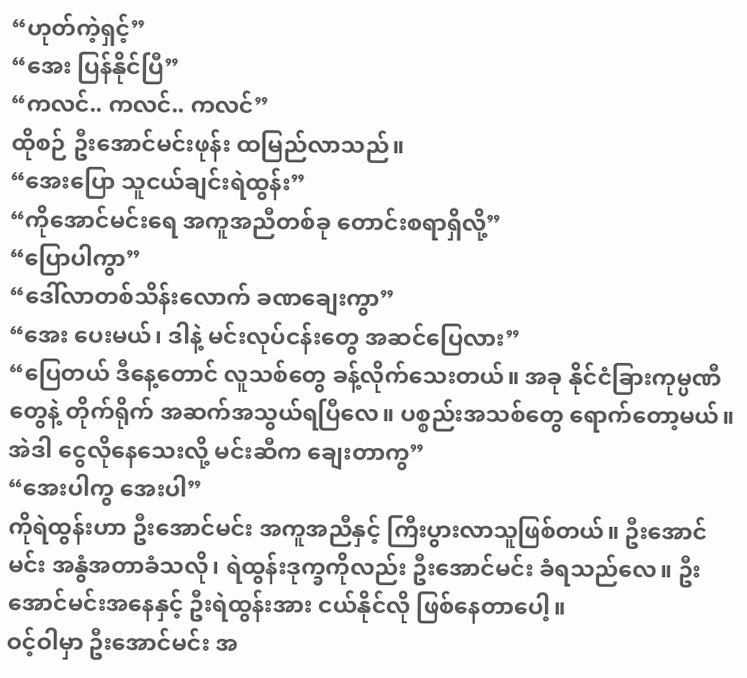“ဟုတ်ကဲ့ရှင့်”
“အေး ပြန်နိုင်ပြီ”
“ကလင်.. ကလင်.. ကလင်”
ထိုစဉ် ဦးအောင်မင်းဖုန်း ထမြည်လာသည်။
“အေးပြော သူငယ်ချင်းရဲထွန်း”
“ကိုအောင်မင်းရေ အကူအညီတစ်ခု တောင်းစရာရှိလို့”
“ပြောပါကွာ”
“ဒေါ်လာတစ်သိန်းလောက် ခဏချေးကွာ”
“အေး ပေးမယ်၊ ဒါနဲ့ မင်းလုပ်ငန်းတွေ အဆင်ပြေလား”
“ပြေတယ် ဒီနေ့တောင် လူသစ်တွေ ခန့်လိုက်သေးတယ်။ အခု နိုင်ငံခြားကုမ္ပဏီတွေနဲ့ တိုက်ရိုက် အဆက်အသွယ်ရပြီလေ။ ပစ္စည်းအသစ်တွေ ရောက်တော့မယ်။ အဲဒါ ငွေလိုနေသေးလို့ မင်းဆီက ချေးတာကွ”
“အေးပါကွ အေးပါ”
ကိုရဲထွန်းဟာ ဦးအောင်မင်း အကူအညီနှင့် ကြီးပွားလာသူဖြစ်တယ်။ ဦးအောင်မင်း အနွံအတာခံသလို၊ ရဲထွန်းဒုက္ခကိုလည်း ဦးအောင်မင်း ခံရသည်လေ။ ဦးအောင်မင်းအနေနှင့် ဦးရဲထွန်းအား ငယ်နိုင်လို ဖြစ်နေတာပေါ့။
ဝင့်ဝါမှာ ဦးအောင်မင်း အ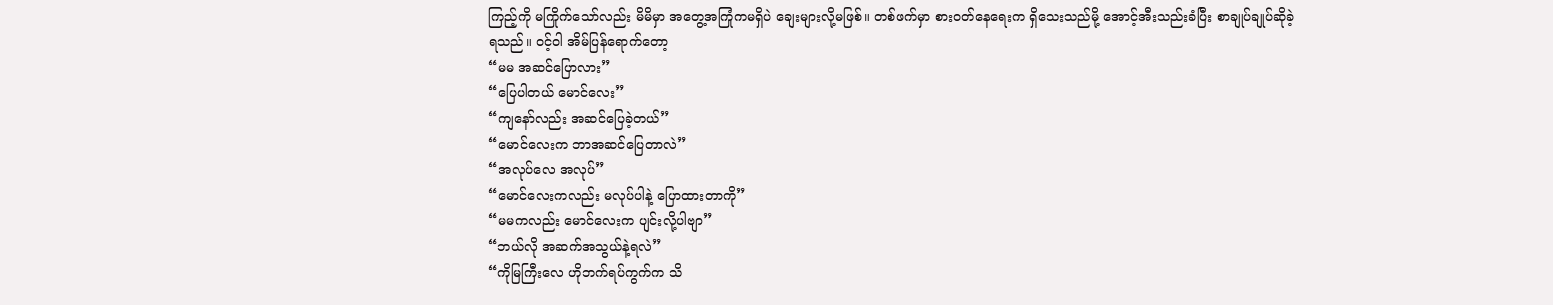ကြည့်ကို မကြိုက်သော်လည်း မိမိမှာ အတွေ့အကြုံကမရှိပဲ ချေးများလို့မဖြစ်။ တစ်ဖက်မှာ စားဝတ်နေရေးက ရှိသေးသည်မို့ အောင့်အီးသည်းခံပြီး စာချုပ်ချုပ်ဆိုခဲ့ရသည်။ ဝင့်ဝါ အိမ်ပြန်ရောက်တော့
“မမ အဆင်ပြောလား”
“ပြေပါတယ် မောင်လေး”
“ကျနော်လည်း အဆင်ပြေခဲ့တယ်”
“မောင်လေးက ဘာအဆင်ပြေတာလဲ”
“အလုပ်လေ အလုပ်”
“မောင်လေးကလည်း မလုပ်ပါနဲ့ ပြောထားတာကို”
“မမကလည်း မောင်လေးက ပျင်းလို့ပါဗျာ”
“ဘယ်လို အဆက်အသွယ်နဲ့ရလဲ”
“ကိုမြကြီးလေ ဟိုဘက်ရပ်ကွက်က သိ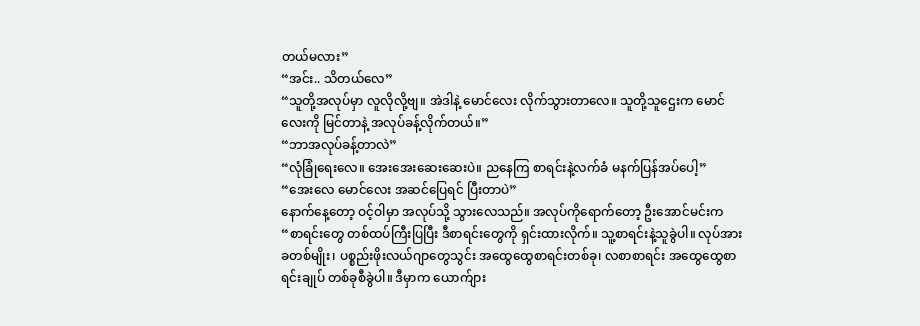တယ်မလား”
“အင်း.. သိတယ်လေ”
“သူတို့အလုပ်မှာ လူလိုလို့ဗျ။ အဲဒါနဲ့ မောင်လေး လိုက်သွားတာလေ။ သူတို့သူဌေးက မောင်လေးကို မြင်တာနဲ့ အလုပ်ခန့်လိုက်တယ်။”
“ဘာအလုပ်ခန့်တာလဲ”
“လုံခြုံရေးလေ။ အေးအေးဆေးဆေးပဲ။ ညနေကြ စာရင်းနဲ့လက်ခံ မနက်ပြန်အပ်ပေါ့”
“အေးလေ မောင်လေး အဆင်ပြေရင် ပြီးတာပဲ”
နောက်နေ့တော့ ဝင့်ဝါမှာ အလုပ်သို့ သွားလေသည်။ အလုပ်ကိုရောက်တော့ ဦးအောင်မင်းက
“စာရင်းတွေ တစ်ထပ်ကြီးပြပြီး ဒီစာရင်းတွေကို ရှင်းထားလိုက်။ သူ့စာရင်းနဲ့သူခွဲပါ။ လုပ်အားခတစ်မျိုး၊ ပစ္စည်းဖိုးလယ်ဂျာတွေသွင်း အထွေထွေစာရင်းတစ်ခု၊ လစာစာရင်း အထွေထွေစာရင်းချုပ် တစ်ခုစီခွဲပါ။ ဒီမှာက ယောက်ျား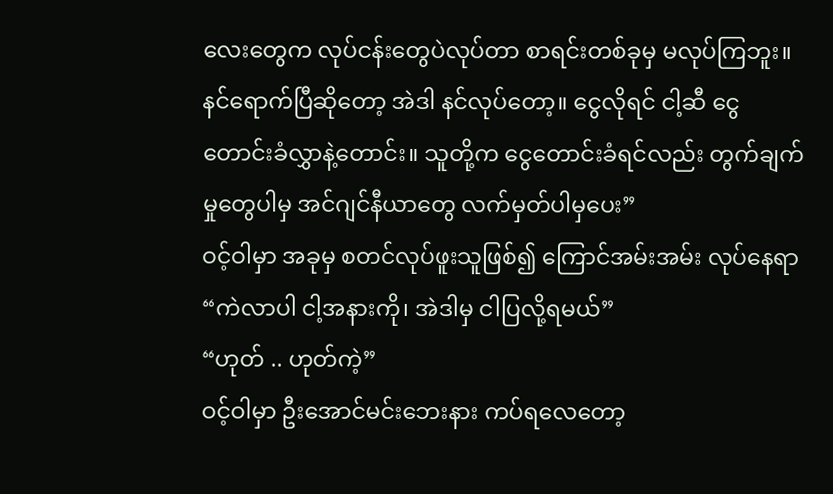လေးတွေက လုပ်ငန်းတွေပဲလုပ်တာ စာရင်းတစ်ခုမှ မလုပ်ကြဘူး။ နင်ရောက်ပြီဆိုတော့ အဲဒါ နင်လုပ်တော့။ ငွေလိုရင် ငါ့ဆီ ငွေတောင်းခံလွှာနဲ့တောင်း။ သူတို့က ငွေတောင်းခံရင်လည်း တွက်ချက်မှုတွေပါမှ အင်ဂျင်နီယာတွေ လက်မှတ်ပါမှပေး”
ဝင့်ဝါမှာ အခုမှ စတင်လုပ်ဖူးသူဖြစ်၍ ကြောင်အမ်းအမ်း လုပ်နေရာ
“ကဲလာပါ ငါ့အနားကို၊ အဲဒါမှ ငါပြလို့ရမယ်”
“ဟုတ် .. ဟုတ်ကဲ့”
ဝင့်ဝါမှာ ဦးအောင်မင်းဘေးနား ကပ်ရလေတော့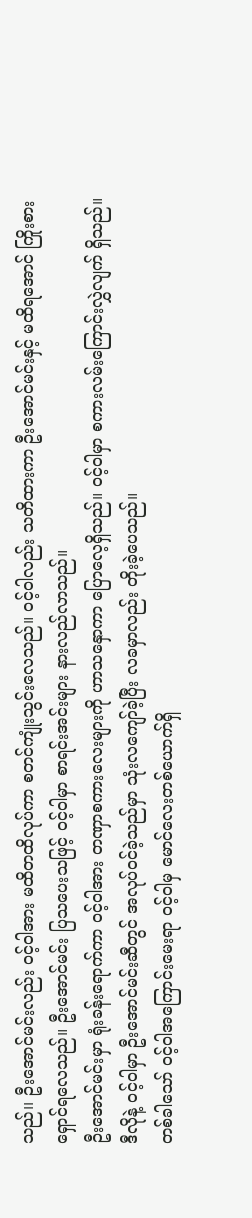သည်၊၊ ဦးအောင်မင်းလည်း ဝင့်ဝါအား မထိတထိလုပ်ကာ စတင်ကျုံးသွင်းလေသည်။ ဝင့်ဝါလည်း သတိထားကာ ဦးအောင်မင်းနှင့် မထိရအောင် ကြိုးစားရှောင်ရလေသည်။ ဦးအောင်မင်း ပြသပေးသဖြင့် ဝင့်ဝါမှာ စာရင်းအင်းများ နားလည်လာသည်။
ဦးအောင်မင်းမှာ ရုံးခန်းရောက်ကာ ဝင့်ဝါအား တဏှာစကားလေးများကို ဟာသနှောကာ ပြောလေ့ရှိသည်။ ဝင့်ဝါမှာ စကားလမ်းကြောင်းလွှဲလျက် ရှိသည်။ ဒီလိုနဲ့ ဝင့်ဝါမှာ ဦးအောင်မင်းဆီတွင် အလုပ်ဝင်ခဲ့သည်မှာ သုံးလကျော်ခဲ့ပြီး လခမှာလည်း တိုးခဲ့ပေသည်။
တစ်ခါသော် ဝင့်ဝါအကြောင်းမေးရာ ဝင့်ဝါမှ မောင်လေးတစ်ယောက်ရှိ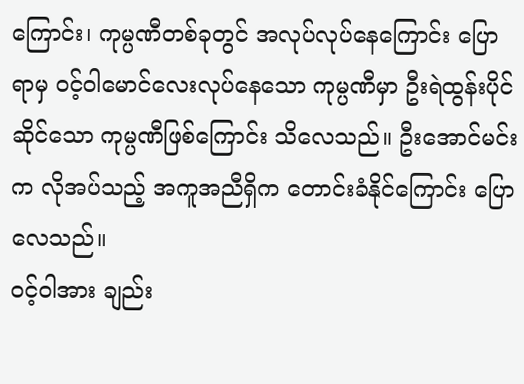ကြောင်း၊ ကုမ္ပဏီတစ်ခုတွင် အလုပ်လုပ်နေကြောင်း ပြောရာမှ ဝင့်ဝါမောင်လေးလုပ်နေသော ကုမ္ပဏီမှာ ဦးရဲထွန်းပိုင်ဆိုင်သော ကုမ္ပဏီဖြစ်ကြောင်း သိလေသည်။ ဦးအောင်မင်းက လိုအပ်သည့် အကူအညီရှိက တောင်းခံနိုင်ကြောင်း ပြောလေသည်။
ဝင့်ဝါအား ချည်း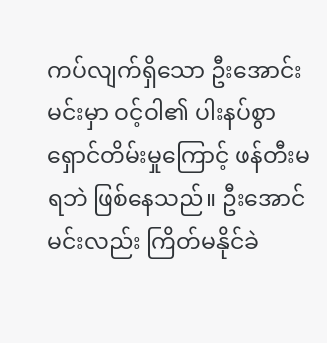ကပ်လျက်ရှိသော ဦးအောင်းမင်းမှာ ဝင့်ဝါ၏ ပါးနပ်စွာ ရှောင်တိမ်းမှုကြောင့် ဖန်တီးမရဘဲ ဖြစ်နေသည်။ ဦးအောင်မင်းလည်း ကြိတ်မနိုင်ခဲ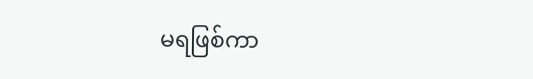မရဖြစ်ကာ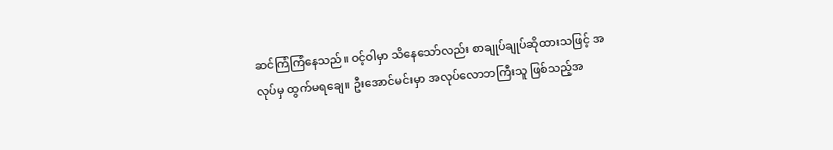ဆင်ကြံကြံနေသည်။ ဝင့်ဝါမှာ သိနေသော်လည်း စာချုပ်ချုပ်ဆိုထားသဖြင့် အလုပ်မှ ထွက်မရချေ။ ဦးအောင်မင်းမှာ အလုပ်လောဘကြီးသူ ဖြစ်သည့်အ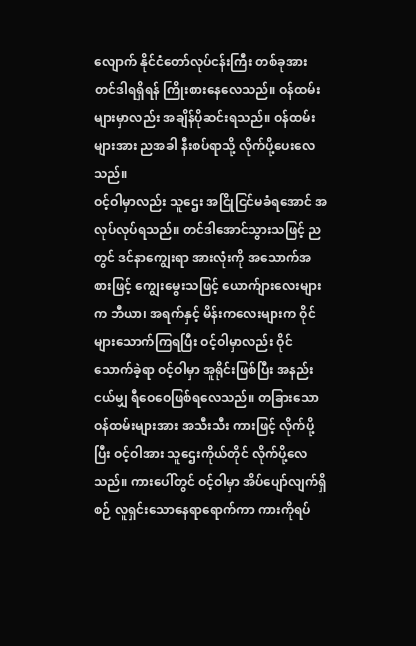လျောက် နိုင်ငံတော်လုပ်ငန်းကြီး တစ်ခုအား တင်ဒါရရှိရန် ကြိုးစားနေလေသည်။ ဝန်ထမ်းများမှာလည်း အချိန်ပိုဆင်းရသည်။ ဝန်ထမ်းများအား ညအခါ နီးစပ်ရာသို့ လိုက်ပို့ပေးလေသည်။
ဝင့်ဝါမှာလည်း သူဌေး အငြိုငြင်မခံရအောင် အလုပ်လုပ်ရသည်။ တင်ဒါအောင်သွားသဖြင့် ညတွင် ဒင်နာကျွေးရာ အားလုံးကို အသောက်အစားဖြင့် ကျွေးမွေးသဖြင့် ယောက်ျားလေးများက ဘီယာ၊ အရက်နှင့် မိန်းကလေးများက ဝိုင်များသောက်ကြရပြီး ဝင့်ဝါမှာလည်း ဝိုင်သောက်ခဲ့ရာ ဝင့်ဝါမှာ အူရိုင်းဖြစ်ပြီး အနည်းငယ်မျှ ရီဝေဝေဖြစ်ရလေသည်။ တခြားသော ဝန်ထမ်းများအား အသီးသီး ကားဖြင့် လိုက်ပို့ပြီး ဝင့်ဝါအား သူဌေးကိုယ်တိုင် လိုက်ပို့လေသည်။ ကားပေါ်တွင် ဝင့်ဝါမှာ အိပ်ပျော်လျက်ရှိစဉ် လူရှင်းသောနေရာရောက်ကာ ကားကိုရပ်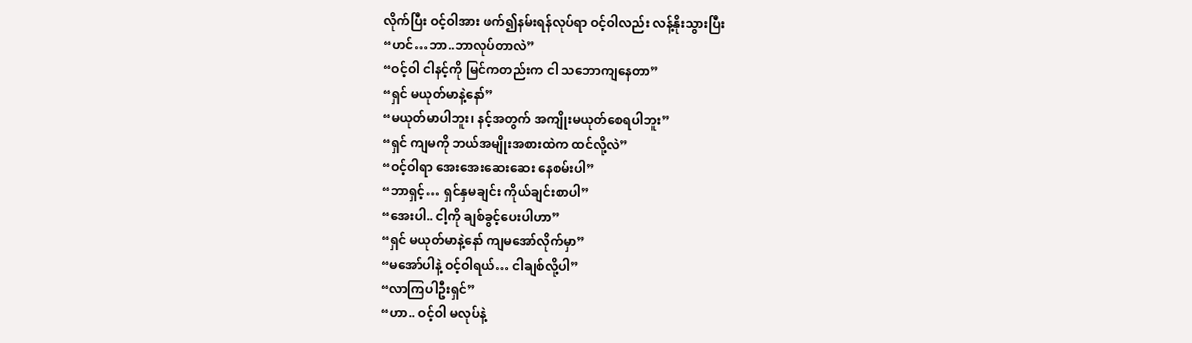လိုက်ပြီး ဝင့်ဝါအား ဖက်၍နမ်းရန်လုပ်ရာ ဝင့်ဝါလည်း လန့်နိုးသွားပြီး
“ဟင်…ဘာ..ဘာလုပ်တာလဲ”
“ဝင့်ဝါ ငါနင့်ကို မြင်ကတည်းက ငါ သဘောကျနေတာ”
“ရှင် မယုတ်မာနဲ့နော်”
“မယုတ်မာပါဘူး၊ နင့်အတွက် အကျိုးမယုတ်စေရပါဘူး”
“ရှင် ကျမကို ဘယ်အမျိုးအစားထဲက ထင်လို့လဲ”
“ဝင့်ဝါရာ အေးအေးဆေးဆေး နေစမ်းပါ”
“ဘာရှင့်… ရှင်နှမချင်း ကိုယ်ချင်းစာပါ”
“အေးပါ.. ငါ့ကို ချစ်ခွင့်ပေးပါဟာ”
“ရှင် မယုတ်မာနဲ့နော် ကျမအော်လိုက်မှာ”
“မအော်ပါနဲ့ ဝင့်ဝါရယ်… ငါချစ်လို့ပါ”
“လာကြပါဦးရှင်”
“ဟာ.. ဝင့်ဝါ မလုပ်နဲ့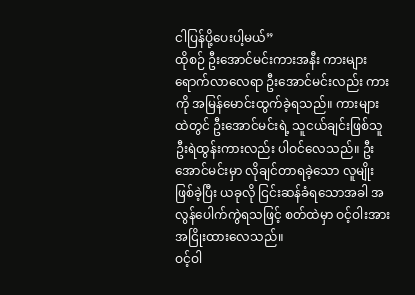ငါပြန်ပို့ပေးပါ့မယ်”
ထိုစဉ် ဦးအောင်မင်းကားအနီး ကားများရောက်လာလေရာ ဦးအောင်မင်းလည်း ကားကို အမြန်မောင်းထွက်ခဲ့ရသည်။ ကားများထဲတွင် ဦးအောင်မင်းရဲ့ သူငယ်ချင်းဖြစ်သူ ဦးရဲထွန်းကားလည်း ပါဝင်လေသည်။ ဦးအောင်မင်းမှာ လိုချင်တာရခဲ့သော လူမျိုးဖြစ်ခဲ့ပြီး ယခုလို ငြင်းဆန်ခံရသောအခါ အလွန်ပေါက်ကွဲရသဖြင့် စတ်ထဲမှာ ဝင့်ဝါးအား အငြိုးထားလေသည်။
ဝင့်ဝါ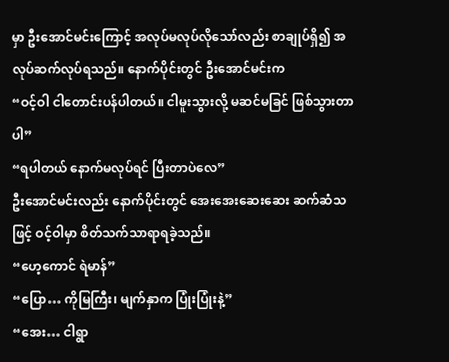မှာ ဦးအောင်မင်းကြောင့် အလုပ်မလုပ်လိုသော်လည်း စာချုပ်ရှိ၍ အလုပ်ဆက်လုပ်ရသည်။ နောက်ပိုင်းတွင် ဦးအောင်မင်းက
“ဝင့်ဝါ ငါတောင်းပန်ပါတယ်။ ငါမူးသွားလို့ မဆင်မခြင် ဖြစ်သွားတာပါ”
“ရပါတယ် နောက်မလုပ်ရင် ပြီးတာပဲလေ”
ဦးအောင်မင်းလည်း နောက်ပိုင်းတွင် အေးအေးဆေးဆေး ဆက်ဆံသဖြင့် ဝင့်ဝါမှာ စိတ်သက်သာရာရခဲ့သည်။
“ဟေ့ကောင် ရဲမာန်”
“ပြော… ကိုမြကြီး၊ မျက်နှာက ပြုံးပြုံးနဲ့”
“အေး… ငါရွာ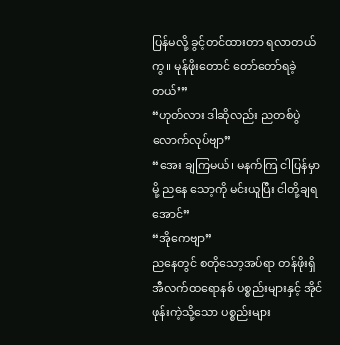ပြန်မလို့ ခွင့်တင်ထားတာ ရလာတယ်ကွ။ မုန်ဖိုးတောင် တော်တော်ရခဲ့တယ်’”
“ဟုတ်လား ဒါဆိုလည်း ညတစ်ပွဲလောက်လုပ်ဗျာ”
“အေး ချကြမယ်၊ မနက်ကြ ငါပြန်မှာမို့ ညနေ သော့ကို မင်းယူပြီး ငါတို့ချရအောင်”
“အိုကေဗျာ”
ညနေတွင် စတိုသော့အပ်ရာ တန်ဖိုးရှိအီလက်ထရောနစ် ပစ္စည်းများနှင့် အိုင်ဖုန်းကဲ့သို့သော ပစ္စည်းများ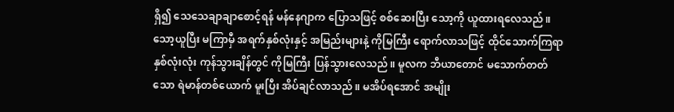ရှိ၍ သေသေချာချာစောင့်ရန် မန်နေဂျာက ပြောသဖြင့် စစ်ဆေးပြီး သော့ကို ယူထားရလေသည်။ သော့ယူပြီး မကြာမှီ အရက်နှစ်လုံးနှင့် အမြည်းများနဲ့ ကိုမြကြီး ရောက်လာသဖြင့် ထိုင်သောက်ကြရာ နှစ်လုံးလုံး ကုန်သွားချိန်တွင် ကိုမြကြီး ပြန်သွားလေသည်။ မူလက ဘီယာတောင် မသောက်တတ်သော ရဲမာန်တစ်ယောက် မူးပြီး အိပ်ချင်လာသည်။ မအိပ်ရအောင် အမျိုး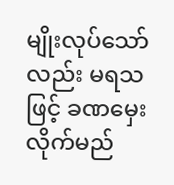မျိုးလုပ်သော်လည်း မရသဖြင့် ခဏမှေးလိုက်မည်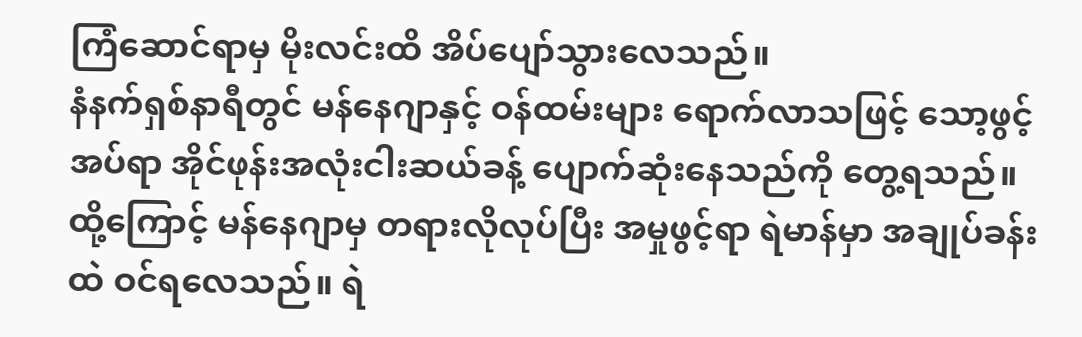ကြံဆောင်ရာမှ မိုးလင်းထိ အိပ်ပျော်သွားလေသည်။
နံနက်ရှစ်နာရီတွင် မန်နေဂျာနှင့် ဝန်ထမ်းများ ရောက်လာသဖြင့် သော့ဖွင့်အပ်ရာ အိုင်ဖုန်းအလုံးငါးဆယ်ခန့် ပျောက်ဆုံးနေသည်ကို တွေ့ရသည်။ ထို့ကြောင့် မန်နေဂျာမှ တရားလိုလုပ်ပြီး အမှုဖွင့်ရာ ရဲမာန်မှာ အချုပ်ခန်းထဲ ဝင်ရလေသည်။ ရဲ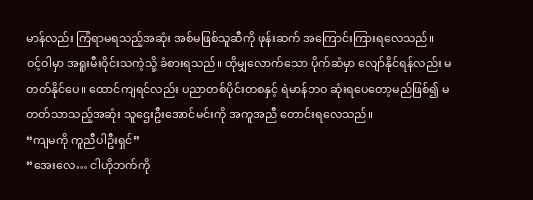မာန်လည်း ကြံရာမရသည့်အဆုံး အစ်မဖြစ်သူဆီကို ဖုန်းဆက် အကြောင်းကြားရလေသည်။
ဝင့်ဝါမှာ အရူးမီးဝိုင်းသကဲ့သို့ ခံစားရသည်။ ထိုမျှလောက်သော ပိုက်ဆံမှာ လျော်နိုင်ရန်လည်း မတတ်နိုင်ပေ။ ထောင်ကျရင်လည်း ပညာတစ်ပိုင်းတစနှင့် ရဲမာန်ဘဝ ဆုံးရပေတော့မည်ဖြစ်၍ မတတ်သာသည့်အဆုံး သူဌေးဦးအောင်မင်းကို အကူအညီ တောင်းရလေသည်။
“ကျမကို ကူညီပါဦးရှင်”
“အေးလေ… ငါဟိုဘက်ကို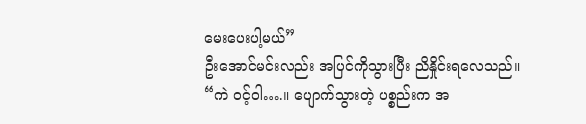မေးပေးပါ့မယ်”
ဦးအောင်မင်းလည်း အပြင်ကိုသွားပြီး ညိနှိုင်းရလေသည်။
“ကဲ ဝင့်ဝါ….။ ပျောက်သွားတဲ့ ပစ္စည်းက အ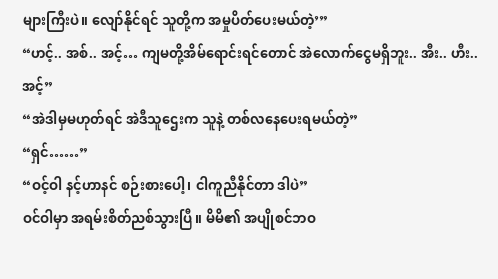များကြီးပဲ။ လျော်နိုင်ရင် သူတို့က အမှုပိတ်ပေးမယ်တဲ့’”
“ဟင့်.. အစ်.. အင့်… ကျမတို့အိမ်ရောင်းရင်တောင် အဲလောက်ငွေမရှိဘူး.. အီး.. ဟီး.. အင့်”
“အဲဒါမှမဟုတ်ရင် အဲဒီသူဌေးက သူနဲ့ တစ်လနေပေးရမယ်တဲ့”
“ရှင်……”
“ဝင့်ဝါ နင့်ဟာနင် စဉ်းစားပေါ့၊ ငါကူညီနိုင်တာ ဒါပဲ”
ဝင်ဝါမှာ အရမ်းစိတ်ညစ်သွားပြီ။ မိမိ၏ အပျိုစင်ဘဝ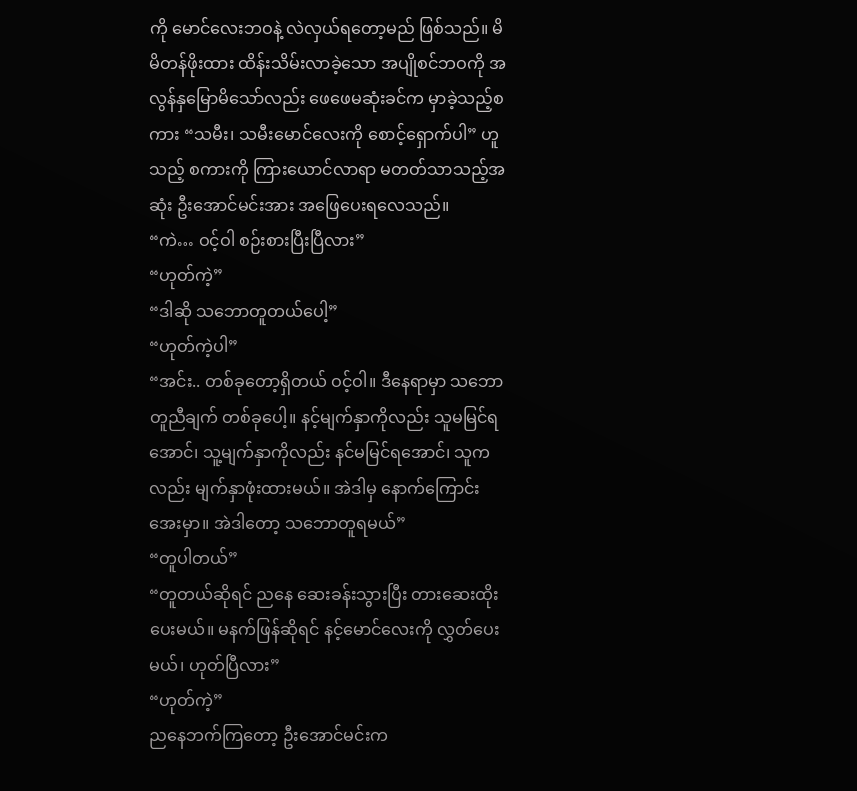ကို မောင်လေးဘဝနဲ့ လဲလှယ်ရတော့မည် ဖြစ်သည်။ မိမိတန်ဖိုးထား ထိန်းသိမ်းလာခဲ့သော အပျိုစင်ဘဝကို အလွန်နှမြောမိသော်လည်း ဖေဖေမဆုံးခင်က မှာခဲ့သည့်စကား “သမီး၊ သမီးမောင်လေးကို စောင့်ရှောက်ပါ” ဟူသည့် စကားကို ကြားယောင်လာရာ မတတ်သာသည့်အဆုံး ဦးအောင်မင်းအား အဖြေပေးရလေသည်။
“ကဲ… ဝင့်ဝါ စဉ်းစားပြီးပြီလား”
“ဟုတ်ကဲ့”
“ဒါဆို သဘောတူတယ်ပေါ့”
“ဟုတ်ကဲ့ပါ”
“အင်း.. တစ်ခုတော့ရှိတယ် ဝင့်ဝါ။ ဒီနေရာမှာ သဘောတူညီချက် တစ်ခုပေါ့။ နင့်မျက်နှာကိုလည်း သူမမြင်ရအောင်၊ သူ့မျက်နှာကိုလည်း နင်မမြင်ရအောင်၊ သူကလည်း မျက်နှာဖုံးထားမယ်။ အဲဒါမှ နောက်ကြောင်းအေးမှာ။ အဲဒါတော့ သဘောတူရမယ်”
“တူပါတယ်”
“တူတယ်ဆိုရင် ညနေ ဆေးခန်းသွားပြီး တားဆေးထိုးပေးမယ်။ မနက်ဖြန်ဆိုရင် နင့်မောင်လေးကို လွှတ်ပေးမယ်၊ ဟုတ်ပြီလား”
“ဟုတ်ကဲ့”
ညနေဘက်ကြတော့ ဦးအောင်မင်းက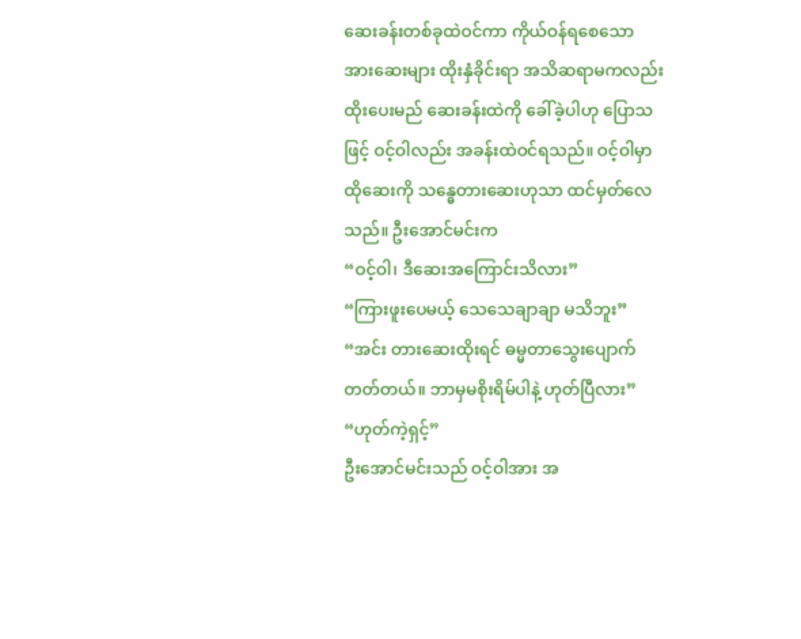ဆေးခန်းတစ်ခုထဲဝင်ကာ ကိုယ်ဝန်ရစေသော အားဆေးများ ထိုးနှံခိုင်းရာ အသိဆရာမကလည်း ထိုးပေးမည် ဆေးခန်းထဲကို ခေါ်ခဲ့ပါဟု ပြောသဖြင့် ဝင့်ဝါလည်း အခန်းထဲဝင်ရသည်။ ဝင့်ဝါမှာ ထိုဆေးကို သန္ဓေတားဆေးဟုသာ ထင်မှတ်လေသည်။ ဦးအောင်မင်းက
“ဝင့်ဝါ၊ ဒီဆေးအကြောင်းသိလား”
“ကြားဖူးပေမယ့် သေသေချာချာ မသိဘူး”
“အင်း တားဆေးထိုးရင် ဓမ္မတာသွေးပျောက်တတ်တယ်။ ဘာမှမစိုးရိမ်ပါနဲ့ ဟုတ်ပြီလား”
“ဟုတ်ကဲ့ရှင့်”
ဦးအောင်မင်းသည် ဝင့်ဝါအား အ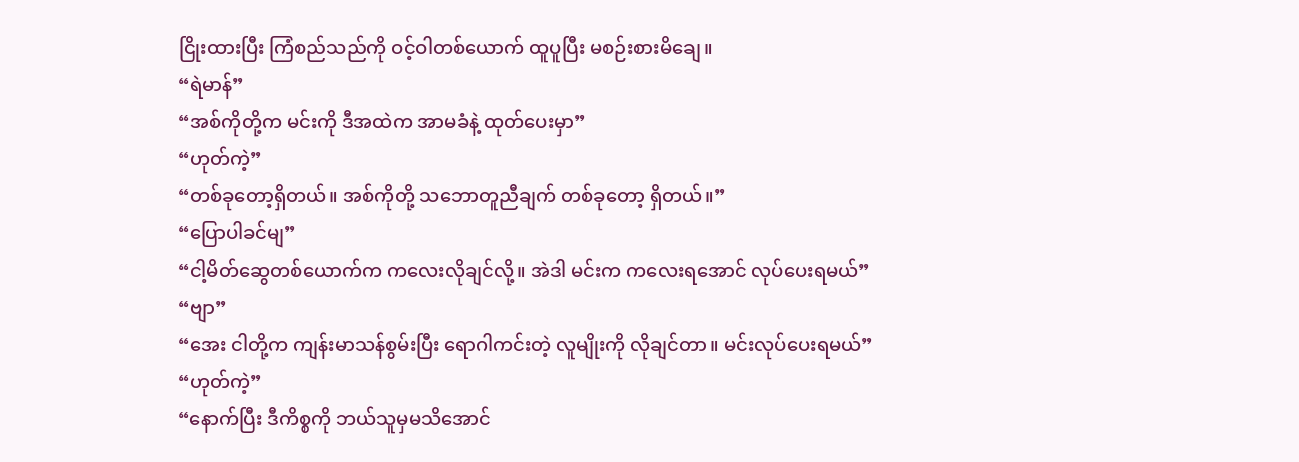ငြိုးထားပြီး ကြံစည်သည်ကို ဝင့်ဝါတစ်ယောက် ထူပူပြီး မစဉ်းစားမိချေ။
“ရဲမာန်”
“အစ်ကိုတို့က မင်းကို ဒီအထဲက အာမခံနဲ့ ထုတ်ပေးမှာ”
“ဟုတ်ကဲ့”
“တစ်ခုတော့ရှိတယ်။ အစ်ကိုတို့ သဘောတူညီချက် တစ်ခုတော့ ရှိတယ်။”
“ပြောပါခင်မျ”
“ငါ့မိတ်ဆွေတစ်ယောက်က ကလေးလိုချင်လို့။ အဲဒါ မင်းက ကလေးရအောင် လုပ်ပေးရမယ်”
“ဗျာ”
“အေး ငါတို့က ကျန်းမာသန်စွမ်းပြီး ရောဂါကင်းတဲ့ လူမျိုးကို လိုချင်တာ။ မင်းလုပ်ပေးရမယ်”
“ဟုတ်ကဲ့”
“နောက်ပြီး ဒီကိစ္စကို ဘယ်သူမှမသိအောင်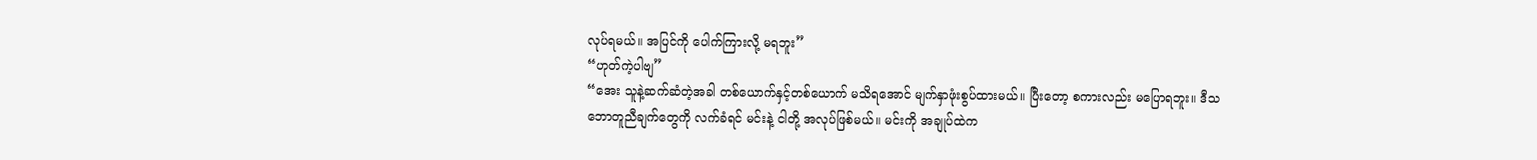လုပ်ရမယ်။ အပြင်ကို ပေါက်ကြားလို့ မရဘူး”
“ဟုတ်ကဲ့ပါဗျ”
“အေး သူနဲ့ဆက်ဆံတဲ့အခါ တစ်ယောက်နှင့်တစ်ယောက် မသိရအောင် မျက်နှာဖုံးစွပ်ထားမယ်။ ပြီးတော့ စကားလည်း မပြောရဘူး။ ဒီသဘောတူညီချက်တွေကို လက်ခံရင် မင်းနဲ့ ငါတို့ အလုပ်ဖြစ်မယ်။ မင်းကို အချုပ်ထဲက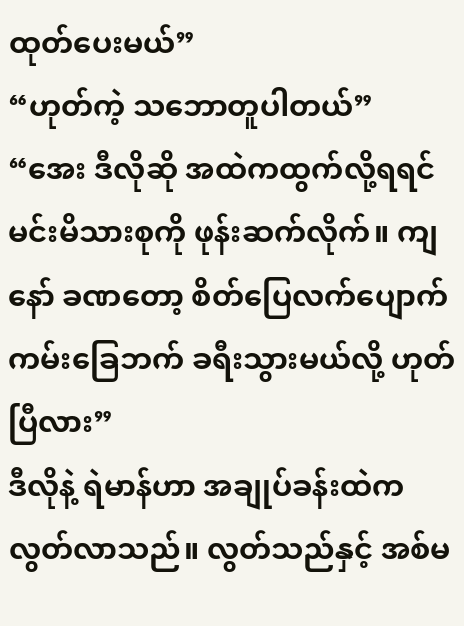ထုတ်ပေးမယ်”
“ဟုတ်ကဲ့ သဘောတူပါတယ်”
“အေး ဒီလိုဆို အထဲကထွက်လို့ရရင် မင်းမိသားစုကို ဖုန်းဆက်လိုက်။ ကျနော် ခဏတော့ စိတ်ပြေလက်ပျောက် ကမ်းခြေဘက် ခရီးသွားမယ်လို့ ဟုတ်ပြီလား”
ဒီလိုနဲ့ ရဲမာန်ဟာ အချုပ်ခန်းထဲက လွတ်လာသည်။ လွတ်သည်နှင့် အစ်မ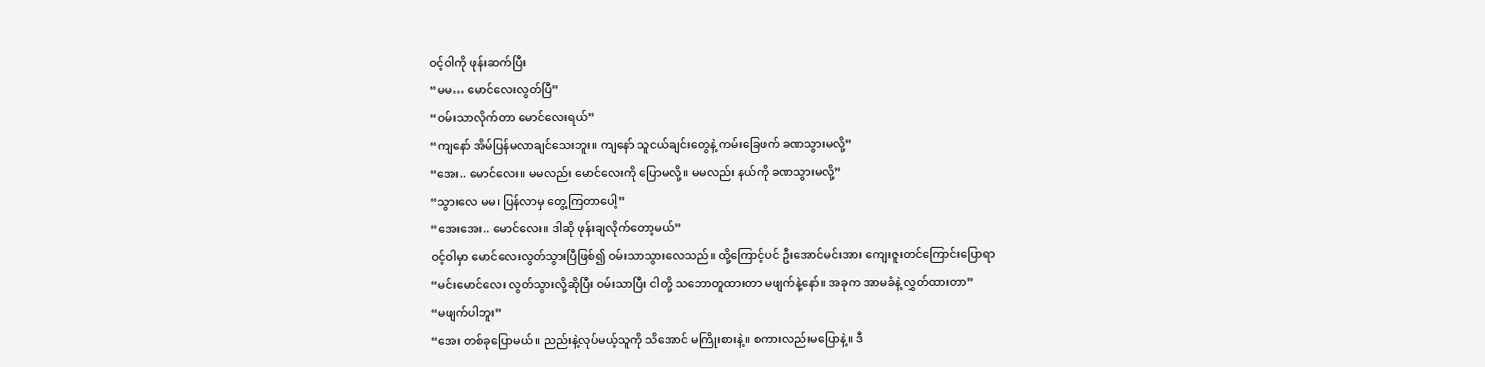ဝင့်ဝါကို ဖုန်းဆက်ပြီး
“မမ… မောင်လေးလွတ်ပြီ”
“ဝမ်းသာလိုက်တာ မောင်လေးရယ်”
“ကျနော် အိမ်ပြန်မလာချင်သေးဘူး။ ကျနော် သူငယ်ချင်းတွေနဲ့ ကမ်းခြေဖက် ခဏသွားမလို့”
“အေး.. မောင်လေး။ မမလည်း မောင်လေးကို ပြောမလို့။ မမလည်း နယ်ကို ခဏသွားမလို့”
“သွားလေ မမ၊ ပြန်လာမှ တွေ့ကြတာပေါ့”
“အေးအေး.. မောင်လေး။ ဒါဆို ဖုန်းချလိုက်တော့မယ်”
ဝင့်ဝါမှာ မောင်လေးလွတ်သွားပြီဖြစ်၍ ဝမ်းသာသွားလေသည်။ ထို့ကြောင့်ပင် ဦးအောင်မင်းအား ကျေးဇူးတင်ကြောင်းပြောရာ
“မင်းမောင်လေး လွတ်သွားလို့ဆိုပြီး ဝမ်းသာပြီး ငါတို့ သဘောတူထားတာ မဖျက်နဲ့နော်။ အခုက အာမခံနဲ့ လွှတ်ထားတာ”
“မဖျက်ပါဘူး”
“အေး တစ်ခုပြောမယ်။ ညည်းနဲ့လုပ်မယ့်သူကို သိအောင် မကြိုးစားနဲ့။ စကားလည်းမပြောနဲ့။ ဒီ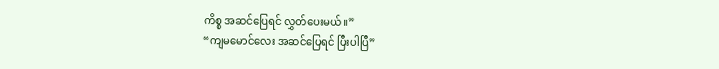ကိစ္စ အဆင်ပြေရင် လွှတ်ပေးမယ်။”
“ကျမမောင်လေး အဆင်ပြေရင် ပြီးပါပြီ”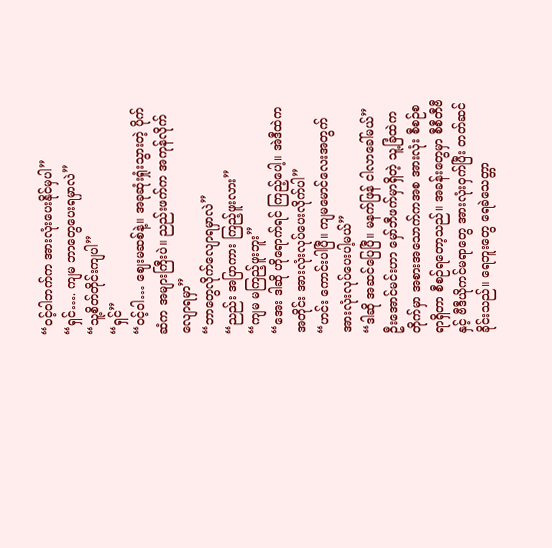“ဝင့်ဝါဘက်က အားလုံးပေးနိုင်မှပါ”
“ရှင်…. ကျမ ဘာတွေပေးရမှာလဲ”
“သူ့စိတ်တိုင်းကျပါ”
“ရှင်”
“ဝင့်ဝါ… ဈေးမဆစ်နဲ့။ အခုဆုံးရှုံးသွားတဲ့ ပိုက်ဆံက အများကြီးပဲ။ ညည်းဖက်က အကုန်လိုက်လျောရမှာ”
“ဘာတွေလိုက်လျောရမှာလဲ”
“ညည်း အပြာကား ကြည့်ဖူးလား”
“ကျမ မကြည့်ဖူးဘူး”
“အေး ဒါဆို ဟိုရောက်ရင် ကြည့်ပေါ့။ အဲဒီထဲကအတိုင်း အားလုံးလုပ်ပေးလိုက်ပါ”
“ဟင်း ကောင်းပါပြီ။ ကျမမောင်လေးအတွက် အားလုံးလုပ်ပေးပါ့မယ်”
“ဒါဆို အဆင်ပြေပြီ။ မနက်ဖြန် ငါလာခေါ်မယ်”
ဦးအောင်မင်းဟာ မှော်ဘီဖက်မှာရှိတဲ့ သူ့ခြံထဲက တိုက်မှာ အစားအသောက်ကအစ အားလုံး စီစဉ်စရာရှိတာ စီစဉ်ရတော့သည်။ အခန်းတွေမှာ စီစီတီဗီနှင့် ဗီဒီယိုကင်မရာတွေ အားလုံးဝှက်ပြီး တတ်ဆင်ခိုင်းသည်။ ရေဘူးတွေ ရေခဲသေတ္တာ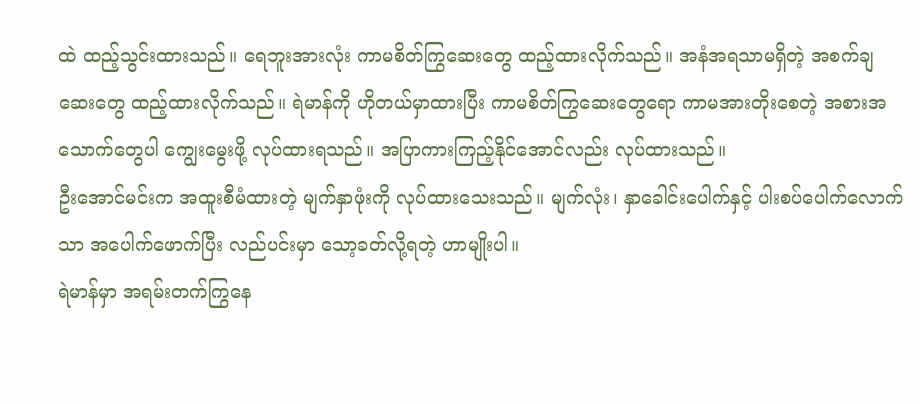ထဲ ထည့်သွင်းထားသည်။ ရေဘူးအားလုံး ကာမစိတ်ကြွဆေးတွေ ထည့်ထားလိုက်သည်။ အနံအရသာမရှိတဲ့ အစက်ချဆေးတွေ ထည့်ထားလိုက်သည်။ ရဲမာန်ကို ဟိုတယ်မှာထားပြီး ကာမစိတ်ကြွဆေးတွေရော ကာမအားတိုးစေတဲ့ အစားအသောက်တွေပါ ကျွေးမွေးဖို့ လုပ်ထားရသည်။ အပြာကားကြည့်နိုင်အောင်လည်း လုပ်ထားသည်။
ဦးအောင်မင်းက အထူးစီမံထားတဲ့ မျက်နှာဖုံးကို လုပ်ထားသေးသည်။ မျက်လုံး၊ နှာခေါင်းပေါက်နှင့် ပါးစပ်ပေါက်လောက်သာ အပေါက်ဖောက်ပြီး လည်ပင်းမှာ သော့ခတ်လို့ရတဲ့ ဟာမျိုးပါ။
ရဲမာန်မှာ အရမ်းတက်ကြွနေ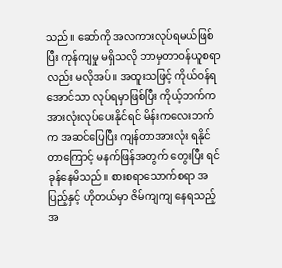သည်။ ဆော်ကို အလကားလုပ်ရမယ်ဖြစ်ပြီး ကုန်ကျမှု မရှိသလို ဘာမှတာဝန်ယူစရာလည်း မလိုအပ်။ အထူးသဖြင့် ကိုယ်ဝန်ရအောင်သာ လုပ်ရမှာဖြစ်ပြီး ကိုယ့်ဘက်က အားလုံးလုပ်ပေးနိုင်ရင် မိန်းကလေးဘက်က အဆင်ပြေပြီး ကျန်တာအားလုံး ရနိုင်တာကြောင့် မနက်ဖြန်အတွက် တွေးပြီး ရင်ခုန်နေမိသည်။ စားစရာသောက်စရာ အပြည့်နှင့် ဟိုတယ်မှာ ဇိမ်ကျကျ နေရသည့်အ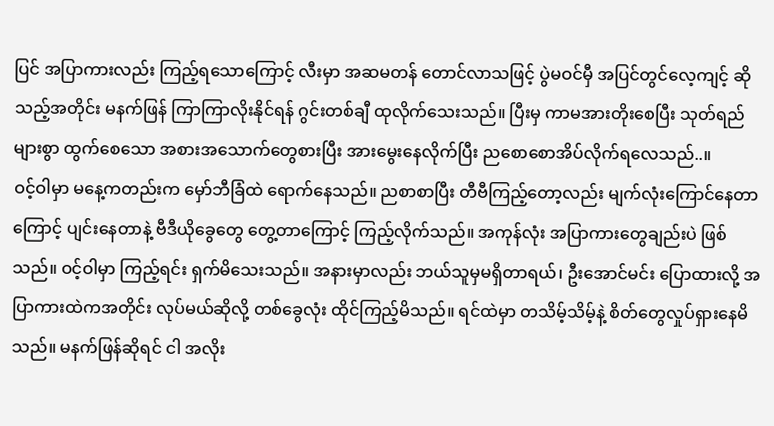ပြင် အပြာကားလည်း ကြည့်ရသောကြောင့် လီးမှာ အဆမတန် တောင်လာသဖြင့် ပွဲမဝင်မှီ အပြင်တွင်လေ့ကျင့် ဆိုသည့်အတိုင်း မနက်ဖြန် ကြာကြာလိုးနိုင်ရန် ဂွင်းတစ်ချီ ထုလိုက်သေးသည်။ ပြီးမှ ကာမအားတိုးစေပြီး သုတ်ရည်များစွာ ထွက်စေသော အစားအသောက်တွေစားပြီး အားမွေးနေလိုက်ပြီး ညစောစောအိပ်လိုက်ရလေသည်..။
ဝင့်ဝါမှာ မနေ့ကတည်းက မှော်ဘီခြံထဲ ရောက်နေသည်။ ညစာစာပြီး တီဗီကြည့်တော့လည်း မျက်လုံးကြောင်နေတာကြောင့် ပျင်းနေတာနဲ့ ဗီဒီယိုခွေတွေ တွေ့တာကြောင့် ကြည့်လိုက်သည်။ အကုန်လုံး အပြာကားတွေချည်းပဲ ဖြစ်သည်။ ဝင့်ဝါမှာ ကြည့်ရင်း ရှက်မိသေးသည်။ အနားမှာလည်း ဘယ်သူမှမရှိတာရယ်၊ ဦးအောင်မင်း ပြောထားလို့ အပြာကားထဲကအတိုင်း လုပ်မယ်ဆိုလို့ တစ်ခွေလုံး ထိုင်ကြည့်မိသည်။ ရင်ထဲမှာ တသိမ့်သိမ့်နဲ့ စိတ်တွေလှုပ်ရှားနေမိသည်။ မနက်ဖြန်ဆိုရင် ငါ အလိုး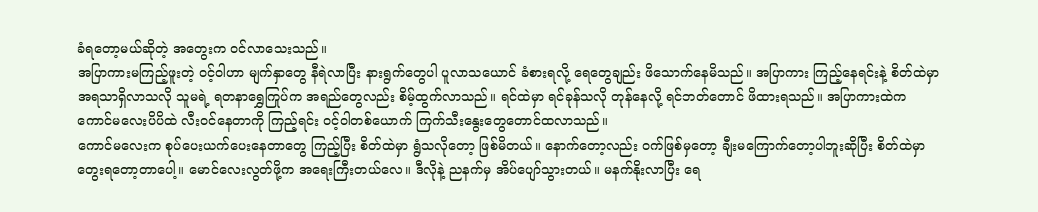ခံရတော့မယ်ဆိုတဲ့ အတွေးက ဝင်လာသေးသည်။
အပြာကားမကြည့်ဖူးတဲ့ ဝင့်ဝါဟာ မျက်နှာတွေ နီရဲလာပြီး နားရွက်တွေပါ ပူလာသယောင် ခံစားရလို့ ရေတွေချည်း ဖိသောက်နေမိသည်။ အပြာကား ကြည့်နေရင်းနဲ့ စိတ်ထဲမှာ အရသာရှိလာသလို သူမရဲ့ ရတနာရွှေကြုပ်က အရည်တွေလည်း စိမ့်ထွက်လာသည်။ ရင်ထဲမှာ ရင်ခုန်သလို တုန်နေလို့ ရင်ဘတ်တောင် ဖိထားရသည်။ အပြာကားထဲက ကောင်မလေးပိပိထဲ လီးဝင်နေတာကို ကြည့်ရင်း ဝင့်ဝါတစ်ယောက် ကြက်သီးနွေးတွေတောင်ထလာသည်။
ကောင်မလေးက စုပ်ပေးယက်ပေးနေတာတွေ ကြည့်ပြီး စိတ်ထဲမှာ ရွံသလိုတော့ ဖြစ်မိတယ်။ နောက်တော့လည်း ဝက်ဖြစ်မှတော့ ချီးမကြောက်တော့ပါဘူးဆိုပြီး စိတ်ထဲမှာ တွေးရတော့တာပေါ့။ မောင်လေးလွတ်ဖို့က အရေးကြီးတယ်လေ။ ဒီလိုနဲ့ ညနက်မှ အိပ်ပျော်သွားတယ်။ မနက်နိုးလာပြီး ရေ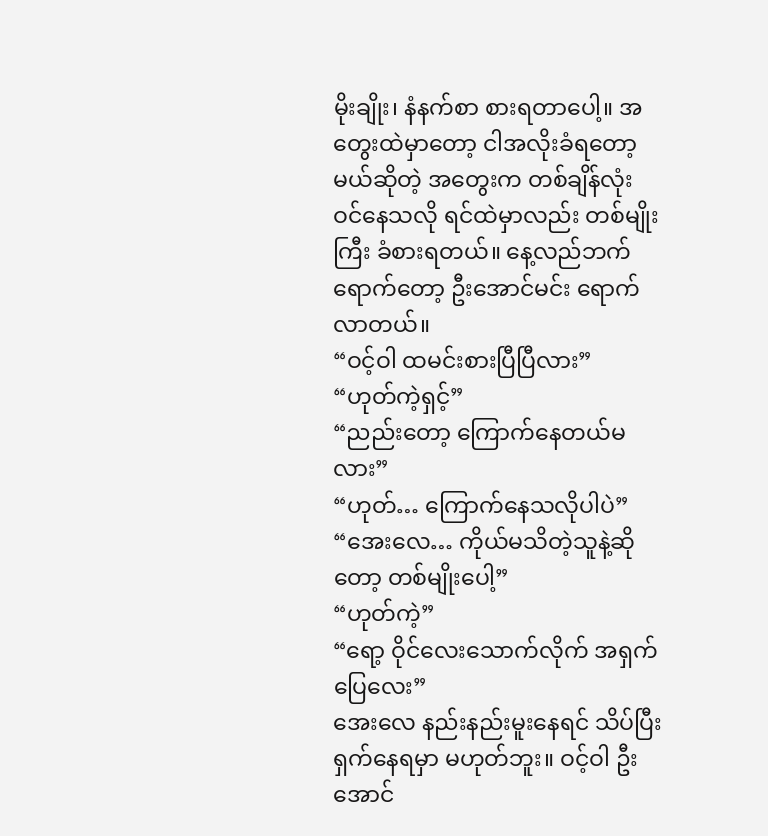မိုးချိုး၊ နံနက်စာ စားရတာပေါ့။ အတွေးထဲမှာတော့ ငါအလိုးခံရတော့မယ်ဆိုတဲ့ အတွေးက တစ်ချိန်လုံး ဝင်နေသလို ရင်ထဲမှာလည်း တစ်မျိုးကြီး ခံစားရတယ်။ နေ့လည်ဘက်ရောက်တော့ ဦးအောင်မင်း ရောက်လာတယ်။
“ဝင့်ဝါ ထမင်းစားပြီပြီလား”
“ဟုတ်ကဲ့ရှင့်”
“ညည်းတော့ ကြောက်နေတယ်မလား”
“ဟုတ်… ကြောက်နေသလိုပါပဲ”
“အေးလေ… ကိုယ်မသိတဲ့သူနဲ့ဆိုတော့ တစ်မျိုးပေါ့”
“ဟုတ်ကဲ့”
“ရော့ ဝိုင်လေးသောက်လိုက် အရှက်ပြေလေး”
အေးလေ နည်းနည်းမူးနေရင် သိပ်ပြီး ရှက်နေရမှာ မဟုတ်ဘူး။ ဝင့်ဝါ ဦးအောင်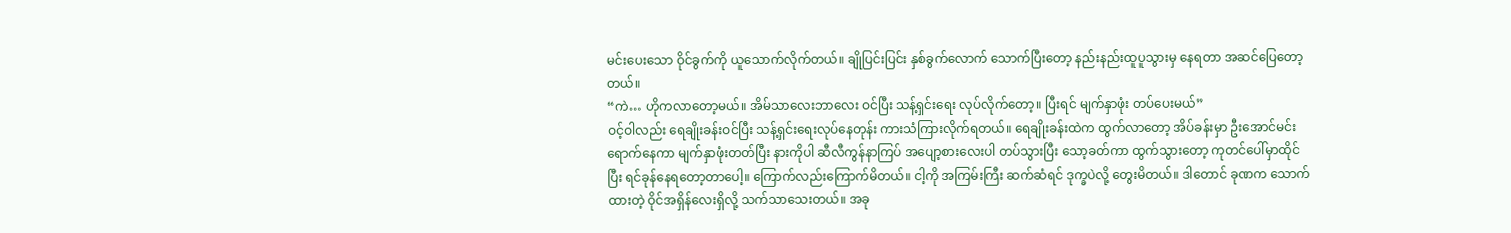မင်းပေးသော ဝိုင်ခွက်ကို ယူသောက်လိုက်တယ်။ ချိုပြင်းပြင်း နှစ်ခွက်လောက် သောက်ပြီးတော့ နည်းနည်းထူပူသွားမှ နေရတာ အဆင်ပြေတော့တယ်။
“ကဲ… ဟိုကလာတော့မယ်။ အိမ်သာလေးဘာလေး ဝင်ပြီး သန့်ရှင်းရေး လုပ်လိုက်တော့။ ပြီးရင် မျက်နှာဖုံး တပ်ပေးမယ်”
ဝင့်ဝါလည်း ရေချိုးခန်းဝင်ပြီး သန့်ရှင်းရေးလုပ်နေတုန်း ကားသံကြားလိုက်ရတယ်။ ရေချိုးခန်းထဲက ထွက်လာတော့ အိပ်ခန်းမှာ ဦးအောင်မင်းရောက်နေကာ မျက်နှာဖုံးတတ်ပြီး နားကိုပါ ဆီလီကွန်နာကြပ် အပျော့စားလေးပါ တပ်သွားပြီး သော့ခတ်ကာ ထွက်သွားတော့ ကုတင်ပေါ်မှာထိုင်ပြီး ရင်ခုန်နေရတော့တာပေါ့။ ကြောက်လည်းကြောက်မိတယ်။ ငါ့ကို အကြမ်းကြီး ဆက်ဆံရင် ဒုက္ခပဲလို့ တွေးမိတယ်။ ဒါတောင် ခုဏက သောက်ထားတဲ့ ဝိုင်အရှိန်လေးရှိလို့ သက်သာသေးတယ်။ အခု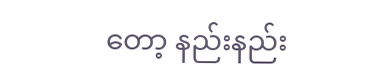တော့ နည်းနည်း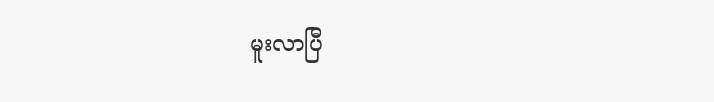မူးလာပြီ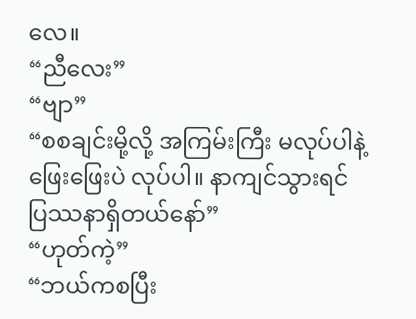လေ။
“ညီလေး”
“ဗျာ”
“စစချင်းမို့လို့ အကြမ်းကြီး မလုပ်ပါနဲ့ ဖြေးဖြေးပဲ လုပ်ပါ။ နာကျင်သွားရင် ပြဿနာရှိတယ်နော်”
“ဟုတ်ကဲ့”
“ဘယ်ကစပြီး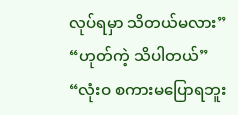လုပ်ရမှာ သိတယ်မလား”
“ဟုတ်ကဲ့ သိပါတယ်”
“လုံးဝ စကားမပြောရဘူး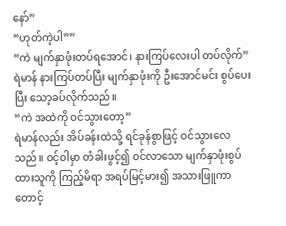နော်”
“ဟုတ်ကဲ့ပါ””
“ကဲ မျက်နှာဖုံးတပ်ရအောင်၊ နားကြပ်လေးပါ တပ်လိုက်”
ရဲမာန် နားကြပ်တပ်ပြီး မျက်နှာဖုံးကို ဦးအောင်မင်း စွပ်ပေးပြီး သော့ခပ်လိုက်သည်။
“ကဲ အထဲကို ဝင်သွားတော့”
ရဲမာန်လည်း အိပ်ခန်းထဲသို့ ရင်ခုန်စွာဖြင့် ဝင်သွားလေသည်။ ဝင့်ဝါမှာ တံခါးဖွင့်၍ ဝင်လာသော မျက်နှာဖုံးစွပ်ထားသူကို ကြည့်မိရာ အရပ်မြင့်မား၍ အသားဖြူကာ တောင့်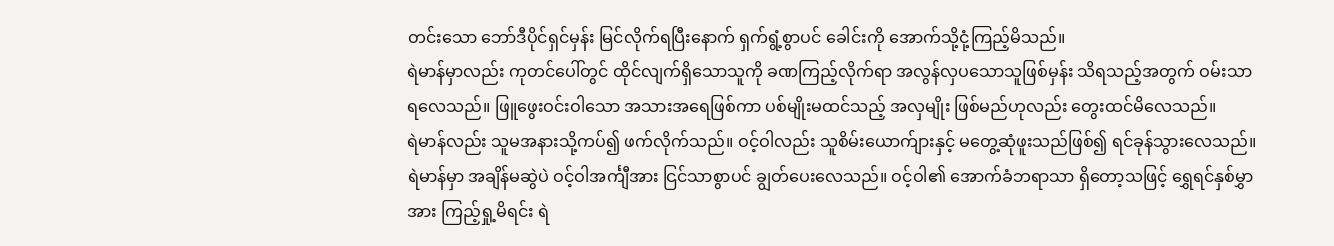တင်းသော ဘော်ဒီပိုင်ရှင်မှန်း မြင်လိုက်ရပြီးနောက် ရှက်ရွံ့စွာပင် ခေါင်းကို အောက်သို့ငုံ့ကြည့်မိသည်။
ရဲမာန်မှာလည်း ကုတင်ပေါ်တွင် ထိုင်လျက်ရှိသောသူကို ခဏကြည့်လိုက်ရာ အလွန်လှပသောသူဖြစ်မှန်း သိရသည့်အတွက် ဝမ်းသာရလေသည်။ ဖြူဖွေးဝင်းဝါသော အသားအရေဖြစ်ကာ ပစ်မျိုးမထင်သည့် အလှမျိုး ဖြစ်မည်ဟုလည်း တွေးထင်မိလေသည်။
ရဲမာန်လည်း သူမအနားသို့ကပ်၍ ဖက်လိုက်သည်။ ဝင့်ဝါလည်း သူစိမ်းယောက်ျားနှင့် မတွေ့ဆုံဖူးသည်ဖြစ်၍ ရင်ခုန်သွားလေသည်။ ရဲမာန်မှာ အချိန်မဆွဲပဲ ဝင့်ဝါအင်္ကျီအား ငြင်သာစွာပင် ချွတ်ပေးလေသည်။ ဝင့်ဝါ၏ အောက်ခံဘရာသာ ရှိတော့သဖြင့် ရွှေရင်နှစ်မွှာအား ကြည့်ရှု့မိရင်း ရဲ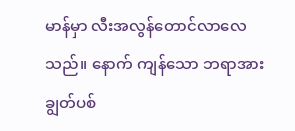မာန်မှာ လီးအလွန်တောင်လာလေသည်။ နောက် ကျန်သော ဘရာအား ချွတ်ပစ်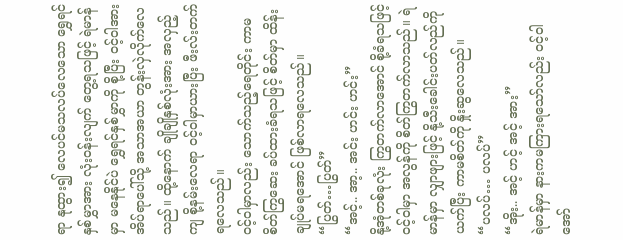ရာ နုထွား၍ လေပင်မသလပ်လေသော ရွှေရင်နှစ်မွှာအား လုံးဝန်းလျက် တွေ့ရသဖြင့် ရဲမာန်မှာ မနေနိုင်ပဲ ရွှေရင်နှစ်မွှာကို စို့ပြီး ဝင့်ဝါအား အိပ်ရာပေါ်သို့ အသာအယာ တွန်းလှဲလိုက်လေသည်။ ထို့နောက် ချိုချိုနှစ်လုံးအား အလှည့်ကျ စို့နမ်းလေရာ ဝင့်ဝါမှာယားပြီး ဖီးလ်းတက်ရလေသည်။
ဝင့်ဝါမှာလည်း သောက်သည့်ရေတိုင်း ကာမစိတ်ကြွဆေး ခပ်ထားခံရသဖြင့် စိတ်မှာ ထိန်းချုပ်မရအောင် ဖြစ်လာရလေသည်။
“ပြွတ်…ပြွတ်”
“အင့်.. အာ့.. အင်း ဟင်း ဟင်း”
နို့အုံတစ်ခုလုံး ကြွတက်လာအောင် စို့ခံရသဖြင့် ဝင့်ဝါမှာ အလွန်ကို စိတ်ကြွတက်လာသည်။ ရဲမာန်မှာ လျှာဖျားဖြင့် နို့သီးခေါင်းပတ်လည်ကို ယက်ပြီး ကာမစိတ်ကို နှိုးဆွလေသည်။
“ပလပ်… ပလပ်”
“အိုး.. အင့် ဟင့် အင့် အား”
ရဲမာန်မှာ နားကမကြားရသော်လည်း ဝင့်ဝါအော်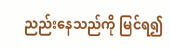ညည်းနေသည်ကို မြင်ရ၍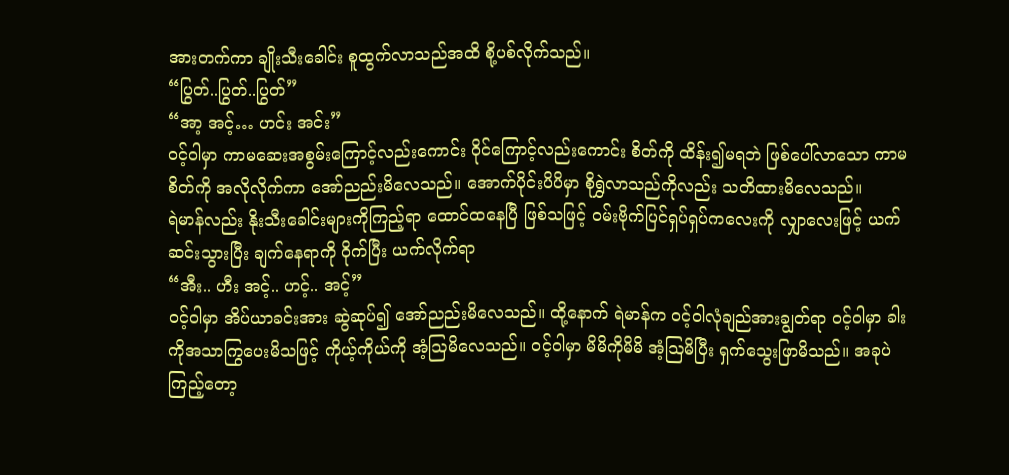အားတက်ကာ ချိုးသီးခေါင်း စူထွက်လာသည်အထိ စို့ပစ်လိုက်သည်။
“ပြွတ်..ပြွတ်..ပြွတ်”
“အာ့ အင့်… ဟင်း အင်း”
ဝင့်ဝါမှာ ကာမဆေးအစွမ်းကြောင့်လည်းကောင်း ဝိုင်ကြောင့်လည်းကောင်း စိတ်ကို ထိန်း၍မရဘဲ ဖြစ်ပေါ်လာသော ကာမစိတ်ကို အလိုလိုက်ကာ အော်ညည်းမိလေသည်။ အောက်ပိုင်းပိပိမှာ စိုရွှဲလာသည်ကိုလည်း သတိထားမိလေသည်။
ရဲမာန်လည်း နိုးသီးခေါင်းများကိုကြည့်ရာ ထောင်ထနေပြီ ဖြစ်သဖြင့် ဝမ်းဗိုက်ပြင်ရှပ်ရှပ်ကလေးကို လျှာလေးဖြင့် ယက်ဆင်းသွားပြီး ချက်နေရာကို ဝိုက်ပြီး ယက်လိုက်ရာ
“အီး.. ဟီး အင့်.. ဟင့်.. အင့်”
ဝင့်ဝါမှာ အိပ်ယာခင်းအား ဆွဲဆုပ်၍ အော်ညည်းမိလေသည်။ ထို့နောက် ရဲမာန်က ဝင့်ဝါလုံချည်အားချွတ်ရာ ဝင့်ဝါမှာ ခါးကိုအသာကြွပေးမိသဖြင့် ကိုယ့်ကိုယ်ကို အံ့ဩမိလေသည်။ ဝင့်ဝါမှာ မိမိကိုမိမိ အံ့ဩမိပြီး ရှက်သွေးဖြာမိသည်။ အခုပဲကြည့်တော့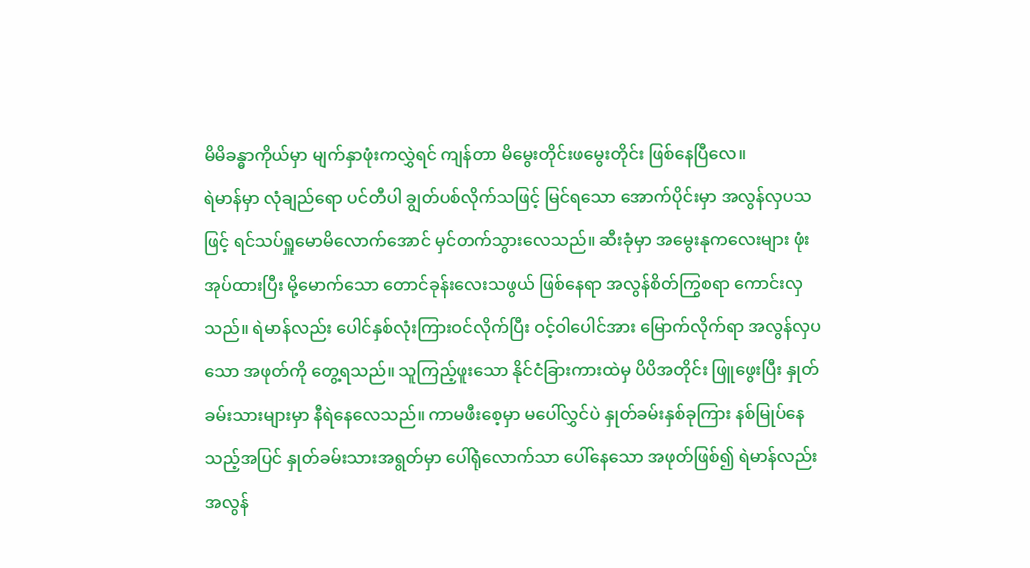မိမိခန္ဓာကိုယ်မှာ မျက်နှာဖုံးကလွှဲရင် ကျန်တာ မိမွေးတိုင်းဖမွေးတိုင်း ဖြစ်နေပြီလေ။
ရဲမာန်မှာ လုံချည်ရော ပင်တီပါ ချွတ်ပစ်လိုက်သဖြင့် မြင်ရသော အောက်ပိုင်းမှာ အလွန်လှပသဖြင့် ရင်သပ်ရှူမောမိလောက်အောင် မှင်တက်သွားလေသည်။ ဆီးခုံမှာ အမွေးနုကလေးများ ဖုံးအုပ်ထားပြီး မို့မောက်သော တောင်ခုန်းလေးသဖွယ် ဖြစ်နေရာ အလွန်စိတ်ကြွစရာ ကောင်းလှသည်။ ရဲမာန်လည်း ပေါင်နှစ်လုံးကြားဝင်လိုက်ပြီး ဝင့်ဝါပေါင်အား မြောက်လိုက်ရာ အလွန်လှပသော အဖုတ်ကို တွေ့ရသည်။ သူကြည့်ဖူးသော နိုင်ငံခြားကားထဲမှ ပိပိအတိုင်း ဖြူဖွေးပြီး နှုတ်ခမ်းသားများမှာ နီရဲနေလေသည်။ ကာမဖီးစေ့မှာ မပေါ်လွှင်ပဲ နှုတ်ခမ်းနှစ်ခုကြား နစ်မြုပ်နေသည့်အပြင် နှုတ်ခမ်းသားအရွတ်မှာ ပေါ်ရုံလောက်သာ ပေါ်နေသော အဖုတ်ဖြစ်၍ ရဲမာန်လည်း အလွန်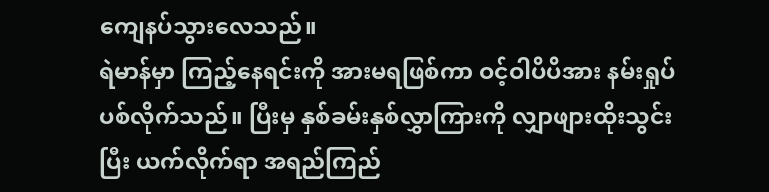ကျေနပ်သွားလေသည်။
ရဲမာန်မှာ ကြည့်နေရင်းကို အားမရဖြစ်ကာ ဝင့်ဝါပိပိအား နမ်းရှုပ်ပစ်လိုက်သည်။ ပြီးမှ နှစ်ခမ်းနှစ်လွှာကြားကို လျှာဖျားထိုးသွင်းပြီး ယက်လိုက်ရာ အရည်ကြည်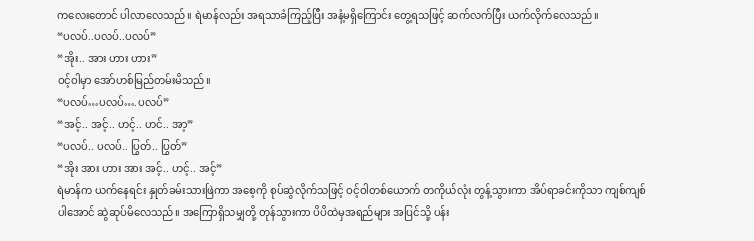ကလေးတောင် ပါလာလေသည်။ ရဲမာန်လည်း အရသာခံကြည့်ပြီး အနံ့မရှိကြောင်း တွေ့ရသဖြင့် ဆက်လက်ပြီး ယက်လိုက်လေသည်။
“ပလပ်..ပလပ်..ပလပ်”
“အိုး.. အား ဟား ဟား”
ဝင့်ဝါမှာ အော်ဟစ်မြည်တမ်းမိသည်။
“ပလပ်…ပလပ်….ပလပ်”
“အင့်.. အင့်.. ဟင့်.. ဟင်.. အာ့”
“ပလပ်.. ပလပ်.. ပြွတ်.. ပြွတ်”
“အိုး အား ဟား အား အင့်.. ဟင့်.. အင့်”
ရဲမာန်က ယက်နေရင်း နှုတ်ခမ်းသားဖြဲကာ အစေ့ကို စုပ်ဆွဲလိုက်သဖြင့် ဝင့်ဝါတစ်ယောက် တကိုယ်လုံး တွန့်သွားကာ အိပ်ရာခင်းကိုသာ ကျစ်ကျစ်ပါအောင် ဆွဲဆုပ်မိလေသည်။ အကြောရှိသမျှတို့ တုန်သွားကာ ပိပိထဲမှအရည်များ အပြင်သို့ ပန်း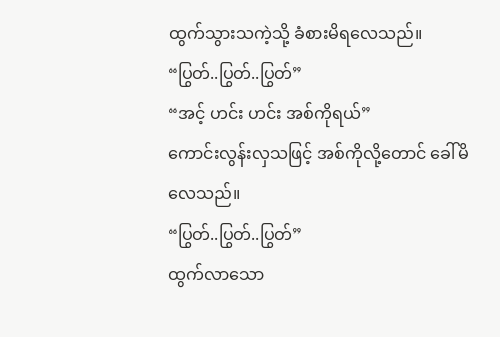ထွက်သွားသကဲ့သို့ ခံစားမိရလေသည်။
“ပြွတ်..ပြွတ်..ပြွတ်”
“အင့် ဟင်း ဟင်း အစ်ကိုရယ်”
ကောင်းလွန်းလှသဖြင့် အစ်ကိုလို့တောင် ခေါ်မိလေသည်။
“ပြွတ်..ပြွတ်..ပြွတ်”
ထွက်လာသော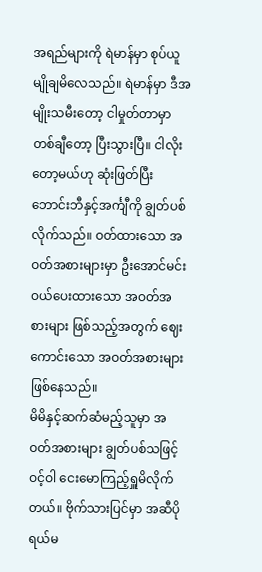အရည်များကို ရဲမာန်မှာ စုပ်ယူမျိုချမိလေသည်။ ရဲမာန်မှာ ဒီအမျိုးသမီးတော့ ငါမှုတ်တာမှာ တစ်ချီတော့ ပြီးသွားပြီ။ ငါလိုးတော့မယ်ဟု ဆုံးဖြတ်ပြီး ဘောင်းဘီနှင့်အင်္ကျီကို ချွတ်ပစ်လိုက်သည်။ ဝတ်ထားသော အဝတ်အစားများမှာ ဦးအောင်မင်း ဝယ်ပေးထားသော အဝတ်အစားများ ဖြစ်သည့်အတွက် ဈေးကောင်းသော အဝတ်အစားများ ဖြစ်နေသည်။
မိမိနှင့်ဆက်ဆံမည့်သူမှာ အဝတ်အစားများ ချွတ်ပစ်သဖြင့် ဝင့်ဝါ ငေးမောကြည့်ရှူမိလိုက်တယ်။ ဗိုက်သားပြင်မှာ အဆီပိုရယ်မ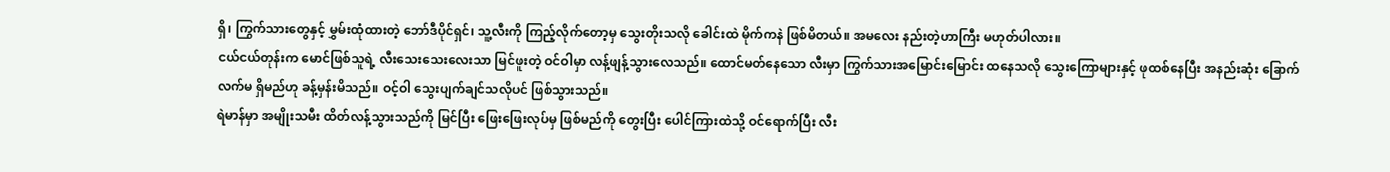ရှိ၊ ကြွက်သားတွေနှင့် မွှမ်းထုံထားတဲ့ ဘော်ဒီပိုင်ရှင်၊ သူ့လီးကို ကြည့်လိုက်တော့မှ သွေးတိုးသလို ခေါင်းထဲ မိုက်ကနဲ ဖြစ်မိတယ်။ အမလေး နည်းတဲ့ဟာကြီး မဟုတ်ပါလား။
ငယ်ငယ်တုန်းက မောင်ဖြစ်သူရဲ့ လီးသေးသေးလေးသာ မြင်ဖူးတဲ့ ဝင်ဝါမှာ လန့်ဖျန့်သွားလေသည်။ ထောင်မတ်နေသော လီးမှာ ကြွက်သားအမြောင်းမြောင်း ထနေသလို သွေးကြောများနှင့် ဖုထစ်နေပြီး အနည်းဆုံး ခြောက်လက်မ ရှိမည်ဟု ခန့်မှန်းမိသည်။ ဝင့်ဝါ သွေးပျက်ချင်သလိုပင် ဖြစ်သွားသည်။
ရဲမာန်မှာ အမျိုးသမီး ထိတ်လန့်သွားသည်ကို မြင်ပြီး ဖြေးဖြေးလုပ်မှ ဖြစ်မည်ကို တွေးပြီး ပေါင်ကြားထဲသို့ ဝင်ရောက်ပြီး လီး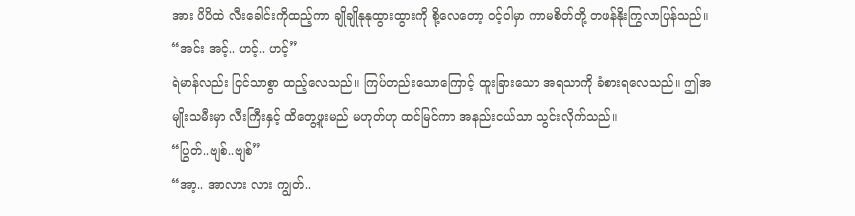အား ပိပိထဲ လီးခေါင်းကိုထည့်ကာ ချိုချိုနုနုထွားထွားကို စို့လေတော့ ဝင့်ဝါမှာ ကာမစိတ်တို့ တဖန်နိုးကြွလာပြန်သည်။
“အင်း အင့်.. ဟင့်.. ဟင့်”
ရဲမာန်လည်း ငြင်သာစွာ ထည့်လေသည်။ ကြပ်တည်းသောကြောင့် ထူးခြားသော အရသာကို ခံစားရလေသည်။ ဤအမျိုးသမီးမှာ လီးကြီးနှင့် ထိတွေ့ဖူးမည် မဟုတ်ဟု ထင်မြင်ကာ အနည်းငယ်သာ သွင်းလိုက်သည်။
“ပြွတ်..ဗျစ်..ဗျစ်”
“အာ့.. အာလား လား ကျွတ်..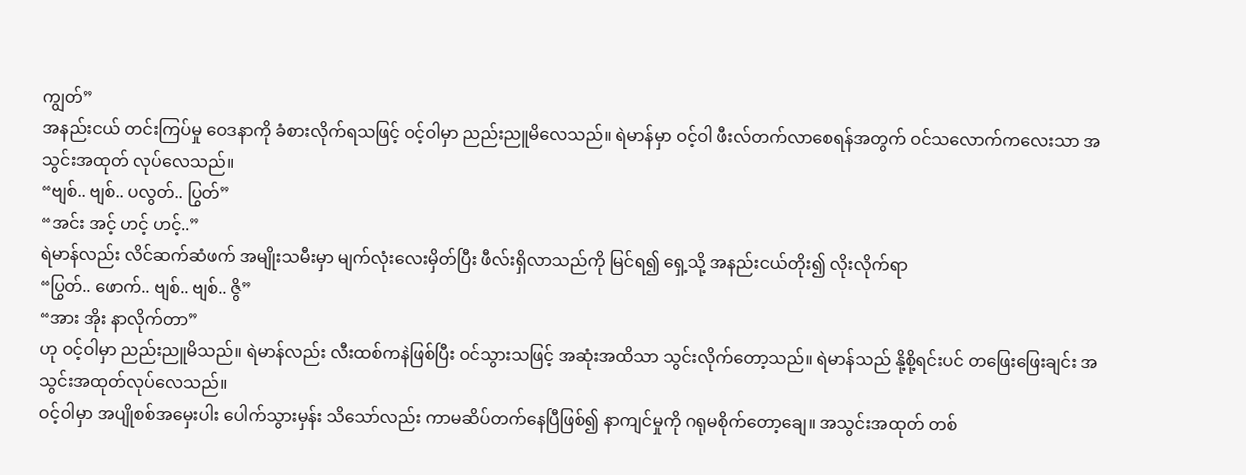ကျွတ်”
အနည်းငယ် တင်းကြပ်မှု ဝေဒနာကို ခံစားလိုက်ရသဖြင့် ဝင့်ဝါမှာ ညည်းညူမိလေသည်။ ရဲမာန်မှာ ဝင့်ဝါ ဖီးလ်တက်လာစေရန်အတွက် ဝင်သလောက်ကလေးသာ အသွင်းအထုတ် လုပ်လေသည်။
“ဗျစ်.. ဗျစ်.. ပလွတ်.. ပြွတ်”
“အင်း အင့် ဟင့် ဟင့်..”
ရဲမာန်လည်း လိင်ဆက်ဆံဖက် အမျိုးသမီးမှာ မျက်လုံးလေးမှိတ်ပြီး ဖီလ်းရှိလာသည်ကို မြင်ရ၍ ရှေ့သို့ အနည်းငယ်တိုး၍ လိုးလိုက်ရာ
“ပြွတ်.. ဖောက်.. ဗျစ်.. ဗျစ်.. ဇွိ”
“အား အိုး နာလိုက်တာ”
ဟု ဝင့်ဝါမှာ ညည်းညူမိသည်။ ရဲမာန်လည်း လီးထစ်ကနဲဖြစ်ပြီး ဝင်သွားသဖြင့် အဆုံးအထိသာ သွင်းလိုက်တော့သည်။ ရဲမာန်သည် နို့စို့ရင်းပင် တဖြေးဖြေးချင်း အသွင်းအထုတ်လုပ်လေသည်။
ဝင့်ဝါမှာ အပျိုစစ်အမှေးပါး ပေါက်သွားမှန်း သိသော်လည်း ကာမဆိပ်တက်နေပြီဖြစ်၍ နာကျင်မှုကို ဂရုမစိုက်တော့ချေ။ အသွင်းအထုတ် တစ်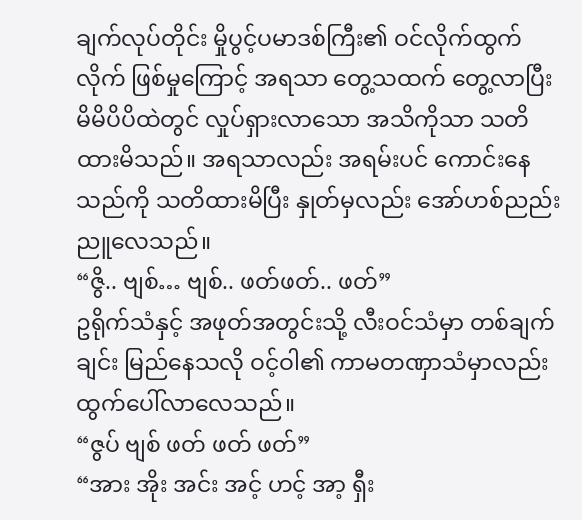ချက်လုပ်တိုင်း မှိုပွင့်ပမာဒစ်ကြီး၏ ဝင်လိုက်ထွက်လိုက် ဖြစ်မှုကြောင့် အရသာ တွေ့သထက် တွေ့လာပြီး မိမိပိပိထဲတွင် လှုပ်ရှားလာသော အသိကိုသာ သတိထားမိသည်။ အရသာလည်း အရမ်းပင် ကောင်းနေသည်ကို သတိထားမိပြီး နှုတ်မှလည်း အော်ဟစ်ညည်းညူလေသည်။
“ဇွိ.. ဗျစ်… ဗျစ်.. ဖတ်ဖတ်.. ဖတ်”
ဥရိုက်သံနှင့် အဖုတ်အတွင်းသို့ လီးဝင်သံမှာ တစ်ချက်ချင်း မြည်နေသလို ဝင့်ဝါ၏ ကာမတဏှာသံမှာလည်း ထွက်ပေါ်လာလေသည်။
“ဇွပ် ဗျစ် ဖတ် ဖတ် ဖတ်”
“အား အိုး အင်း အင့် ဟင့် အာ့ ရှီး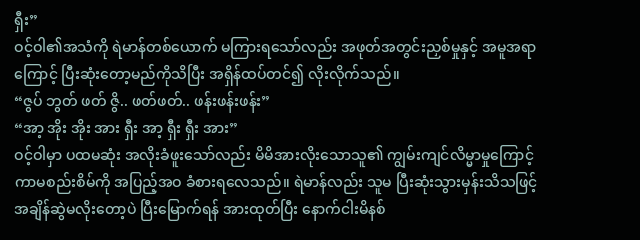ရှီး”
ဝင့်ဝါ၏အသံကို ရဲမာန်တစ်ယောက် မကြားရသော်လည်း အဖုတ်အတွင်းညှစ်မှုနှင့် အမူအရာကြောင့် ပြီးဆုံးတော့မည်ကိုသိပြီး အရှိန်ထပ်တင်၍ လိုးလိုက်သည်။
“ဇွပ် ဘွတ် ဖတ် ဇွိ.. ဖတ်ဖတ်.. ဖန်းဖန်းဖန်း”
“အာ့ အိုး အိုး အား ရှီး အာ့ ရှီး ရှီး အား”
ဝင့်ဝါမှာ ပထမဆုံး အလိုးခံဖူးသော်လည်း မိမိအားလိုးသောသူ၏ ကျွမ်းကျင်လိမ္မာမှုကြောင့် ကာမစည်းစိမ်ကို အပြည့်အဝ ခံစားရလေသည်။ ရဲမာန်လည်း သူမ ပြီးဆုံးသွားမှန်းသိသဖြင့် အချိန်ဆွဲမလိုးတော့ပဲ ပြီးမြောက်ရန် အားထုတ်ပြီး နောက်ငါးမိနစ်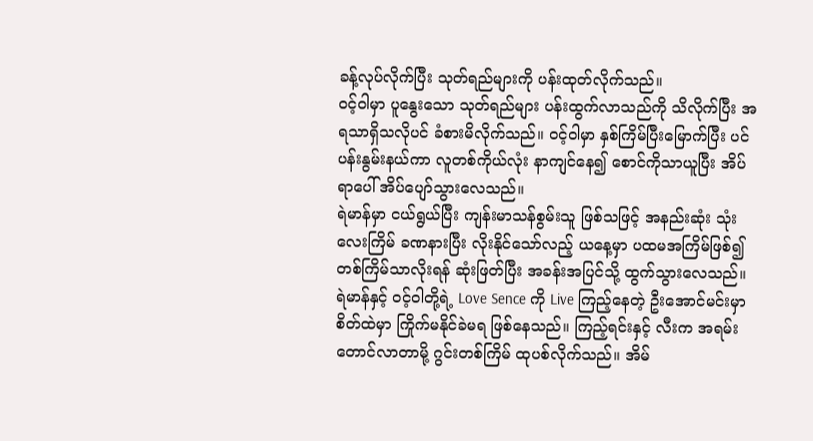ခန့်လုပ်လိုက်ပြီး သုတ်ရည်များကို ပန်းထုတ်လိုက်သည်။
ဝင့်ဝါမှာ ပူနွေးသော သုတ်ရည်များ ပန်းထွက်လာသည်ကို သိလိုက်ပြီး အရသာရှိသလိုပင် ခံစားမိလိုက်သည်။ ဝင့်ဝါမှာ နှစ်ကြိမ်ပြီးမြောက်ပြီး ပင်ပန်းနွမ်းနယ်ကာ လူတစ်ကိုယ်လုံး နာကျင်နေ၍ စောင်ကိုသာယူပြီး အိပ်ရာပေါ် အိပ်ပျော်သွားလေသည်။
ရဲမာန်မှာ ငယ်ရွယ်ပြီး ကျန်းမာသန်စွမ်းသူ ဖြစ်သဖြင့် အနည်းဆုံး သုံးလေးကြိမ် ခဏနားပြီး လိုးနိုင်သော်လည့် ယနေ့မှာ ပထမအကြိမ်ဖြစ်၍ တစ်ကြိမ်သာလိုးရန် ဆုံးဖြတ်ပြီး အခန်းအပြင်သို့ ထွက်သွားလေသည်။
ရဲမာန်နှင့် ဝင့်ဝါတို့ရဲ့ Love Sence ကို Live ကြည့်နေတဲ့ ဦးအောင်မင်းမှာ စိတ်ထဲမှာ ကြိုက်မနိုင်ခဲမရ ဖြစ်နေသည်။ ကြည့်ရင်းနှင့် လီးက အရမ်းတောင်လာတာမို့ ဂွင်းတစ်ကြိမ် ထုပစ်လိုက်သည်။ အိမ်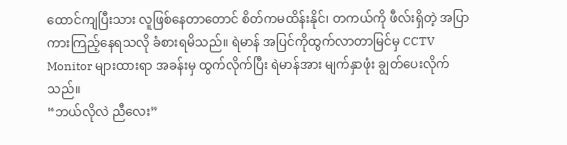ထောင်ကျပြီးသား လူဖြစ်နေတာတောင် စိတ်ကမထိန်းနိုင်၊ တကယ်ကို ဖီလ်းရှိတဲ့ အပြာကားကြည့်နေရသလို ခံစားရမိသည်။ ရဲမာန် အပြင်ကိုထွက်လာတာမြင်မှ CCTV Monitor များထားရာ အခန်းမှ ထွက်လိုက်ပြီး ရဲမာန်အား မျက်နှာဖုံး ချွတ်ပေးလိုက်သည်။
“ဘယ်လိုလဲ ညီလေး”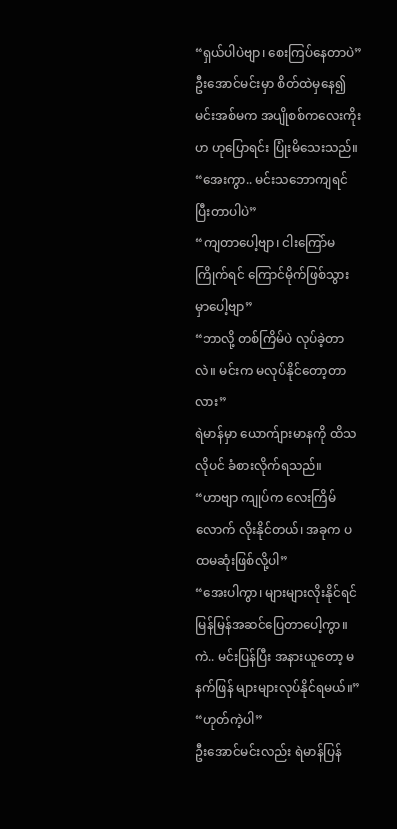“ရှယ်ပါပဲဗျာ၊ စေးကြပ်နေတာပဲ”
ဦးအောင်မင်းမှာ စိတ်ထဲမှနေ၍ မင်းအစ်မက အပျိုစစ်ကလေးကိုးဟ ဟုပြောရင်း ပြုံးမိသေးသည်။
“အေးကွာ.. မင်းသဘောကျရင် ပြီးတာပါပဲ”
“ကျတာပေါ့ဗျာ၊ ငါးကြော်မကြိုက်ရင် ကြောင်မိုက်ဖြစ်သွားမှာပေါ့ဗျာ”
“ဘာလို့ တစ်ကြိမ်ပဲ လုပ်ခဲ့တာလဲ။ မင်းက မလုပ်နိုင်တော့တာလား”
ရဲမာန်မှာ ယောက်ျားမာနကို ထိသလိုပင် ခံစားလိုက်ရသည်။
“ဟာဗျာ ကျုပ်က လေးကြိမ်လောက် လိုးနိုင်တယ်၊ အခုက ပထမဆုံးဖြစ်လို့ပါ”
“အေးပါကွာ၊ များများလိုးနိုင်ရင် မြန်မြန်အဆင်ပြေတာပေါ့ကွာ။ ကဲ.. မင်းပြန်ပြီး အနားယူတော့ မနက်ဖြန် များများလုပ်နိုင်ရမယ်။”
“ဟုတ်ကဲ့ပါ”
ဦးအောင်မင်းလည်း ရဲမာန်ပြန်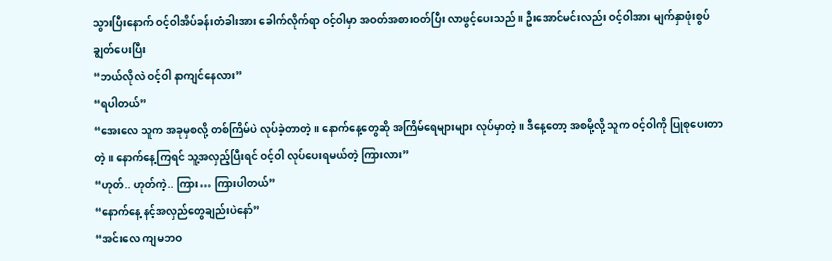သွားပြီးနောက် ဝင့်ဝါအိပ်ခန်းတံခါးအား ခေါက်လိုက်ရာ ဝင့်ဝါမှာ အဝတ်အစားဝတ်ပြီး လာဖွင့်ပေးသည်။ ဦးအောင်မင်းလည်း ဝင့်ဝါအား မျက်နှာဖုံးစွပ် ချွတ်ပေးပြီး
“ဘယ်လိုလဲ ဝင့်ဝါ နာကျင်နေလား”
“ရပါတယ်”
“အေးလေ သူက အခုမှစလို့ တစ်ကြိမ်ပဲ လုပ်ခဲ့တာတဲ့။ နောက်နေ့တွေဆို အကြိမ်ရေများများ လုပ်မှာတဲ့။ ဒီနေ့တော့ အစမို့လို့ သူက ဝင့်ဝါကို ပြုစုပေးတာတဲ့။ နောက်နေ့ကြရင် သူ့အလှည့်ပြီးရင် ဝင့်ဝါ လုပ်ပေးရမယ်တဲ့ ကြားလား”
“ဟုတ်.. ဟုတ်ကဲ့.. ကြား… ကြားပါတယ်”
“နောက်နေ့ နင့်အလှည်တွေချည်းပဲနော်”
“အင်းလေ ကျမဘဝ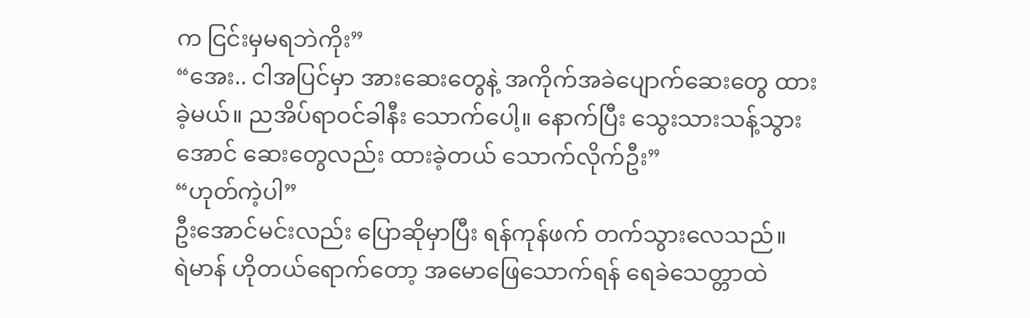က ငြင်းမှမရဘဲကိုး”
“အေး.. ငါအပြင်မှာ အားဆေးတွေနဲ့ အကိုက်အခဲပျောက်ဆေးတွေ ထားခဲ့မယ်။ ညအိပ်ရာဝင်ခါနီး သောက်ပေါ့။ နောက်ပြီး သွေးသားသန့်သွားအောင် ဆေးတွေလည်း ထားခဲ့တယ် သောက်လိုက်ဦး”
“ဟုတ်ကဲ့ပါ”
ဦးအောင်မင်းလည်း ပြောဆိုမှာပြီး ရန်ကုန်ဖက် တက်သွားလေသည်။
ရဲမာန် ဟိုတယ်ရောက်တော့ အမောဖြေသောက်ရန် ရေခဲသေတ္တာထဲ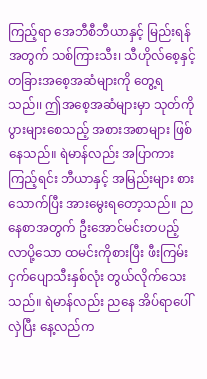ကြည့်ရာ အေဘီစီဘီယာနှင့် မြည်းရန်အတွက် သစ်ကြားသီး၊ သီဟိုလ်စေ့နှင့် တခြားအစေ့အဆံများကို တွေ့ရသည်၊၊ ဤအစေ့အဆံများမှာ သုတ်ကိုပွားများစေသည့် အစားအစာများ ဖြစ်နေသည်။ ရဲမာန်လည်း အပြာကားကြည့်ရင်း ဘီယာနှင့် အမြည်းများ စားသောက်ပြီး အားမွေးရတော့သည်။ ညနေစာအတွက် ဦးအောင်မင်းတပည့် လာပို့သော ထမင်းကိုစားပြီး ဖီးကြမ်းငှက်ပျောသီးနှစ်လုံး တွယ်လိုက်သေးသည်။ ရဲမာန်လည်း ညနေ အိပ်ရာပေါ်လှဲပြီး နေ့လည်က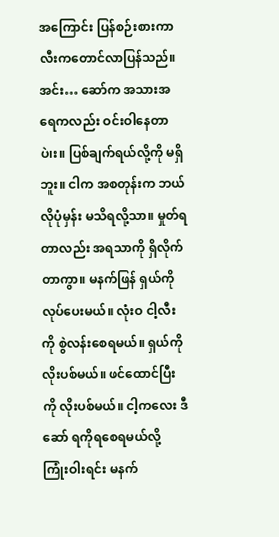အကြောင်း ပြန်စဉ်းစားကာ လီးကတောင်လာပြန်သည်။
အင်း… ဆော်က အသားအရေကလည်း ဝင်းဝါနေတာပဲ၊း။ ပြစ်ချက်ရယ်လို့ကို မရှိဘူး။ ငါက အစတုန်းက ဘယ်လိုပုံမှန်း မသိရလို့သာ။ မှုတ်ရတာလည်း အရသာကို ရှိလိုက်တာကွာ။ မနက်ဖြန် ရှယ်ကိုလုပ်ပေးမယ်။ လုံးဝ ငါ့လီးကို စွဲလန်းစေရမယ်။ ရှယ်ကို လိုးပစ်မယ်။ ဖင်ထောင်ပြီးကို လိုးပစ်မယ်။ ငါ့ကလေး ဒီဆော် ရကိုရစေရမယ်လို့ ကြုံးဝါးရင်း မနက်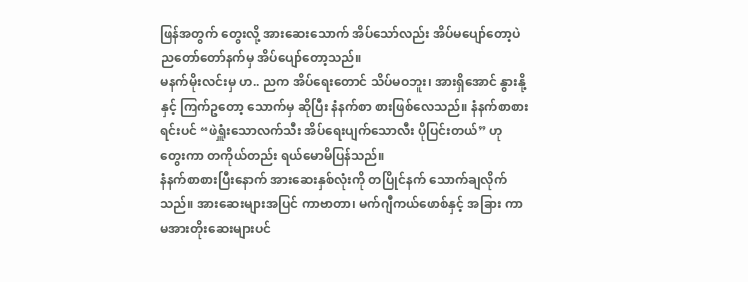ဖြန်အတွက် တွေးလို့ အားဆေးသောက် အိပ်သော်လည်း အိပ်မပျော်တော့ပဲ ညတော်တော်နက်မှ အိပ်ပျော်တော့သည်။
မနက်မိုးလင်းမှ ဟ.. ညက အိပ်ရေးတောင် သိပ်မဝဘူး၊ အားရှိအောင် နွားနို့နှင့် ကြက်ဥတော့ သောက်မှ ဆိုပြီး နံနက်စာ စားဖြစ်လေသည်။ နံနက်စာစားရင်းပင် “ဖဲရှူံးသောလက်သီး အိပ်ရေးပျက်သောလီး ပိုပြင်းတယ်” ဟု တွေးကာ တကိုယ်တည်း ရယ်မောမိပြန်သည်။
နံနက်စာစားပြီးနောက် အားဆေးနှစ်လုံးကို တပြိုင်နက် သောက်ချလိုက်သည်။ အားဆေးများအပြင် ကာဗာတာ၊ မက်ဂျီကယ်ဖောစ်နှင့် အခြား ကာမအားတိုးဆေးများပင်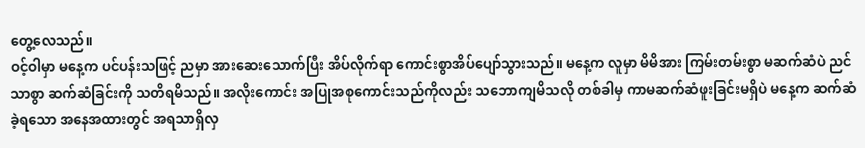တွေ့လေသည်။
ဝင့်ဝါမှာ မနေ့က ပင်ပန်းသဖြင့် ညမှာ အားဆေးသောက်ပြီး အိပ်လိုက်ရာ ကောင်းစွာအိပ်ပျော်သွားသည်။ မနေ့က လူမှာ မိမိအား ကြမ်းတမ်းစွာ မဆက်ဆံပဲ ညင်သာစွာ ဆက်ဆံခြင်းကို သတိရမိသည်။ အလိုးကောင်း အပြုအစုကောင်းသည်ကိုလည်း သဘောကျမိသလို တစ်ခါမှ ကာမဆက်ဆံဖူးခြင်းမရှိပဲ မနေ့က ဆက်ဆံခဲ့ရသော အနေအထားတွင် အရသာရှိလှ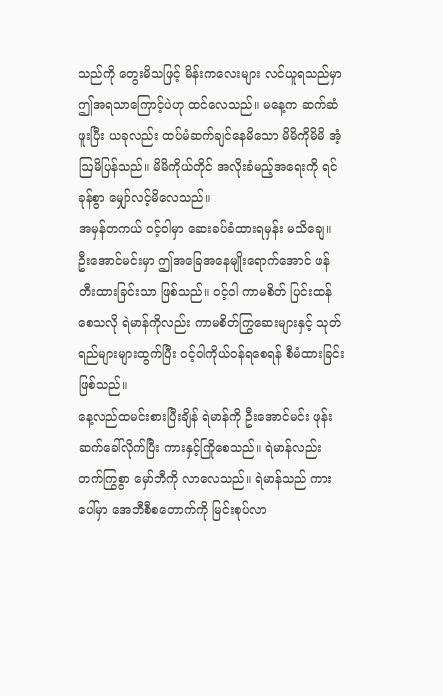သည်ကို တွေးမိသဖြင့် မိန်းကလေးများ လင်ယူရသည်မှာ ဤအရသာကြောင့်ပဲဟု ထင်လေသည်။ မနေ့က ဆက်ဆံဖူးပြီး ယခုလည်း ထပ်မံဆက်ချင်နေမိသော မိမိကိုမိမိ အံ့ဩမိပြန်သည်။ မိမိကိုယ်တိုင် အလိုးခံမည့်အရေးကို ရင်ခုန်စွာ မျှော်လင့်မိလေသည်။
အမှန်တကယ် ဝင့်ဝါမှာ ဆေးခပ်ခံထားရမှန်း မသိချေ။ ဦးအောင်မင်းမှာ ဤအခြေအနေမျိုးရောက်အောင် ဖန်တီးထားခြင်းသာ ဖြစ်သည်။ ဝင့်ဝါ ကာမစိတ် ပြင်းထန်စေသလို ရဲမာန်ကိုလည်း ကာမစိတ်ကြွဆေးများနှင့် သုတ်ရည်များများထွက်ပြီး ဝင့်ဝါကိုယ်ဝန်ရစေရန် စီမံထားခြင်း ဖြစ်သည်။
နေ့လည်ထမင်းစားပြီးချိန် ရဲမာန်ကို ဦးအောင်မင်း ဖုန်းဆက်ခေါ်လိုက်ပြီး ကားနှင့်ကြိုစေသည်။ ရဲမာန်လည်း တက်ကြွစွာ မှော်ဘီကို လာလေသည်။ ရဲမာန်သည် ကားပေါ်မှာ အေဘီစီစတောက်ကို မြင်းစုပ်လာ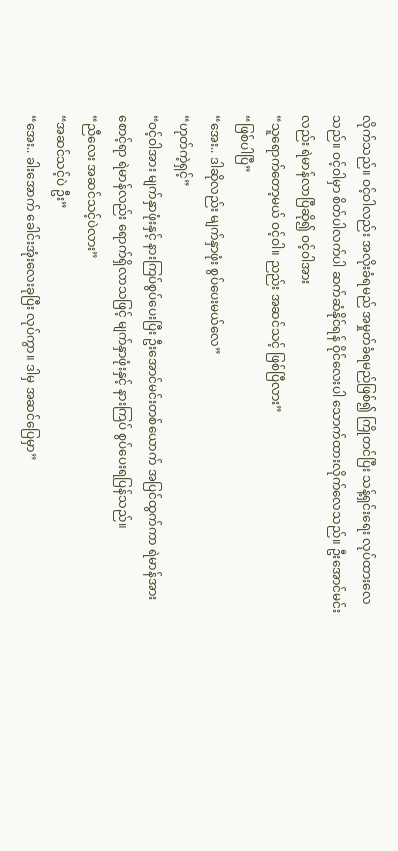လိုက်သည်။ ဝင့်ဝါလည်း အလိုးခံရမည် အမှုတ်ခံရမည်ဖြစ်၍ ကြိုတင်ပြီး သန့်ရှင်းရေး လုပ်ထားလေသည်။ ဝင့်ဝါမှာ စိတ်ပါလက်ပါ ဆက်ဆံနိုင်ရန် ဝိုင်လေးပါ သောက်ထားလိုက်လေသည်။ ဦးအောင်မင်းလည်း ရဲမာန်လာပြီဆို၍ ဝင့်ဝါအား
“သူရောက်တော့မယ် ဝင့်ဝါ။ ညည်း အဆင်သင့် ဖြစ်ပြီလား”
“ဖြစ်ပါပြီ”
“အေး.. ဒါဆိုလည်း မျက်နှာဖုံး စွပ်ပေးမယ်လေ”
“ဟုတ်ကဲ့ရှင့်”
“ဝင့်ဝါအား မျက်နှာဖုံးနှင့် နားကြပ်စွပ်ပေးပြီး ဦးအောင်မင်းတစ်ယောက် အပြင်ထွက်ကာ ရဲမာန်အားစောင့်ရာ ရဲမာန်လည်း ရောက်ရှိလာသဖြင့် မျက်နှာဖုံးနှင့် နားကြပ် စွပ်ပေးရပြန်သည်။
“ညီလေး အဆင်သင့်ပဲလား”
“အဆင်သင့်ပဲ ဦး”
“အေး.. ခါးအောက် ခေါင်းအုံးလေးခုပြီး လုပ်ကွာ။ ဒါမှ အဆင်ပြေမှာ”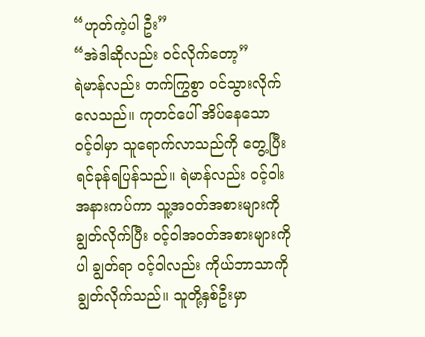“ဟုတ်ကဲ့ပါ ဦး”
“အဲဒါဆိုလည်း ဝင်လိုက်တော့”
ရဲမာန်လည်း တက်ကြွစွာ ဝင်သွားလိုက်လေသည်။ ကုတင်ပေါ် အိပ်နေသော ဝင့်ဝါမှာ သူရောက်လာသည်ကို တွေ့ပြီး ရင်ခုန်ရပြန်သည်။ ရဲမာန်လည်း ဝင့်ဝါးအနားကပ်ကာ သူ့အဝတ်အစားများကို ချွတ်လိုက်ပြီး ဝင့်ဝါအဝတ်အစားများကိုပါ ချွတ်ရာ ဝင့်ဝါလည်း ကိုယ်ဘာသာကို ချွတ်လိုက်သည်။ သူတို့နှစ်ဦးမှာ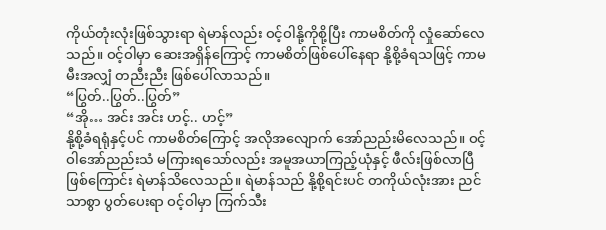ကိုယ်တုံးလုံးဖြစ်သွားရာ ရဲမာန်လည်း ဝင့်ဝါနို့ကိုစို့ပြီး ကာမစိတ်ကို လှုံဆော်လေသည်။ ဝင့်ဝါမှာ ဆေးအရှိန်ကြောင့် ကာမစိတ်ဖြစ်ပေါ်နေရာ နို့စို့ခံရသဖြင့် ကာမမီးအလျှံ တညီးညီး ဖြစ်ပေါ်လာသည်။
“ပြွတ်..ပြွတ်..ပြွတ်”
“အို… အင်း အင်း ဟင့်.. ဟင့်”
နို့စို့ခံရရုံနှင့်ပင် ကာမစိတ်ကြောင့် အလိုအလျောက် အော်ညည်းမိလေသည်။ ဝင့်ဝါအော်ညည်းသံ မကြားရသော်လည်း အမူအယာကြည့်ယုံနှင့် ဖီလ်းဖြစ်လာပြီဖြစ်ကြောင်း ရဲမာန်သိလေသည်။ ရဲမာန်သည် နို့စို့ရင်းပင် တကိုယ်လုံးအား ညင်သာစွာ ပွတ်ပေးရာ ဝင့်ဝါမှာ ကြက်သီး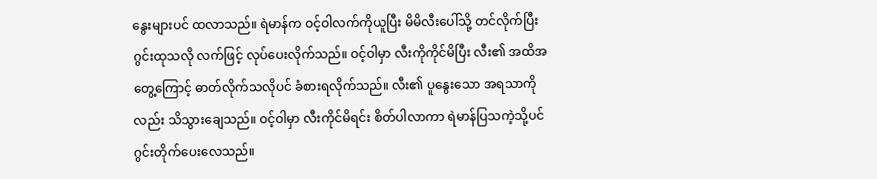နွေးများပင် ထလာသည်။ ရဲမာန်က ဝင့်ဝါလက်ကိုယူပြီး မိမိလီးပေါ်သို့ တင်လိုက်ပြီး ဂွင်းထုသလို လက်ဖြင့် လုပ်ပေးလိုက်သည်။ ဝင့်ဝါမှာ လီးကိုကိုင်မိပြီး လီး၏ အထိအတွေ့ကြောင့် ဓာတ်လိုက်သလိုပင် ခံစားရလိုက်သည်။ လီး၏ ပူနွေးသော အရသာကိုလည်း သိသွားချေသည်။ ဝင့်ဝါမှာ လီးကိုင်မိရင်း စိတ်ပါလာကာ ရဲမာန်ပြသကဲ့သို့ပင် ဂွင်းတိုက်ပေးလေသည်။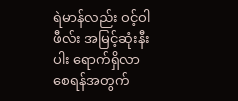ရဲမာန်လည်း ဝင့်ဝါဖီလ်း အမြင့်ဆုံးနီးပါး ရောက်ရှိလာစေရန်အတွက်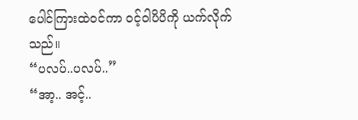ပေါင်ကြားထဲဝင်ကာ ဝင့်ဝါပိပိကို ယက်လိုက်သည်။
“ပလပ်..ပလပ်..”
“အာ့.. အင့်..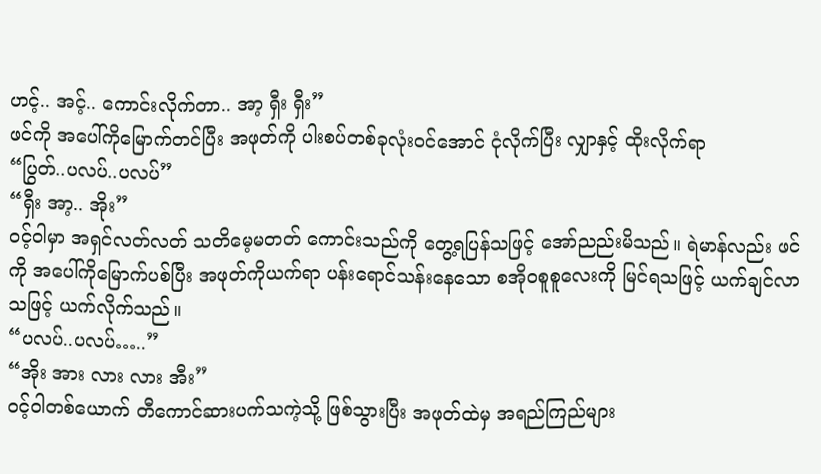ဟင့်.. အင့်.. ကောင်းလိုက်တာ.. အာ့ ရှီး ရှီး”
ဖင်ကို အပေါ်ကိုမြောက်တင်ပြီး အဖုတ်ကို ပါးစပ်တစ်ခုလုံးဝင်အောင် ငုံလိုက်ပြီး လျှာနှင့် ထိုးလိုက်ရာ
“ပြွတ်..ပလပ်..ပလပ်”
“ရှီး အာ့.. အိုး”
ဝင့်ဝါမှာ အရှင်လတ်လတ် သတိမေ့မတတ် ကောင်းသည်ကို တွေ့ရပြန်သဖြင့် အော်ညည်းမိသည်။ ရဲမာန်လည်း ဖင်ကို အပေါ်ကိုမြောက်ပစ်ပြီး အဖုတ်ကိုယက်ရာ ပန်းရောင်သန်းနေသော စအိုဝစူစူလေးကို မြင်ရသဖြင့် ယက်ချင်လာသဖြင့် ယက်လိုက်သည်။
“ပလပ်..ပလပ်…..”
“အိုး အား လား လား အီး”
ဝင့်ဝါတစ်ယောက် တီကောင်ဆားပက်သကဲ့သို့ ဖြစ်သွားပြီး အဖုတ်ထဲမှ အရည်ကြည်များ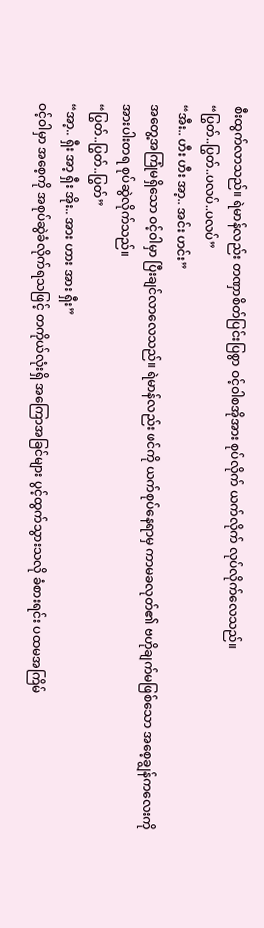စီးထွက်လာသည်။ ရဲမာန်လည်း တဏှာစိတ်ပြင်းပြစွာ ဝင့်ဝါစအိုအား စုပ်လိုက် ယက်လိုက် လုပ်လိုက်လေသည်။
“ပြွတ်..ပြွတ်..ပလပ်..ပလပ်”
“အီး.. ဟီး ဟီး အာ့.. အင်း ဟင်း”
အတွေ့အကြုံမရှိသော ဝင့်ဝါမှာ ပြီးချင်လာလေသည်။ ရဲမာန်လည်း ဖင်ကို ယက်စုပ်နေရာမှ ကာမခလုတ်၏ ဗဟိုချက်မဖြစ်သော အစေ့ချွန်ကလေးကို အားပါးတရ စုပ်ဆွဲလိုက်သည်။
“ပြွတ်..ပြွတ်..ပြွတ်”
“အာ့.. ရှီး အာ့ ရှီး အိုး.. အား ဟား အား ရှီး”
ဝင့်ဝါမှာ အစေ့ကို အစုပ်ဆွဲခံလိုက်ရသဖြင့် တကိုယ်လုံးရှိ အကြောအခြင်များ ပွင့်ထွက်သွားသလို ခံစားရင်း ပထမအကြိမ်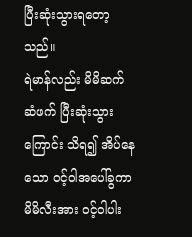ပြီးဆုံးသွားရတော့သည်။
ရဲမာန်လည်း မိမိဆက်ဆံဖက် ပြီးဆုံးသွားကြောင်း သိရ၍ အိပ်နေသော ဝင့်ဝါအပေါ်ခွကာ မိမိလီးအား ဝင့်ဝါပါး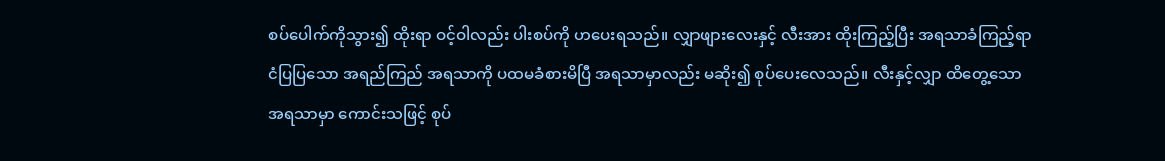စပ်ပေါက်ကိုသွား၍ ထိုးရာ ဝင့်ဝါလည်း ပါးစပ်ကို ဟပေးရသည်။ လျှာဖျားလေးနှင့် လီးအား ထိုးကြည့်ပြီး အရသာခံကြည့်ရာ ငံပြပြသော အရည်ကြည် အရသာကို ပထမခံစားမိပြီ အရသာမှာလည်း မဆိုး၍ စုပ်ပေးလေသည်။ လီးနှင့်လျှာ ထိတွေ့သော အရသာမှာ ကောင်းသဖြင့် စုပ်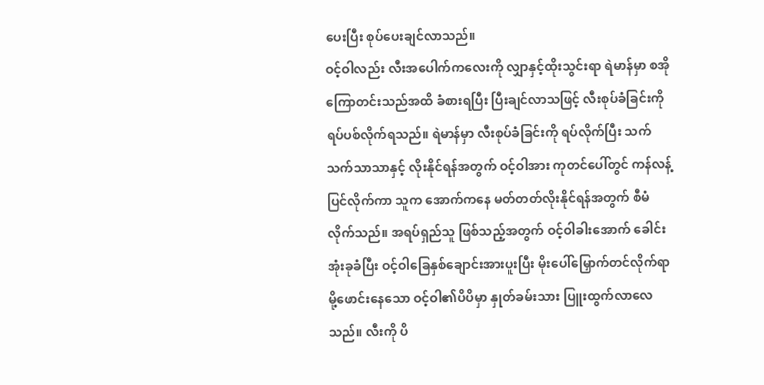ပေးပြီး စုပ်ပေးချင်လာသည်။
ဝင့်ဝါလည်း လီးအပေါက်ကလေးကို လျှာနှင့်ထိုးသွင်းရာ ရဲမာန်မှာ စအိုကြောတင်းသည်အထိ ခံစားရပြီး ပြီးချင်လာသဖြင့် လီးစုပ်ခံခြင်းကို ရပ်ပစ်လိုက်ရသည်။ ရဲမာန်မှာ လီးစုပ်ခံခြင်းကို ရပ်လိုက်ပြီး သက်သက်သာသာနှင့် လိုးနိုင်ရန်အတွက် ဝင့်ဝါအား ကုတင်ပေါ်တွင် ကန်လန့်ပြင်လိုက်ကာ သူက အောက်ကနေ မတ်တတ်လိုးနိုင်ရန်အတွက် စီမံလိုက်သည်။ အရပ်ရှည်သူ ဖြစ်သည့်အတွက် ဝင့်ဝါခါးအောက် ခေါင်းအုံးခုခံပြီး ဝင့်ဝါခြေနှစ်ချောင်းအားပူးပြီး မိုးပေါ်မြှောက်တင်လိုက်ရာ မို့ဖောင်းနေသော ဝင့်ဝါ၏ပိပိမှာ နှုတ်ခမ်းသား ပြူးထွက်လာလေသည်။ လီးကို ပိ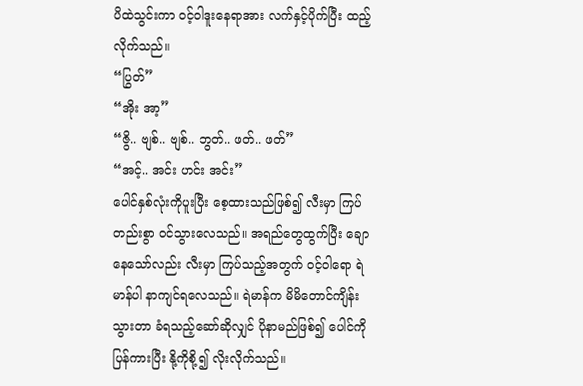ပိထဲသွင်းကာ ဝင့်ဝါဒူးနေရာအား လက်နှင့်ပိုက်ပြီး ထည့်လိုက်သည်။
“ပြွတ်”
“အိုး အာ့”
“ဇွိ.. ဗျစ်.. ဗျစ်.. ဘွတ်.. ဖတ်.. ဖတ်”
“အင့်.. အင်း ဟင်း အင်း”
ပေါင်နှစ်လုံးကိုပူးပြီး စေ့ထားသည်ဖြစ်၍ လီးမှာ ကြပ်တည်းစွာ ဝင်သွားလေသည်။ အရည်တွေထွက်ပြီး ချောနေသော်လည်း လီးမှာ ကြပ်သည့်အတွက် ဝင့်ဝါရော ရဲမာန်ပါ နာကျင်ရလေသည်။ ရဲမာန်က မိမိတောင်ကျိန်းသွားတာ ခံရသည့်ဆော်ဆိုလျှင် ပိုနာမည်ဖြစ်၍ ပေါင်ကို ပြန်ကားပြီး နို့ကိုစို့၍ လိုးလိုက်သည်။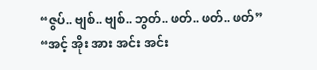“ဇွပ်.. ဗျစ်.. ဗျစ်.. ဘွတ်.. ဖတ်.. ဖတ်.. ဖတ်”
“အင့် အိုး အား အင်း အင်း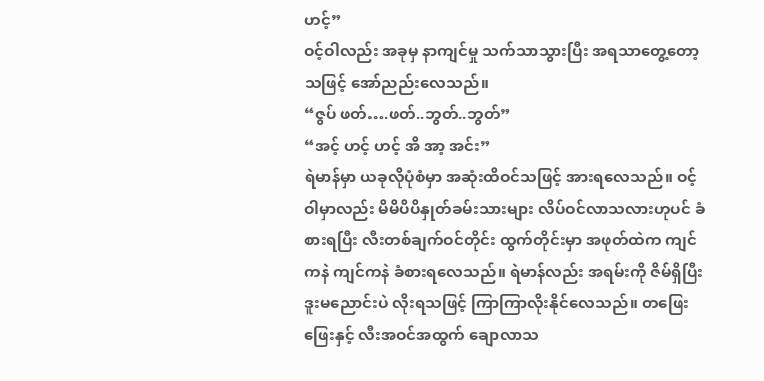ဟင့်”
ဝင့်ဝါလည်း အခုမှ နာကျင်မှု သက်သာသွားပြီး အရသာတွေ့တော့သဖြင့် အော်ညည်းလေသည်။
“ဇွပ် ဖတ်….ဖတ်..ဘွတ်..ဘွတ်”
“အင့် ဟင့် ဟင့် အိ အာ့ အင်း”
ရဲမာန်မှာ ယခုလိုပုံစံမှာ အဆုံးထိဝင်သဖြင့် အားရလေသည်။ ဝင့်ဝါမှာလည်း မိမိပိပိနှုတ်ခမ်းသားများ လိပ်ဝင်လာသလားဟုပင် ခံစားရပြီး လီးတစ်ချက်ဝင်တိုင်း ထွက်တိုင်းမှာ အဖုတ်ထဲက ကျင်ကနဲ ကျင်ကနဲ ခံစားရလေသည်။ ရဲမာန်လည်း အရမ်းကို ဇိမ်ရှိပြီး ဒူးမညောင်းပဲ လိုးရသဖြင့် ကြာကြာလိုးနိုင်လေသည်။ တဖြေးဖြေးနှင့် လီးအဝင်အထွက် ချောလာသ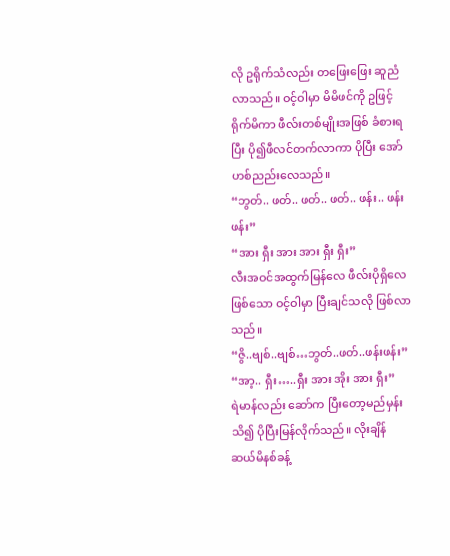လို ဥရိုက်သံလည်း တဖြေးဖြေး ဆူညံလာသည်။ ဝင့်ဝါမှာ မိမိဖင်ကို ဥဖြင့်ရိုက်မိကာ ဖီလ်းတစ်မျိုးအဖြစ် ခံစားရပြီး ပို၍ဖီလင်တက်လာကာ ပိုပြီး အော်ဟစ်ညည်းလေသည်။
“ဘွတ်.. ဖတ်.. ဖတ်.. ဖတ်.. ဖန်း.. ဖန်း ဖန်း”
“အား ရှီး အား အား ရှီး ရှီး”
လီးအဝင်အထွက်မြန်လေ ဖီလ်းပိုရှိလေဖြစ်သော ဝင့်ဝါမှာ ပြီးချင်သလို ဖြစ်လာသည်။
“ဇွိ..ဗျစ်..ဗျစ်…ဘွတ်..ဖတ်..ဖန်းဖန်း”
“အာ့.. ရှီး…..ရှီး အား အိုး အား ရှီး”
ရဲမာန်လည်း ဆော်က ပြီးတော့မည်မှန်းသိ၍ ပိုပြီးမြန်လိုက်သည်။ လိုးချိန် ဆယ်မိနစ်ခန့်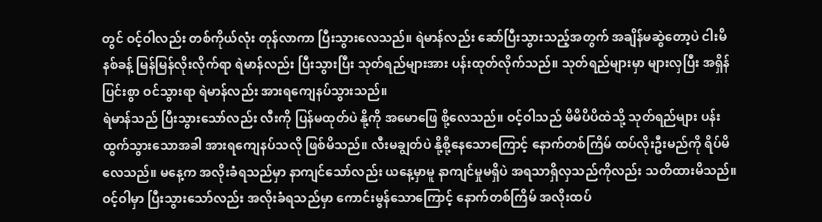တွင် ဝင့်ဝါလည်း တစ်ကိုယ်လုံး တုန်လာကာ ပြီးသွားလေသည်။ ရဲမာန်လည်း ဆော်ပြီးသွားသည့်အတွက် အချိန်မဆွဲတော့ပဲ ငါးမိနစ်ခန့် မြန်မြန်လိုးလိုက်ရာ ရဲမာန်လည်း ပြီးသွားပြီး သုတ်ရည်များအား ပန်းထုတ်လိုက်သည်။ သုတ်ရည်များမှာ များလှပြီး အရှိန်ပြင်းစွာ ဝင်သွားရာ ရဲမာန်လည်း အားရကျေနပ်သွားသည်။
ရဲမာန်သည် ပြီးသွားသော်လည်း လီးကို ပြန်မထုတ်ပဲ နို့ကို အမောဖြေ စို့လေသည်။ ဝင့်ဝါသည် မိမိပိပိထဲသို့ သုတ်ရည်များ ပန်းထွက်သွားသောအခါ အားရကျေနပ်သလို ဖြစ်မိသည်။ လီးမချွတ်ပဲ နို့စို့နေသောကြောင့် နောက်တစ်ကြိမ် ထပ်လိုးဦးမည်ကို ရိပ်မိလေသည်။ မနေ့က အလိုးခံရသည်မှာ နာကျင်သော်လည်း ယနေ့မှာမူ နာကျင်မှုမရှိပဲ အရသာရှိလှသည်ကိုလည်း သတိထားမိသည်။
ဝင့်ဝါမှာ ပြီးသွားသော်လည်း အလိုးခံရသည်မှာ ကောင်းမွန်သောကြောင့် နောက်တစ်ကြိမ် အလိုးထပ်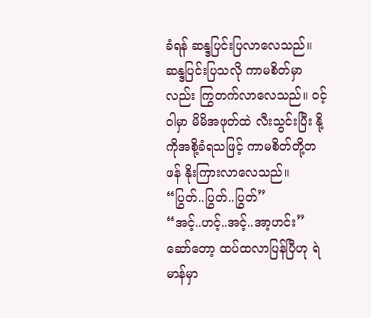ခံရန် ဆန္ဒပြင်းပြလာလေသည်။ ဆန္ဒပြင်းပြသလို ကာမစိတ်မှာလည်း ကြွတက်လာလေသည်။ ဝင့်ဝါမှာ မိမိအဖုတ်ထဲ လီးသွင်းပြီး နို့ကိုအစို့ခံရသဖြင့် ကာမစိတ်တို့တဖန် နိုးကြားလာလေသည်။
“ပြွတ်..ပြွတ်..ပြွတ်”
“အင့်..ဟင့်..အင့်..အာ့ဟင်း”
ဆော်တော့ ထပ်ထလာပြန်ပြီဟု ရဲမာန်မှာ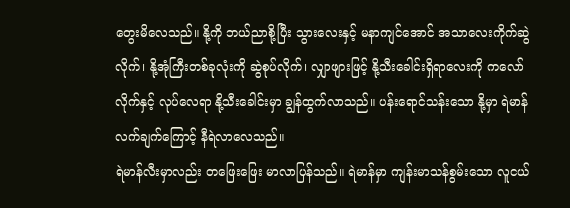တွေးမိလေသည်။ နို့ကို ဘယ်ညာစို့ပြီး သွားလေးနှင့် မနာကျင်အောင် အသာလေးကိုက်ဆွဲလိုက်၊ နို့အုံကြီးတစ်ခုလုံးကို ဆွဲစုပ်လိုက်၊ လျှာဖျားဖြင့် နို့သီးခေါင်းရှိရာလေးကို ကလော်လိုက်နှင့် လုပ်လေရာ နို့သီးခေါင်းမှာ ချွန်ထွက်လာသည်။ ပန်းရောင်သန်းသော နို့မှာ ရဲမာန်လက်ချက်ကြောင့် နီရဲလာလေသည်။
ရဲမာန်လီးမှာလည်း တဖြေးဖြေး မာလာပြန်သည်။ ရဲမာန်မှာ ကျန်းမာသန်စွမ်းသော လူငယ်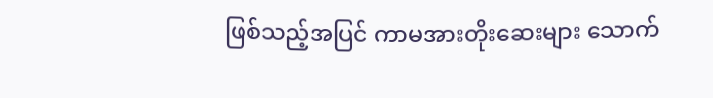ဖြစ်သည့်အပြင် ကာမအားတိုးဆေးများ သောက်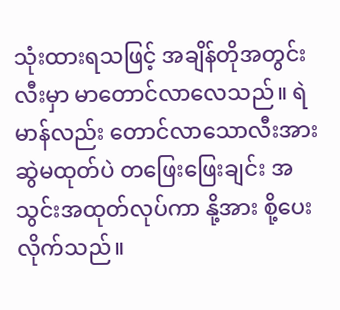သုံးထားရသဖြင့် အချိန်တိုအတွင်း လီးမှာ မာတောင်လာလေသည်။ ရဲမာန်လည်း တောင်လာသောလီးအား ဆွဲမထုတ်ပဲ တဖြေးဖြေးချင်း အသွင်းအထုတ်လုပ်ကာ နို့အား စို့ပေးလိုက်သည်။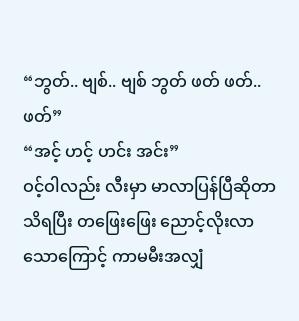“ဘွတ်.. ဗျစ်.. ဗျစ် ဘွတ် ဖတ် ဖတ်.. ဖတ်”
“အင့် ဟင့် ဟင်း အင်း”
ဝင့်ဝါလည်း လီးမှာ မာလာပြန်ပြီဆိုတာ သိရပြီး တဖြေးဖြေး ညောင့်လိုးလာသောကြောင့် ကာမမီးအလျှံ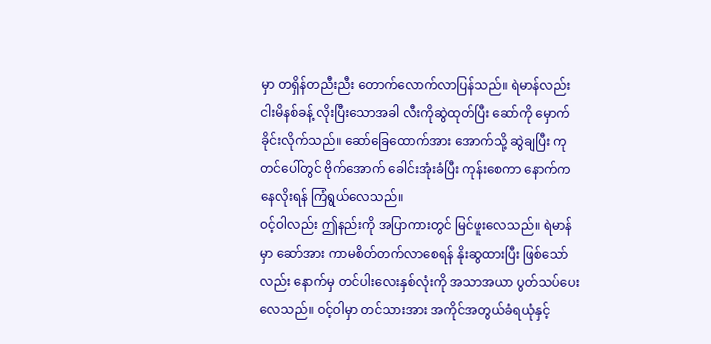မှာ တရှိန်တညီးညီး တောက်လောက်လာပြန်သည်။ ရဲမာန်လည်း ငါးမိနစ်ခန့် လိုးပြီးသောအခါ လီးကိုဆွဲထုတ်ပြီး ဆော်ကို မှောက်ခိုင်းလိုက်သည်။ ဆော်ခြေထောက်အား အောက်သို့ ဆွဲချပြီး ကုတင်ပေါ်တွင် ဗိုက်အောက် ခေါင်းအုံးခံပြီး ကုန်းစေကာ နောက်ကနေလိုးရန် ကြံရွယ်လေသည်။
ဝင့်ဝါလည်း ဤနည်းကို အပြာကားတွင် မြင်ဖူးလေသည်။ ရဲမာန်မှာ ဆော်အား ကာမစိတ်တက်လာစေရန် နိုးဆွထားပြီး ဖြစ်သော်လည်း နောက်မှ တင်ပါးလေးနှစ်လုံးကို အသာအယာ ပွတ်သပ်ပေးလေသည်။ ဝင့်ဝါမှာ တင်သားအား အကိုင်အတွယ်ခံရယုံနှင့်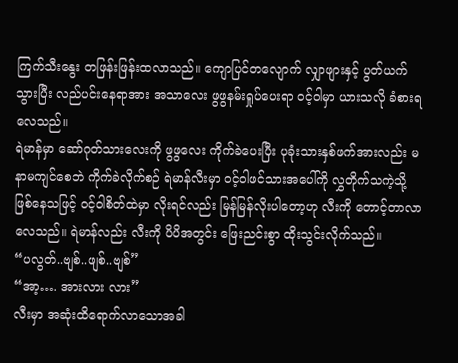ကြက်သီးနွေး တဖြန်းဖြန်းထလာသည်။ ကျောပြင်တလျောက် လျှာဖျားနှင့် ပွတ်ယက်သွားပြီး လည်ပင်းနေရာအား အသာလေး ဖွဖွနမ်းရှုပ်ပေးရာ ဝင့်ဝါမှာ ယားသလို ခံစားရလေသည်။
ရဲမာန်မှာ ဆော်ဂုတ်သားလေးကို ဖွဖွလေး ကိုက်ခဲပေးပြီး ပုခုံးသားနှစ်ဖက်အားလည်း မနာမကျင်စေဘဲ ကိုက်ခဲလိုက်စဉ် ရဲမာန်လီးမှာ ဝင့်ဝါဖင်သားအပေါ်ကို လွှတိုက်သကဲ့သို့ ဖြစ်နေသဖြင့် ဝင့်ဝါစိတ်ထဲမှာ လိုးရင်လည်း မြန်မြန်လိုးပါတော့ဟု လီးကို တောင့်တာလာလေသည်။ ရဲမာန်လည်း လီးကို ပိပိအတွင်း ဖြေးညင်းစွာ ထိုးသွင်းလိုက်သည်။
“ပလွတ်..ဗျစ်..ဖျစ်..ဗျစ်”
“အာ့…. အားလား လား”
လီးမှာ အဆုံးထိရောက်လာသောအခါ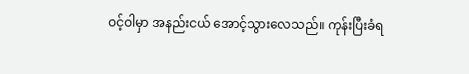ဝင့်ဝါမှာ အနည်းငယ် အောင့်သွားလေသည်။ ကုန်းပြီးခံရ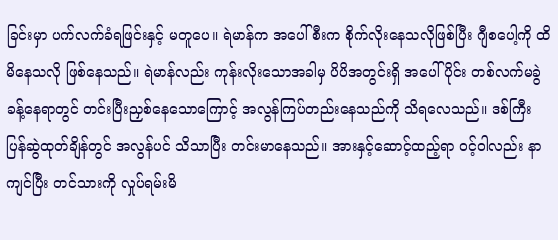ခြင်းမှာ ပက်လက်ခံရဖြင်းနှင့် မတူပေ။ ရဲမာန်က အပေါ်စီးက စိုက်လိုးနေသလိုဖြစ်ပြီး ဂျီစပေါ့ကို ထိမိနေသလို ဖြစ်နေသည်။ ရဲမာန်လည်း ကုန်းလိုးသောအခါမှ ပိပိအတွင်းရှိ အပေါ်ပိုင်း တစ်လက်မခွဲခန့်နေရာတွင် တင်းပြီးညှစ်နေသောကြောင့် အလွန်ကြပ်တည်းနေသည်ကို သိရလေသည်။ ဒစ်ကြီး ပြန်ဆွဲထုတ်ချိန်တွင် အလွန်ပင် သိသာပြီး တင်းမာနေသည်။ အားနှင့်ဆောင့်ထည့်ရာ ဝင့်ဝါလည်း နာကျင်ပြီး တင်သားကို လှုပ်ရမ်းမိ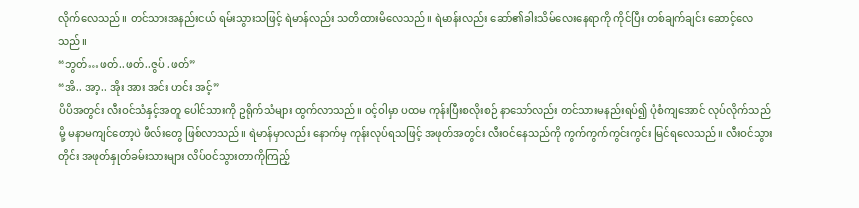လိုက်လေသည်။ တင်သားအနည်းငယ် ရမ်းသွားသဖြင့် ရဲမာန်လည်း သတိထားမိလေသည်။ ရဲမာန်းလည်း ဆော်၏ခါးသိမ်လေးနေရာကို ကိုင်ပြီး တစ်ချက်ချင်း ဆောင့်လေသည်။
“ဘွတ်…ဖတ်..ဖတ်..ဇွပ် .ဖတ်”
“အိ.. အာ့.. အိုး အား အင်း ဟင်း အင့်”
ပိပိအတွင်း လီးဝင်သံနှင့်အတူ ပေါင်သားကို ဥရိုက်သံများ ထွက်လာသည်။ ဝင့်ဝါမှာ ပထမ ကုန်းပြီးစလိုးစဉ် နာသော်လည်း တင်သားမနည်းရပ်၍ ပုံစံကျအောင် လုပ်လိုက်သည်မို့ မနာမကျင်တော့ပဲ ဖီလ်းတွေ ဖြစ်လာသည်။ ရဲမာန်မှာလည်း နောက်မှ ကုန်းလုပ်ရသဖြင့် အဖုတ်အတွင်း လီးဝင်နေသည်ကို ကွက်ကွက်ကွင်းကွင်း မြင်ရလေသည်။ လီးဝင်သွားတိုင်း အဖုတ်နှုတ်ခမ်းသားများ လိပ်ဝင်သွားတာကိုကြည့်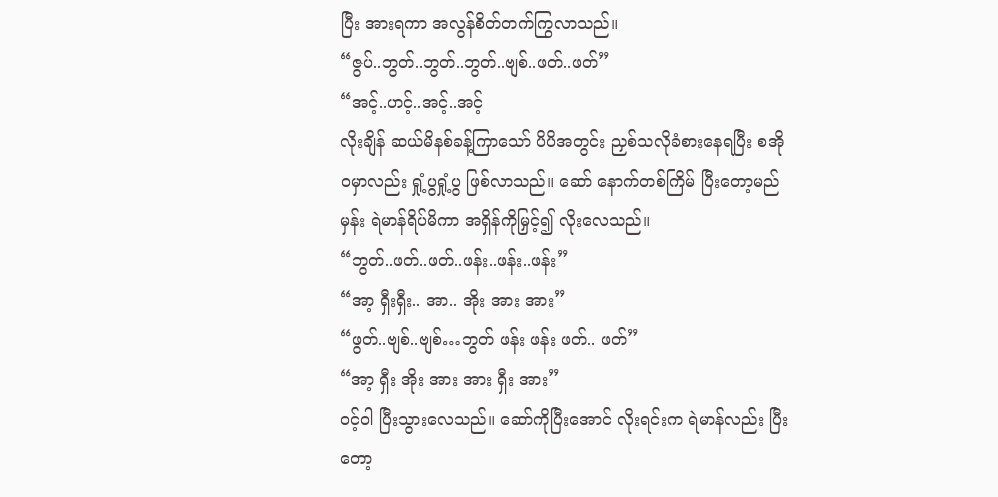ပြီး အားရကာ အလွန်စိတ်တက်ကြွလာသည်။
“ဇွပ်..ဘွတ်..ဘွတ်..ဘွတ်..ဗျစ်..ဖတ်..ဖတ်”
“အင့်..ဟင့်..အင့်..အင့်
လိုးချိန် ဆယ်မိနစ်ခန့်ကြာသော် ပိပိအတွင်း ညှစ်သလိုခံစားနေရပြီး စအိုဝမှာလည်း ရှုံ့ပွရှုံ့ပွ ဖြစ်လာသည်။ ဆော် နောက်တစ်ကြိမ် ပြီးတော့မည်မှန်း ရဲမာန်ရိပ်မိကာ အရှိန်ကိုမြှင့်၍ လိုးလေသည်။
“ဘွတ်..ဖတ်..ဖတ်..ဖန်း..ဖန်း..ဖန်း”
“အာ့ ရှီးရှီး.. အာ.. အိုး အား အား”
“ဖွတ်..ဗျစ်..ဗျစ်…ဘွတ် ဖန်း ဖန်း ဖတ်.. ဖတ်”
“အာ့ ရှီး အိုး အား အား ရှီး အား”
ဝင့်ဝါ ပြီးသွားလေသည်။ ဆော်ကိုပြီးအောင် လိုးရင်းက ရဲမာန်လည်း ပြီးတော့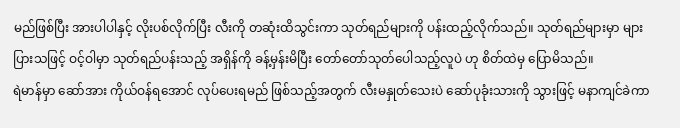မည်ဖြစ်ပြီး အားပါပါနှင့် လိုးပစ်လိုက်ပြီး လီးကို တဆုံးထိသွင်းကာ သုတ်ရည်များကို ပန်းထည့်လိုက်သည်။ သုတ်ရည်များမှာ များပြားသဖြင့် ဝင့်ဝါမှာ သုတ်ရည်ပန်းသည့် အရှိန်ကို ခန့်မှန်းမိပြီး တော်တော်သုတ်ပေါသည့်လူပဲ ဟု စိတ်ထဲမှ ပြောမိသည်။
ရဲမာန်မှာ ဆော်အား ကိုယ်ဝန်ရအောင် လုပ်ပေးရမည် ဖြစ်သည့်အတွက် လီးမနှုတ်သေးပဲ ဆော်ပုခုံးသားကို သွားဖြင့် မနာကျင်ခဲကာ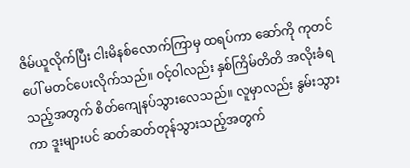ဇိမ်ယူလိုက်ပြီး ငါးမိနစ်လောက်ကြာမှ ထရပ်ကာ ဆော်ကို ကုတင်ပေါ် မတင်ပေးလိုက်သည်။ ဝင့်ဝါလည်း နှစ်ကြိမ်တိတိ အလိုးခံရသည့်အတွက် စိတ်ကျေနပ်သွားလေသည်။ လူမှာလည်း နွမ်းသွားကာ ဒူးများပင် ဆတ်ဆတ်တုန်သွားသည့်အတွက်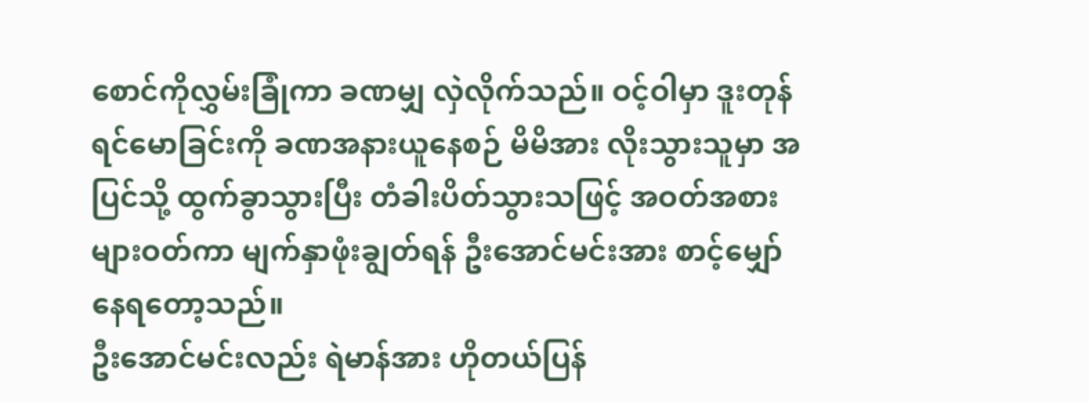စောင်ကိုလွှမ်းခြုံကာ ခဏမျှ လှဲလိုက်သည်။ ဝင့်ဝါမှာ ဒူးတုန်ရင်မောခြင်းကို ခဏအနားယူနေစဉ် မိမိအား လိုးသွားသူမှာ အပြင်သို့ ထွက်ခွာသွားပြီး တံခါးပိတ်သွားသဖြင့် အဝတ်အစားများဝတ်ကာ မျက်နှာဖုံးချွတ်ရန် ဦးအောင်မင်းအား စာင့်မျှော်နေရတော့သည်။
ဦးအောင်မင်းလည်း ရဲမာန်အား ဟိုတယ်ပြန်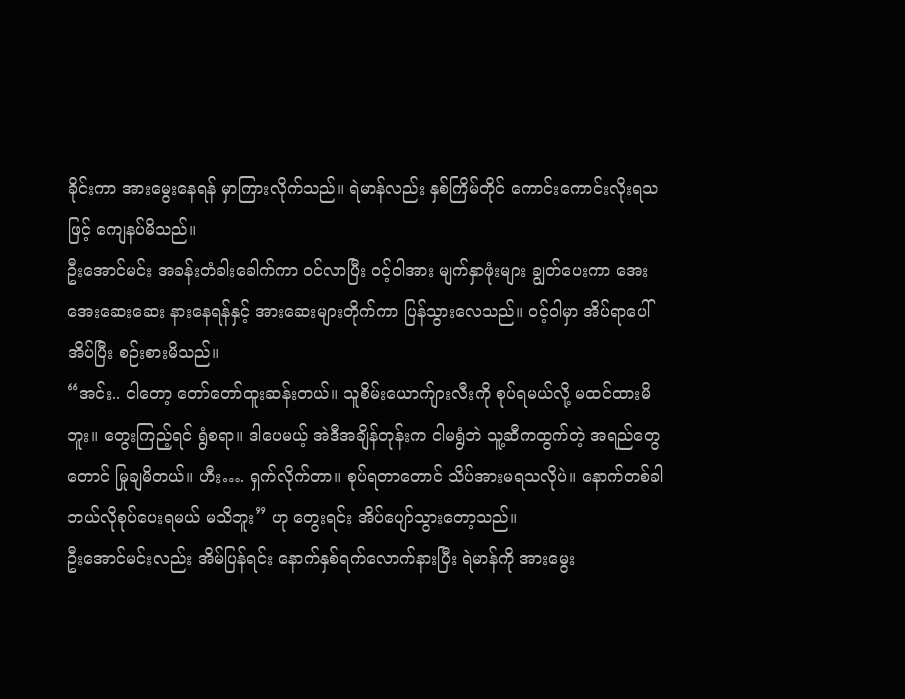ခိုင်းကာ အားမွေးနေရန် မှာကြားလိုက်သည်။ ရဲမာန်လည်း နှစ်ကြိမ်တိုင် ကောင်းကောင်းလိုးရသဖြင့် ကျေနပ်မိသည်။
ဦးအောင်မင်း အခန်းတံခါးခေါက်ကာ ဝင်လာပြီး ဝင့်ဝါအား မျက်နှာဖုံးများ ချွတ်ပေးကာ အေးအေးဆေးဆေး နားနေရန်နှင့် အားဆေးများတိုက်ကာ ပြန်သွားလေသည်။ ဝင့်ဝါမှာ အိပ်ရာပေါ်
အိပ်ပြီး စဉ်းစားမိသည်။
“အင်း.. ငါတော့ တော်တော်ထူးဆန်းတယ်။ သူစိမ်းယောက်ျားလီးကို စုပ်ရမယ်လို့ မထင်ထားမိဘူး။ တွေးကြည့်ရင် ရွံစရာ။ ဒါပေမယ့် အဲဒီအချိန်တုန်းက ငါမရွံဘဲ သူ့ဆီကထွက်တဲ့ အရည်တွေတောင် မြုချမိတယ်။ ဟီး…. ရှက်လိုက်တာ။ စုပ်ရတာတောင် သိပ်အားမရသလိုပဲ။ နောက်တစ်ခါ ဘယ်လိုစုပ်ပေးရမယ် မသိဘူး” ဟု တွေးရင်း အိပ်ပျော်သွားတော့သည်။
ဦးအောင်မင်းလည်း အိမ်ပြန်ရင်း နောက်နှစ်ရက်လောက်နားပြီး ရဲမာန်ကို အားမွေး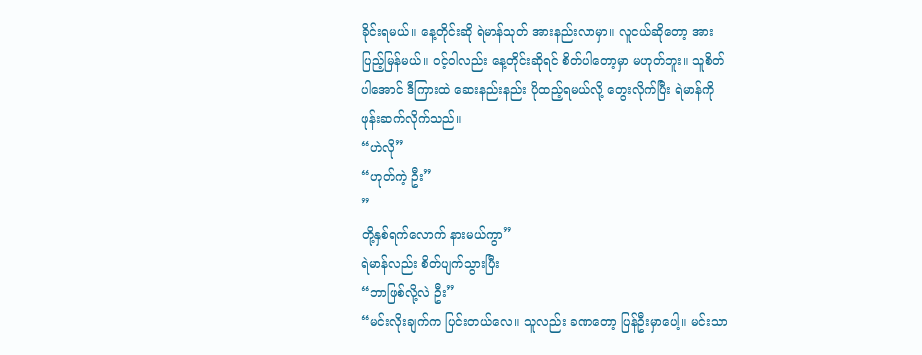ခိုင်းရမယ်။ နေ့တိုင်းဆို ရဲမာန်သုတ် အားနည်းလာမှာ။ လူငယ်ဆိုတော့ အားပြည့်မြန်မယ်။ ဝင့်ဝါလည်း နေ့တိုင်းဆိုရင် စိတ်ပါတော့မှာ မဟုတ်ဘူး။ သူစိတ်ပါအောင် ဒီကြားထဲ ဆေးနည်းနည်း ပိုထည့်ရမယ်လို့ တွေးလိုက်ပြီး ရဲမာန်ကို ဖုန်းဆက်လိုက်သည်။
“ဟဲလို”
“ဟုတ်ကဲ့ ဦး”
”
တို့နှစ်ရက်လောက် နားမယ်ကွာ”
ရဲမာန်လည်း စိတ်ပျက်သွားပြီး
“ဘာဖြစ်လို့လဲ ဦး”
“မင်းလိုးချက်က ပြင်းတယ်လေ။ သူလည်း ခဏတော့ ပြန်ဦးမှာပေါ့။ မင်းသာ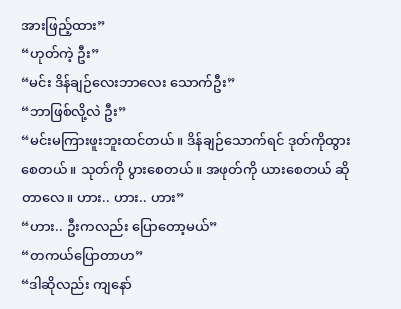အားဖြည့်ထား”
“ဟုတ်ကဲ့ ဦး”
“မင်း ဒိန်ချဉ်လေးဘာလေး သောက်ဦး”
“ဘာဖြစ်လို့လဲ ဦး”
“မင်းမကြားဖူးဘူးထင်တယ်။ ဒိန်ချဉ်သောက်ရင် ဒုတ်ကိုထွားစေတယ်။ သုတ်ကို ပွားစေတယ်။ အဖုတ်ကို ယားစေတယ် ဆိုတာလေ။ ဟား.. ဟား.. ဟား”
“ဟား.. ဦးကလည်း ပြောတော့မယ်”
“တကယ်ပြောတာဟ”
“ဒါဆိုလည်း ကျနော်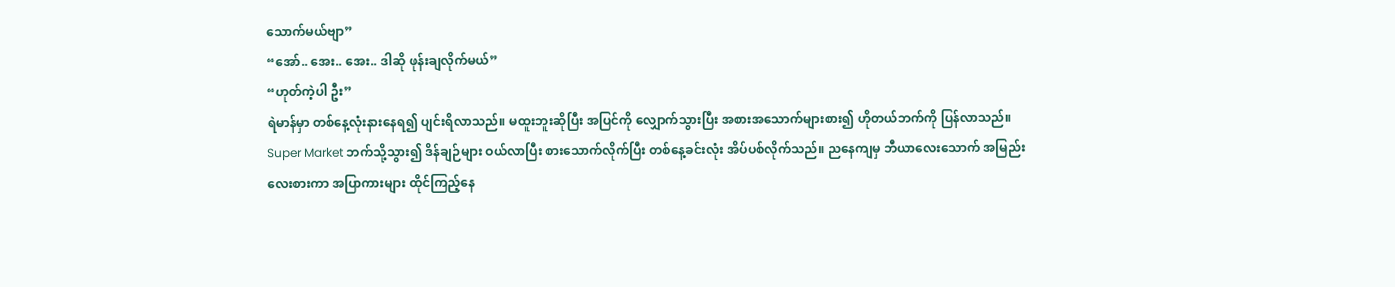သောက်မယ်ဗျာ”
“အော်.. အေး.. အေး.. ဒါဆို ဖုန်းချလိုက်မယ်”
“ဟုတ်ကဲ့ပါ ဦး”
ရဲမာန်မှာ တစ်နေ့လုံးနားနေရ၍ ပျင်းရိလာသည်။ မထူးဘူးဆိုပြီး အပြင်ကို လျှောက်သွားပြီး အစားအသောက်များစား၍ ဟိုတယ်ဘက်ကို ပြန်လာသည်။ Super Market ဘက်သို့သွား၍ ဒိန်ချဉ်များ ဝယ်လာပြီး စားသောက်လိုက်ပြီး တစ်နေ့ခင်းလုံး အိပ်ပစ်လိုက်သည်။ ညနေကျမှ ဘီယာလေးသောက် အမြည်းလေးစားကာ အပြာကားများ ထိုင်ကြည့်နေ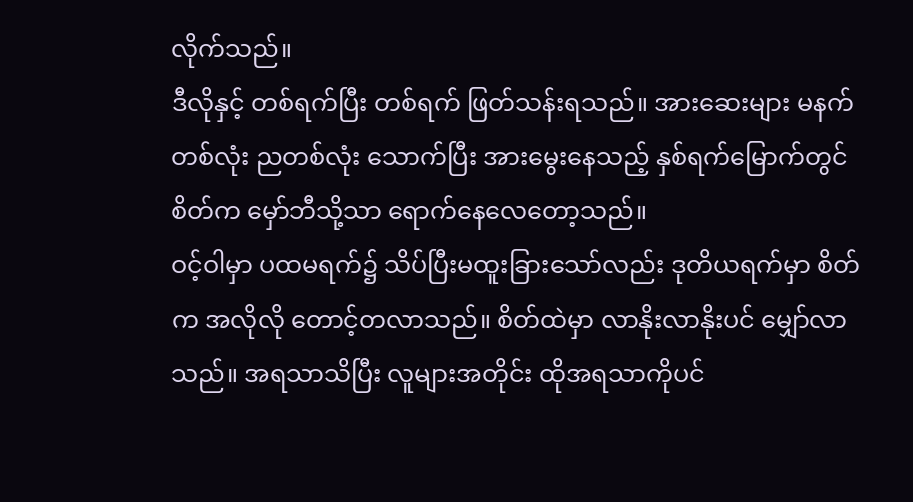လိုက်သည်။
ဒီလိုနှင့် တစ်ရက်ပြီး တစ်ရက် ဖြတ်သန်းရသည်။ အားဆေးများ မနက်တစ်လုံး ညတစ်လုံး သောက်ပြီး အားမွေးနေသည့် နှစ်ရက်မြောက်တွင် စိတ်က မှော်ဘီသို့သာ ရောက်နေလေတော့သည်။
ဝင့်ဝါမှာ ပထမရက်၌ သိပ်ပြီးမထူးခြားသော်လည်း ဒုတိယရက်မှာ စိတ်က အလိုလို တောင့်တလာသည်။ စိတ်ထဲမှာ လာနိုးလာနိုးပင် မျှော်လာသည်။ အရသာသိပြီး လူများအတိုင်း ထိုအရသာကိုပင်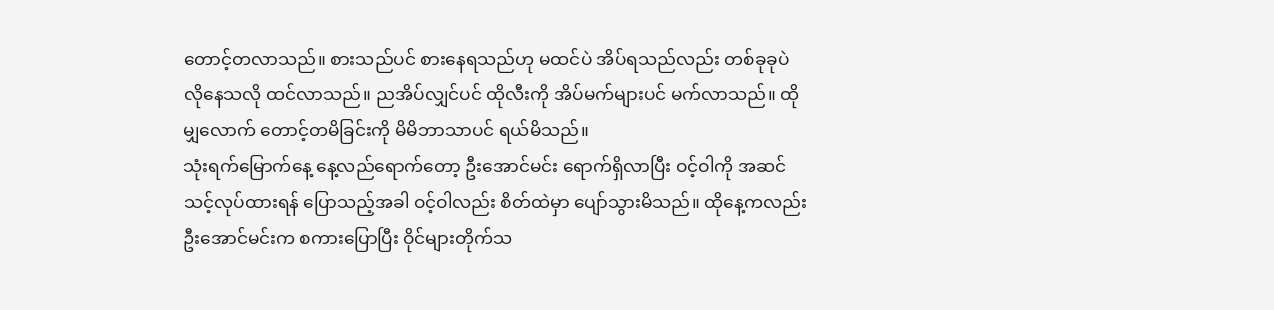တောင့်တလာသည်။ စားသည်ပင် စားနေရသည်ဟု မထင်ပဲ အိပ်ရသည်လည်း တစ်ခုခုပဲ လိုနေသလို ထင်လာသည်။ ညအိပ်လျှင်ပင် ထိုလီးကို အိပ်မက်များပင် မက်လာသည်။ ထိုမျှလောက် တောင့်တမိခြင်းကို မိမိဘာသာပင် ရယ်မိသည်။
သုံးရက်မြောက်နေ့ နေ့လည်ရောက်တော့ ဦးအောင်မင်း ရောက်ရှိလာပြီး ဝင့်ဝါကို အဆင်သင့်လုပ်ထားရန် ပြောသည့်အခါ ဝင့်ဝါလည်း စိတ်ထဲမှာ ပျော်သွားမိသည်။ ထိုနေ့ကလည်း ဦးအောင်မင်းက စကားပြောပြီး ဝိုင်များတိုက်သ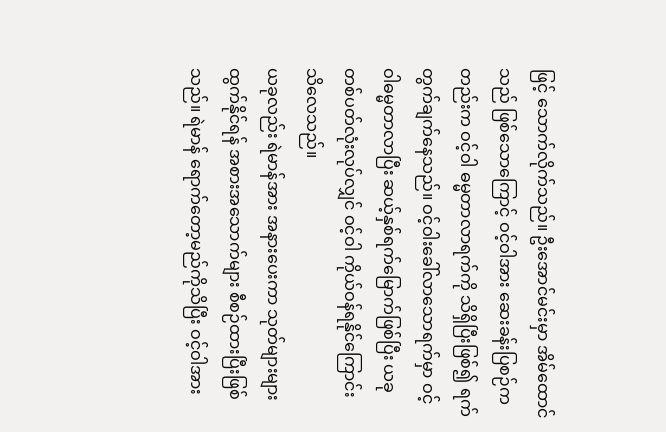ဖြင့် သောက်လိုက်သည်။ ဦးအောင်မင်းမှာ အိမ်ထောင်သည် ဖြစ်သောကြောင့် ဝင့်ဝါအား ဆေးခန်းပြစဉ်ကတည်းက ဝင့်ဝါ ဓမ္မတာလာရက်ကို သိရှိပြီးဖြစ်၍ ရက်တွက်ချက်နေသည်။ ဝင့်ဝါးခေါ်လာသောရက်မှာ ဝင့်ဝါဓမ္မတာလာပြီး ဆယ့်နှစ်ရက်မြောက်ဖြစ်ပြီး ယခု တစ်ပတ်လုံးလုပ်လျှင် ဝင့်ဝါ ကိုယ်ဝန်ရနိုင်ကြောင်း သိလေသည်။
ယခုလည်း ရဲမာန်အား အနားပေးကာ သုတ်များများ ထွက်နိုင်ရန် အစားအသောက်များ စီစဉ်ထားပြီးဖြစ်သည်။ ရဲမာန် ရောက်တော့မည်ကိုသိပြီး ဝင့်ဝါအား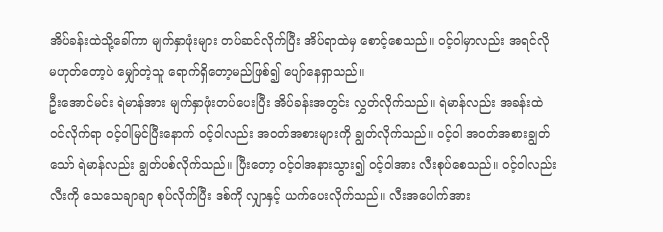အိပ်ခန်းထဲသို့ခေါ်ကာ မျက်နှာဖုံးများ တပ်ဆင်လိုက်ပြီး အိပ်ရာထဲမှ စောင့်စေသည်။ ဝင့်ဝါမှာလည်း အရင်လို မဟုတ်တော့ပဲ မျှော်တဲ့သူ ရောက်ရှိတော့မည်ဖြစ်၍ ပျော်နေရှာသည်။
ဦးအောင်မင်း ရဲမာန်အား မျက်နှာဖုံးတပ်ပေးပြီး အိပ်ခန်းအတွင်း လွှတ်လိုက်သည်။ ရဲမာန်လည်း အခန်းထဲ ဝင်လိုက်ရာ ဝင့်ဝါမြင်ပြီးနောက် ဝင့်ဝါလည်း အဝတ်အစားများကို ချွတ်လိုက်သည်။ ဝင့်ဝါ အဝတ်အစားချွတ်သော် ရဲမာန်လည်း ချွတ်ပစ်လိုက်သည်။ ပြီးတော့ ဝင့်ဝါအနားသွား၍ ဝင့်ဝါအား လီးစုပ်စေသည်။ ဝင့်ဝါလည်း လီးကို သေသေချာချာ စုပ်လိုက်ပြီး ဒစ်ကို လျှာနှင့် ယက်ပေးလိုက်သည်။ လီးအပေါက်အား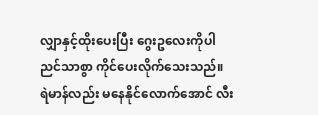လျှာနှင့်ထိုးပေးပြီး ဂွေးဥလေးကိုပါ ညင်သာစွာ ကိုင်ပေးလိုက်သေးသည်။
ရဲမာန်လည်း မနေနိုင်လောက်အောင် လီး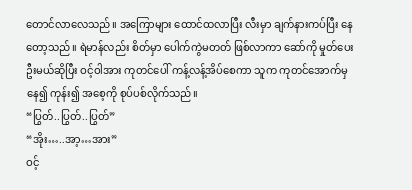တောင်လာလေသည်။ အကြောများ ထောင်ထလာပြီး လီးမှာ ချက်နားကပ်ပြီး နေတော့သည်။ ရဲမာန်လည်း စိတ်မှာ ပေါက်ကွဲမတတ် ဖြစ်လာကာ ဆော်ကို မှုတ်ပေးဦးမယ်ဆိုပြီး ဝင့်ဝါအား ကုတင်ပေါ် ကန့်လန့်အိပ်စေကာ သူက ကုတင်အောက်မှနေ၍ ကုန်း၍ အစေ့ကို စုပ်ပစ်လိုက်သည်။
“ပြွတ်..ပြွတ်..ပြွတ်”
“အိုး…..အာ့…အား”
ဝင့်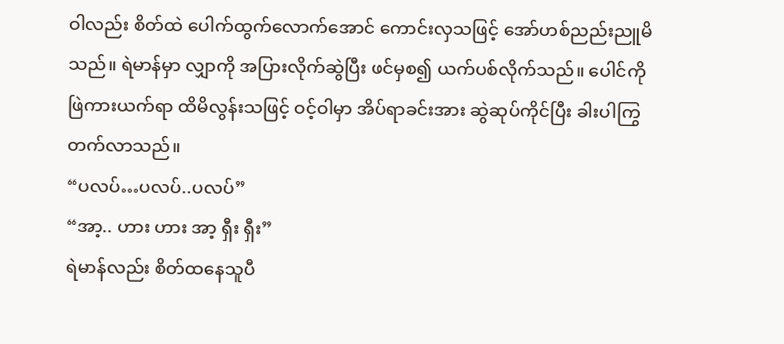ဝါလည်း စိတ်ထဲ ပေါက်ထွက်လောက်အောင် ကောင်းလှသဖြင့် အော်ဟစ်ညည်းညူမိသည်။ ရဲမာန်မှာ လျှာကို အပြားလိုက်ဆွဲပြီး ဖင်မှစ၍ ယက်ပစ်လိုက်သည်။ ပေါင်ကိုဖြဲကားယက်ရာ ထိမိလွန်းသဖြင့် ဝင့်ဝါမှာ အိပ်ရာခင်းအား ဆွဲဆုပ်ကိုင်ပြီး ခါးပါကြွတက်လာသည်။
“ပလပ်…ပလပ်..ပလပ်”
“အာ့.. ဟား ဟား အာ့ ရှီး ရှီး”
ရဲမာန်လည်း စိတ်ထနေသူပီ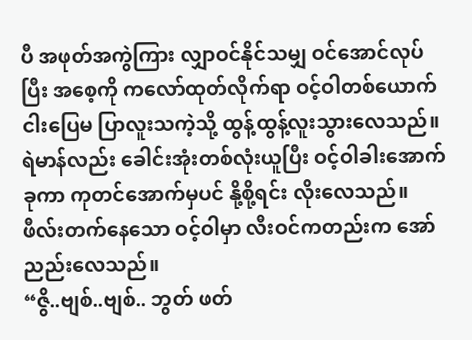ပီ အဖုတ်အကွဲကြား လျှာဝင်နိုင်သမျှ ဝင်အောင်လုပ်ပြီး အစေ့ကို ကလော်ထုတ်လိုက်ရာ ဝင့်ဝါတစ်ယောက် ငါးပြေမ ပြာလူးသကဲ့သို့ ထွန့်ထွန့်လူးသွားလေသည်။
ရဲမာန်လည်း ခေါင်းအုံးတစ်လုံးယူပြီး ဝင့်ဝါခါးအောက်ခုကာ ကုတင်အောက်မှပင် နို့စို့ရင်း လိုးလေသည်။ ဖီလ်းတက်နေသော ဝင့်ဝါမှာ လီးဝင်ကတည်းက အော်ညည်းလေသည်။
“ဇွိ..ဗျစ်..ဗျစ်.. ဘွတ် ဖတ်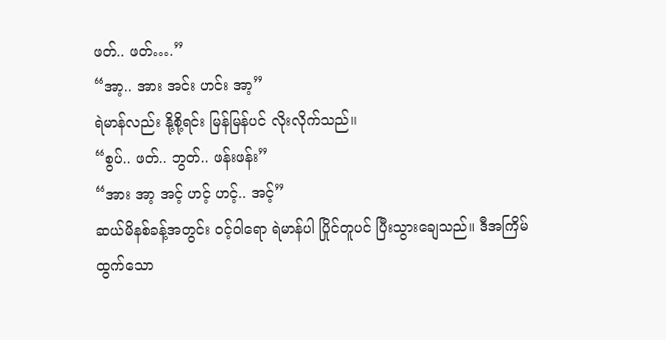ဖတ်.. ဖတ်….”
“အာ့.. အား အင်း ဟင်း အာ့”
ရဲမာန်လည်း နို့စို့ရင်း မြန်မြန်ပင် လိုးလိုက်သည်၊၊
“စွပ်.. ဖတ်.. ဘွတ်.. ဖန်းဖန်း”
“အား အာ့ အင့် ဟင့် ဟင့်.. အင့်”
ဆယ်မိနစ်ခန့်အတွင်း ဝင့်ဝါရော ရဲမာန်ပါ ပြိုင်တူပင် ပြီးသွားချေသည်။ ဒီအကြိမ်ထွက်သော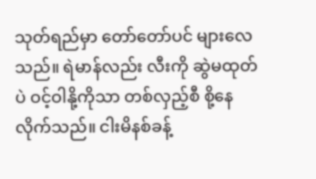သုတ်ရည်မှာ တော်တော်ပင် များလေသည်။ ရဲမာန်လည်း လီးကို ဆွဲမထုတ်ပဲ ဝင့်ဝါနို့ကိုသာ တစ်လှည့်စီ စို့နေလိုက်သည်။ ငါးမိနစ်ခန့်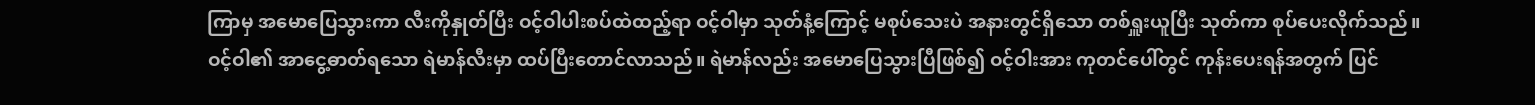ကြာမှ အမောပြေသွားကာ လီးကိုနှုတ်ပြီး ဝင့်ဝါပါးစပ်ထဲထည့်ရာ ဝင့်ဝါမှာ သုတ်နံ့ကြောင့် မစုပ်သေးပဲ အနားတွင်ရှိသော တစ်ရှူးယူပြီး သုတ်ကာ စုပ်ပေးလိုက်သည်။
ဝင့်ဝါ၏ အာငွေ့ဓာတ်ရသော ရဲမာန်လီးမှာ ထပ်ပြီးတောင်လာသည်။ ရဲမာန်လည်း အမောပြေသွားပြီဖြစ်၍ ဝင့်ဝါးအား ကုတင်ပေါ်တွင် ကုန်းပေးရန်အတွက် ပြင်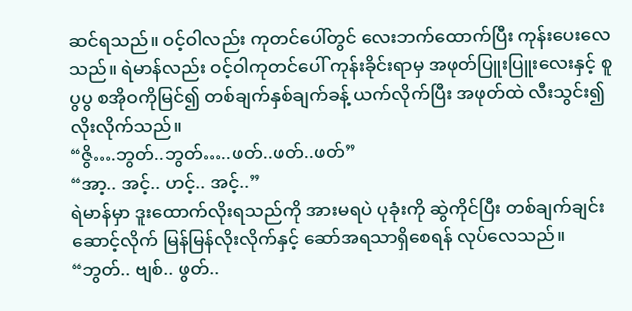ဆင်ရသည်။ ဝင့်ဝါလည်း ကုတင်ပေါ်တွင် လေးဘက်ထောက်ပြီး ကုန်းပေးလေသည်။ ရဲမာန်လည်း ဝင့်ဝါကုတင်ပေါ် ကုန်းခိုင်းရာမှ အဖုတ်ပြူးပြူးလေးနှင့် စူပွပွ စအိုဝကိုမြင်၍ တစ်ချက်နှစ်ချက်ခန့် ယက်လိုက်ပြီး အဖုတ်ထဲ လီးသွင်း၍ လိုးလိုက်သည်။
“ဇွိ….ဘွတ်..ဘွတ်…..ဖတ်..ဖတ်..ဖတ်”
“အာ့.. အင့်.. ဟင့်.. အင့်..”
ရဲမာန်မှာ ဒူးထောက်လိုးရသည်ကို အားမရပဲ ပုခုံးကို ဆွဲကိုင်ပြီး တစ်ချက်ချင်း ဆောင့်လိုက် မြန်မြန်လိုးလိုက်နှင့် ဆော်အရသာရှိစေရန် လုပ်လေသည်။
“ဘွတ်.. ဗျစ်.. ဖွတ်..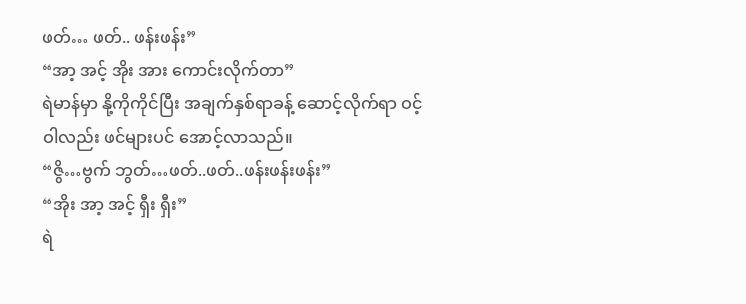ဖတ်… ဖတ်.. ဖန်းဖန်း”
“အာ့ အင့် အိုး အား ကောင်းလိုက်တာ”
ရဲမာန်မှာ နို့ကိုကိုင်ပြီး အချက်နှစ်ရာခန့် ဆောင့်လိုက်ရာ ဝင့်ဝါလည်း ဖင်များပင် အောင့်လာသည်။
“ဇွိ…ဗွက် ဘွတ်…ဖတ်..ဖတ်..ဖန်းဖန်းဖန်း”
“အိုး အာ့ အင့် ရှီး ရှီး”
ရဲ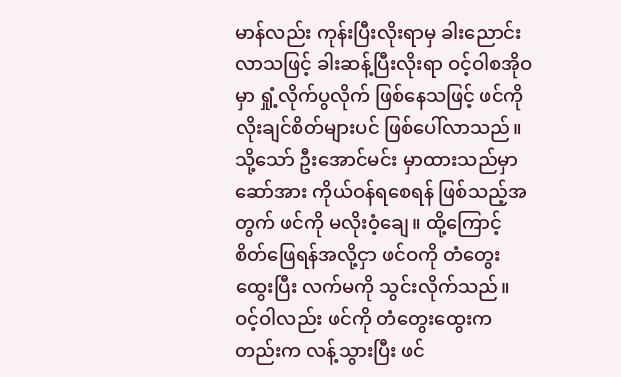မာန်လည်း ကုန်းပြီးလိုးရာမှ ခါးညောင်းလာသဖြင့် ခါးဆန့်ပြီးလိုးရာ ဝင့်ဝါစအိုဝမှာ ရှုံ့လိုက်ပွလိုက် ဖြစ်နေသဖြင့် ဖင်ကို လိုးချင်စိတ်များပင် ဖြစ်ပေါ်လာသည်။ သို့သော် ဦးအောင်မင်း မှာထားသည်မှာ ဆော်အား ကိုယ်ဝန်ရစေရန် ဖြစ်သည့်အတွက် ဖင်ကို မလိုးဝံ့ချေ။ ထို့ကြောင့် စိတ်ဖြေရန်အလို့ငှာ ဖင်ဝကို တံတွေးထွေးပြီး လက်မကို သွင်းလိုက်သည်။
ဝင့်ဝါလည်း ဖင်ကို တံတွေးထွေးကတည်းက လန့်သွားပြီး ဖင်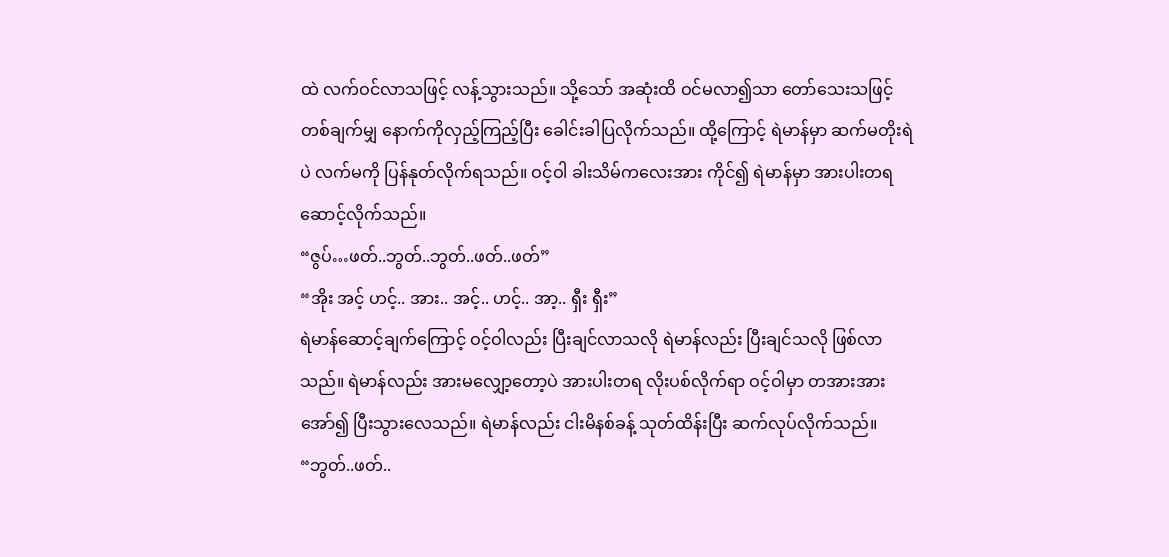ထဲ လက်ဝင်လာသဖြင့် လန့်သွားသည်။ သို့သော် အဆုံးထိ ဝင်မလာ၍သာ တော်သေးသဖြင့် တစ်ချက်မျှ နောက်ကိုလှည့်ကြည့်ပြီး ခေါင်းခါပြလိုက်သည်။ ထို့ကြောင့် ရဲမာန်မှာ ဆက်မတိုးရဲပဲ လက်မကို ပြန်နုတ်လိုက်ရသည်။ ဝင့်ဝါ ခါးသိမ်ကလေးအား ကိုင်၍ ရဲမာန်မှာ အားပါးတရ ဆောင့်လိုက်သည်။
“ဇွပ်…ဖတ်..ဘွတ်..ဘွတ်..ဖတ်..ဖတ်”
“အိုး အင့် ဟင့်.. အား.. အင့်.. ဟင့်.. အာ့.. ရှီး ရှီး”
ရဲမာန်ဆောင့်ချက်ကြောင့် ဝင့်ဝါလည်း ပြီးချင်လာသလို ရဲမာန်လည်း ပြီးချင်သလို ဖြစ်လာသည်။ ရဲမာန်လည်း အားမလျှော့တော့ပဲ အားပါးတရ လိုးပစ်လိုက်ရာ ဝင့်ဝါမှာ တအားအားအော်၍ ပြီးသွားလေသည်။ ရဲမာန်လည်း ငါးမိနစ်ခန့် သုတ်ထိန်းပြီး ဆက်လုပ်လိုက်သည်။
“ဘွတ်..ဖတ်..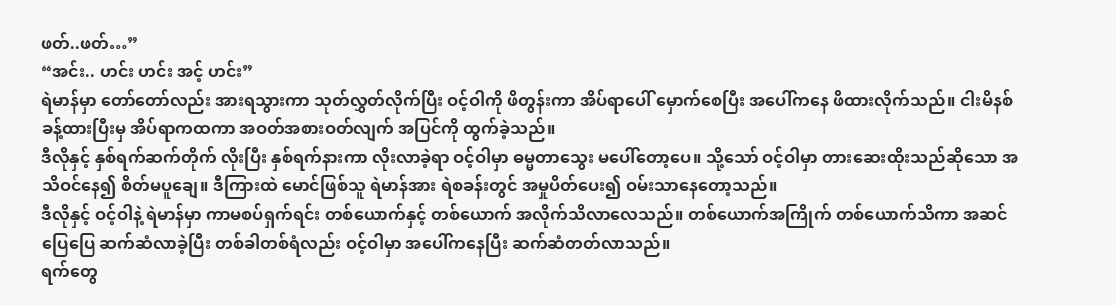ဖတ်..ဖတ်…”
“အင်း.. ဟင်း ဟင်း အင့် ဟင်း”
ရဲမာန်မှာ တော်တော်လည်း အားရသွားကာ သုတ်လွှတ်လိုက်ပြီး ဝင့်ဝါကို ဖိတွန်းကာ အိပ်ရာပေါ် မှောက်စေပြီး အပေါ်ကနေ ဖိထားလိုက်သည်။ ငါးမိနစ်ခန့်ထားပြီးမှ အိပ်ရာကထကာ အဝတ်အစားဝတ်လျက် အပြင်ကို ထွက်ခဲ့သည်။
ဒီလိုနှင့် နှစ်ရက်ဆက်တိုက် လိုးပြီး နှစ်ရက်နားကာ လိုးလာခဲ့ရာ ဝင့်ဝါမှာ ဓမ္မတာသွေး မပေါ်တော့ပေ။ သို့သော် ဝင့်ဝါမှာ တားဆေးထိုးသည်ဆိုသော အသိဝင်နေ၍ စိတ်မပူချေ။ ဒီကြားထဲ မောင်ဖြစ်သူ ရဲမာန်အား ရဲစခန်းတွင် အမှုပိတ်ပေး၍ ဝမ်းသာနေတော့သည်။
ဒီလိုနှင့် ဝင့်ဝါနဲ့ ရဲမာန်မှာ ကာမစပ်ရှက်ရင်း တစ်ယောက်နှင့် တစ်ယောက် အလိုက်သိလာလေသည်။ တစ်ယောက်အကြိုက် တစ်ယောက်သိကာ အဆင်ပြေပြေ ဆက်ဆံလာခဲ့ပြီး တစ်ခါတစ်ရံလည်း ဝင့်ဝါမှာ အပေါ်ကနေပြီး ဆက်ဆံတတ်လာသည်။
ရက်တွေ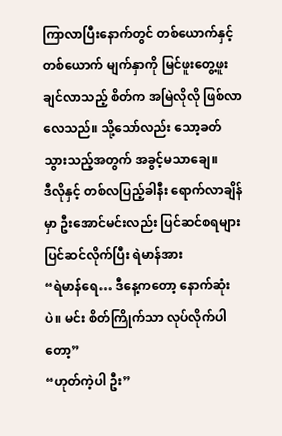ကြာလာပြီးနောက်တွင် တစ်ယောက်နှင့် တစ်ယောက် မျက်နှာကို မြင်ဖူးတွေ့ဖူးချင်လာသည့် စိတ်က အမြဲလိုလို ဖြစ်လာလေသည်။ သို့သော်လည်း သော့ခတ်သွားသည့်အတွက် အခွင့်မသာချေ။
ဒီလိုနှင့် တစ်လပြည့်ခါနီး ရောက်လာချိန်မှာ ဦးအောင်မင်းလည်း ပြင်ဆင်စရများ ပြင်ဆင်လိုက်ပြီး ရဲမာန်အား
“ရဲမာန်ရေ… ဒီနေ့ကတော့ နောက်ဆုံးပဲ။ မင်း စိတ်ကြိုက်သာ လုပ်လိုက်ပါတော့”
“ဟုတ်ကဲ့ပါ ဦး”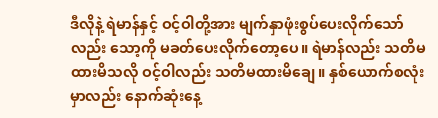ဒီလိုနဲ့ ရဲမာန်နှင့် ဝင့်ဝါတို့အား မျက်နှာဖုံးစွပ်ပေးလိုက်သော်လည်း သော့ကို မခတ်ပေးလိုက်တော့ပေ။ ရဲမာန်လည်း သတိမထားမိသလို ဝင့်ဝါလည်း သတိမထားမိချေ။ နှစ်ယောက်စလုံးမှာလည်း နောက်ဆုံးနေ့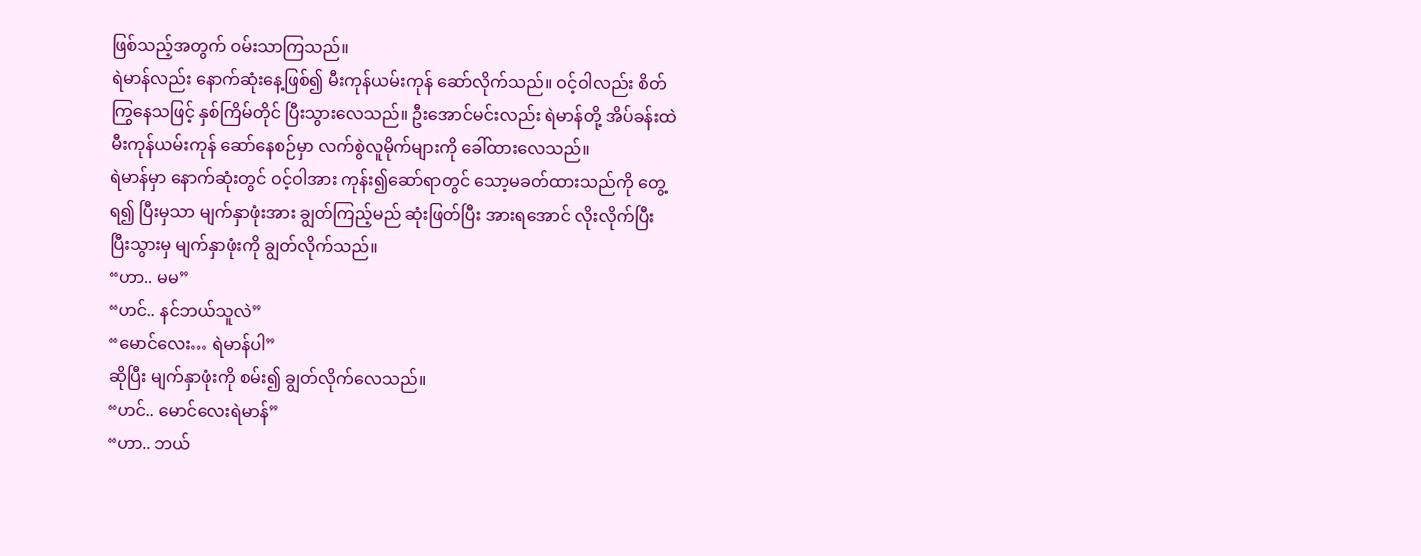ဖြစ်သည့်အတွက် ဝမ်းသာကြသည်။
ရဲမာန်လည်း နောက်ဆုံးနေ့ဖြစ်၍ မီးကုန်ယမ်းကုန် ဆော်လိုက်သည်။ ဝင့်ဝါလည်း စိတ်ကြွနေသဖြင့် နှစ်ကြိမ်တိုင် ပြီးသွားလေသည်။ ဦးအောင်မင်းလည်း ရဲမာန်တို့ အိပ်ခန်းထဲ မီးကုန်ယမ်းကုန် ဆော်နေစဉ်မှာ လက်စွဲလူမိုက်များကို ခေါ်ထားလေသည်။
ရဲမာန်မှာ နောက်ဆုံးတွင် ဝင့်ဝါအား ကုန်း၍ဆော်ရာတွင် သော့မခတ်ထားသည်ကို တွေ့ရ၍ ပြီးမှသာ မျက်နှာဖုံးအား ချွတ်ကြည့်မည် ဆုံးဖြတ်ပြီး အားရအောင် လိုးလိုက်ပြီး ပြီးသွားမှ မျက်နှာဖုံးကို ချွတ်လိုက်သည်။
“ဟာ.. မမ”
“ဟင်.. နင်ဘယ်သူလဲ”
“မောင်လေး… ရဲမာန်ပါ”
ဆိုပြီး မျက်နှာဖုံးကို စမ်း၍ ချွတ်လိုက်လေသည်။
“ဟင်.. မောင်လေးရဲမာန်”
“ဟာ.. ဘယ်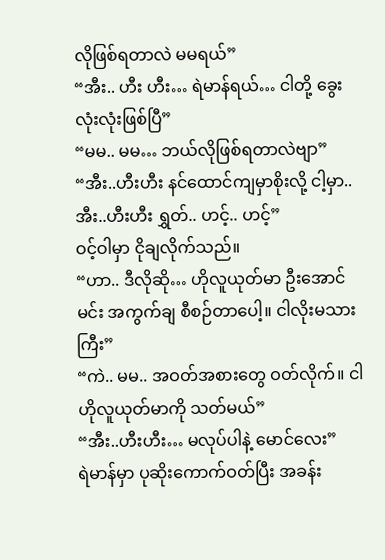လိုဖြစ်ရတာလဲ မမရယ်”
“အီး.. ဟီး ဟီး… ရဲမာန်ရယ်… ငါတို့ ခွေးလုံးလုံးဖြစ်ပြီ”
“မမ.. မမ… ဘယ်လိုဖြစ်ရတာလဲဗျာ”
“အီး..ဟီးဟီး နင်ထောင်ကျမှာစိုးလို့ ငါ့မှာ.. အီး..ဟီးဟီး ရွှတ်.. ဟင့်.. ဟင့်”
ဝင့်ဝါမှာ ငိုချလိုက်သည်။
“ဟာ.. ဒီလိုဆို… ဟိုလူယုတ်မာ ဦးအောင်မင်း အကွက်ချ စီစဉ်တာပေါ့။ ငါလိုးမသားကြီး”
“ကဲ.. မမ.. အဝတ်အစားတွေ ဝတ်လိုက်။ ငါ ဟိုလူယုတ်မာကို သတ်မယ်”
“အီး..ဟီးဟီး… မလုပ်ပါနဲ့ မောင်လေး”
ရဲမာန်မှာ ပုဆိုးကောက်ဝတ်ပြီး အခန်း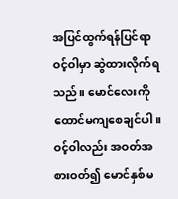အပြင်ထွက်ရန်ပြင်ရာ ဝင့်ဝါမှာ ဆွဲထားလိုက်ရသည်။ မောင်လေးကို ထောင်မကျစေချင်ပါ။ ဝင့်ဝါလည်း အဝတ်အစားဝတ်၍ မောင်နှစ်မ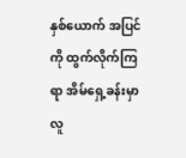နှစ်ယောက် အပြင်ကို ထွက်လိုက်ကြရာ အိမ်ရှေ့ခန်းမှာ လူ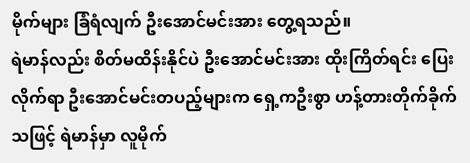မိုက်များ ခြံရံလျက် ဦးအောင်မင်းအား တွေ့ရသည်။
ရဲမာန်လည်း စိတ်မထိန်းနိုင်ပဲ ဦးအောင်မင်းအား ထိုးကြိတ်ရင်း ပြေးလိုက်ရာ ဦးအောင်မင်းတပည့်များက ရှေ့ကဦးစွာ ဟန့်တားတိုက်ခိုက်သဖြင့် ရဲမာန်မှာ လူမိုက်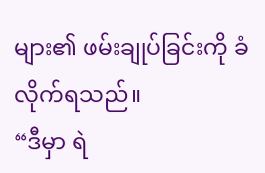များ၏ ဖမ်းချုပ်ခြင်းကို ခံလိုက်ရသည်။
“ဒီမှာ ရဲ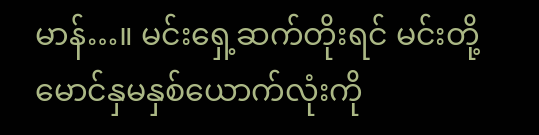မာန်…။ မင်းရှေ့ဆက်တိုးရင် မင်းတို့ မောင်နှမနှစ်ယောက်လုံးကို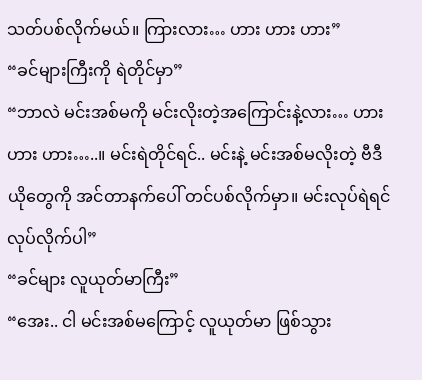သတ်ပစ်လိုက်မယ်။ ကြားလား… ဟား ဟား ဟား”
“ခင်များကြီးကို ရဲတိုင်မှာ”
“ဘာလဲ မင်းအစ်မကို မင်းလိုးတဲ့အကြောင်းနဲ့လား… ဟား ဟား ဟား…..။ မင်းရဲတိုင်ရင်.. မင်းနဲ့ မင်းအစ်မလိုးတဲ့ ဗီဒီယိုတွေကို အင်တာနက်ပေါ် တင်ပစ်လိုက်မှာ။ မင်းလုပ်ရဲရင် လုပ်လိုက်ပါ”
“ခင်များ လူယုတ်မာကြီး”
“အေး.. ငါ မင်းအစ်မကြောင့် လူယုတ်မာ ဖြစ်သွား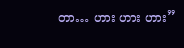တာ… ဟား ဟား ဟား”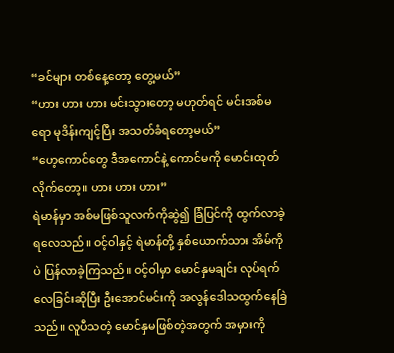“ခင်များ တစ်နေ့တော့ တွေ့မယ်”
“ဟား ဟား ဟား မင်းသွားတော့ မဟုတ်ရင် မင်းအစ်မရော မုဒိန်းကျင့်ပြီး အသတ်ခံရတော့မယ်”
“ဟေ့ကောင်တွေ ဒီအကောင်နဲ့ ကောင်မကို မောင်းထုတ်လိုက်တော့။ ဟား ဟား ဟား”
ရဲမာန်မှာ အစ်မဖြစ်သူလက်ကိုဆွဲ၍ ခြံပြင်ကို ထွက်လာခဲ့ရလေသည်။ ဝင့်ဝါနှင့် ရဲမာန်တို့ နှစ်ယောက်သား အိမ်ကိုပဲ ပြန်လာခဲ့ကြသည်။ ဝင့်ဝါမှာ မောင်နှမချင်း လုပ်ရက်လေခြင်းဆိုပြီး ဦးအောင်မင်းကို အလွန်ဒေါသထွက်နေခြဲသည်။ လူပီသတဲ့ မောင်နှမဖြစ်တဲ့အတွက် အမှားကို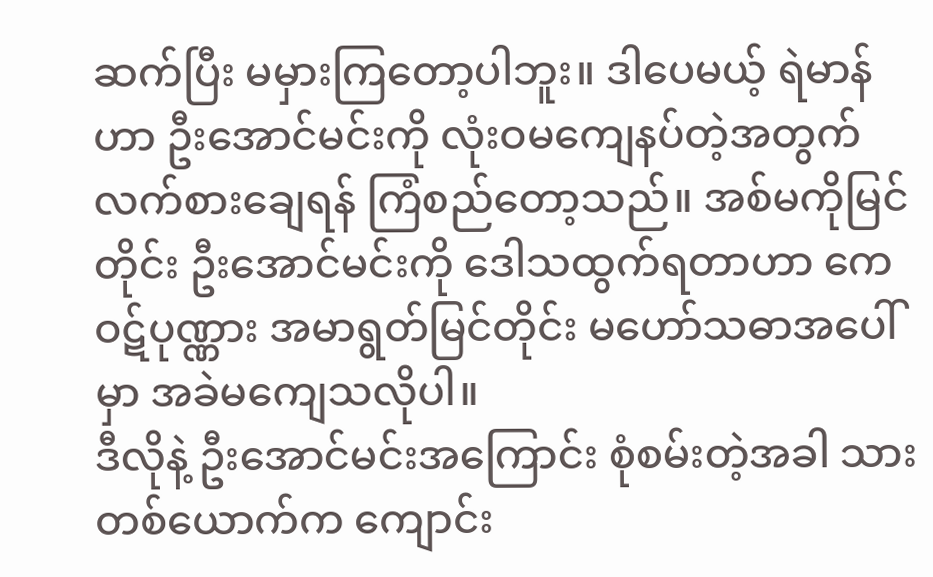ဆက်ပြီး မမှားကြတော့ပါဘူး။ ဒါပေမယ့် ရဲမာန်ဟာ ဦးအောင်မင်းကို လုံးဝမကျေနပ်တဲ့အတွက် လက်စားချေရန် ကြံစည်တော့သည်။ အစ်မကိုမြင်တိုင်း ဦးအောင်မင်းကို ဒေါသထွက်ရတာဟာ ကေဝဋ်ပုဏ္ဏား အမာရွတ်မြင်တိုင်း မဟော်သဓာအပေါ်မှာ အခဲမကျေသလိုပါ။
ဒီလိုနဲ့ ဦးအောင်မင်းအကြောင်း စုံစမ်းတဲ့အခါ သားတစ်ယောက်က ကျောင်း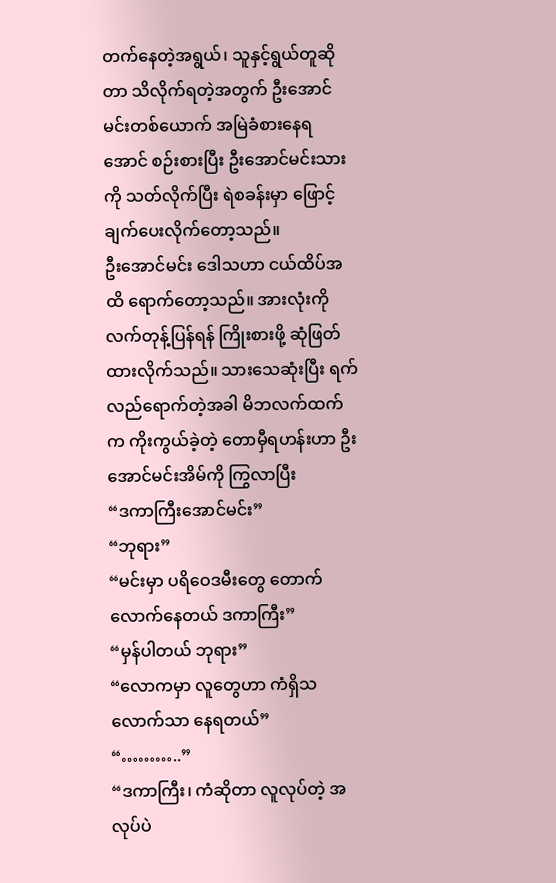တက်နေတဲ့အရွယ်၊ သူနှင့်ရွယ်တူဆိုတာ သိလိုက်ရတဲ့အတွက် ဦးအောင်မင်းတစ်ယောက် အမြဲခံစားနေရအောင် စဉ်းစားပြီး ဦးအောင်မင်းသားကို သတ်လိုက်ပြီး ရဲစခန်းမှာ ဖြောင့်ချက်ပေးလိုက်တော့သည်။
ဦးအောင်မင်း ဒေါသဟာ ငယ်ထိပ်အထိ ရောက်တော့သည်။ အားလုံးကို လက်တုန့်ပြန်ရန် ကြိုးစားဖို့ ဆုံဖြတ်ထားလိုက်သည်။ သားသေဆုံးပြီး ရက်လည်ရောက်တဲ့အခါ မိဘလက်ထက်က ကိုးကွယ်ခဲ့တဲ့ တောမှီရဟန်းဟာ ဦးအောင်မင်းအိမ်ကို ကြွလာပြီး
“ဒကာကြီးအောင်မင်း”
“ဘုရား”
“မင်းမှာ ပရိဝေဒမီးတွေ တောက်လောက်နေတယ် ဒကာကြီး”
“မှန်ပါတယ် ဘုရား”
“လောကမှာ လူတွေဟာ ကံရှိသလောက်သာ နေရတယ်”
“………..”
“ဒကာကြီး၊ ကံဆိုတာ လူလုပ်တဲ့ အလုပ်ပဲ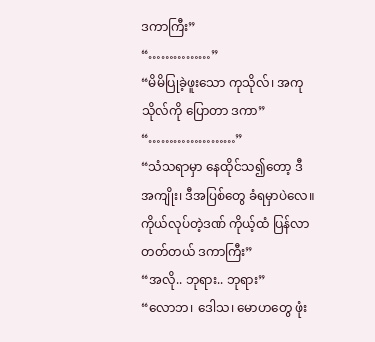ဒကာကြီး”
“……………”
“မိမိပြုခဲ့ဖူးသော ကုသိုလ်၊ အကုသိုလ်ကို ပြောတာ ဒကာ”
“…………………”
“သံသရာမှာ နေထိုင်သ၍တော့ ဒီအကျိုး၊ ဒီအပြစ်တွေ ခံရမှာပဲလေ။ ကိုယ်လုပ်တဲ့ဒဏ် ကိုယ့်ထံ ပြန်လာတတ်တယ် ဒကာကြီး”
“အလို.. ဘုရား.. ဘုရား”
“လောဘ၊ ဒေါသ၊ မောဟတွေ ဖုံး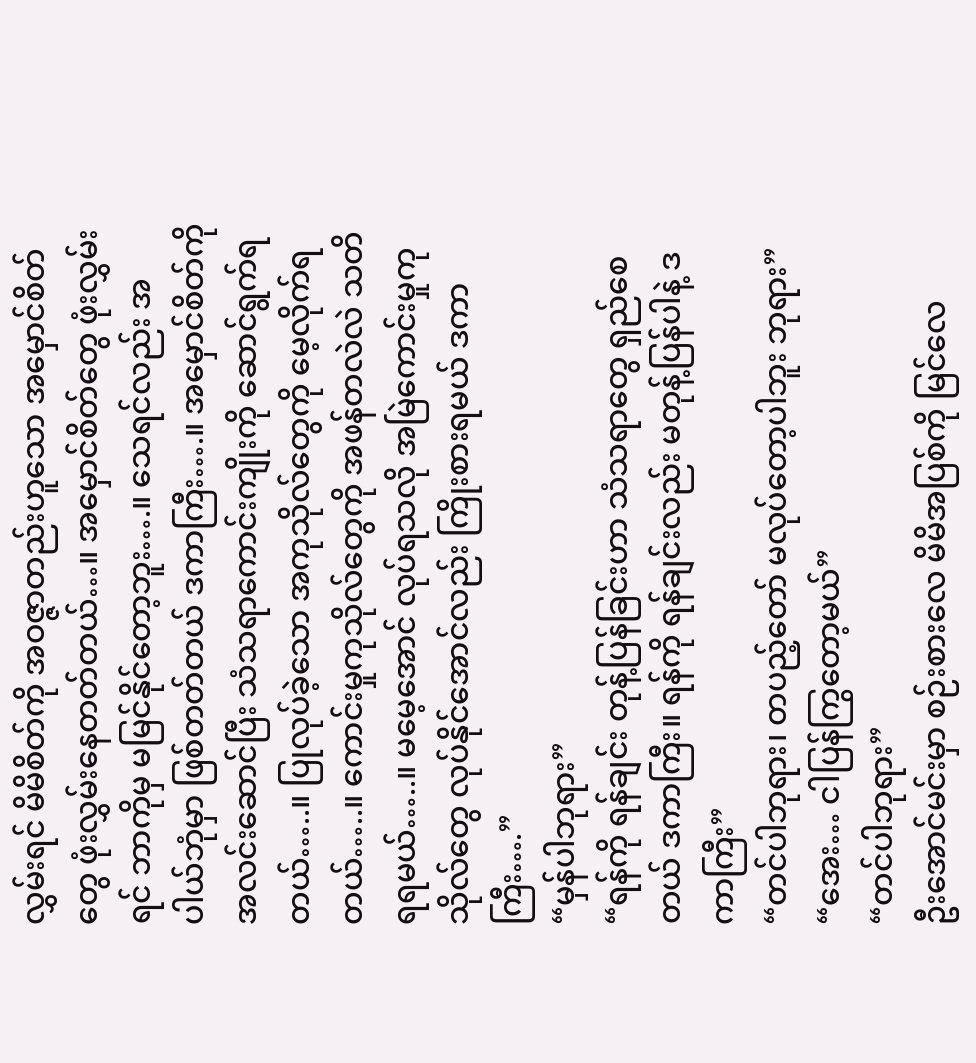လွှမ်းရင် မိမိစိတ်ကို အဝဇ္ဇာတည်းဟူသော အမှောင်စိတ်တွေ ဖုံးလွှမ်းနေတတ်တယ်…။ အမှောင်စိတ်တွေ ဖုံးလွှမ်းရင် ဘာကိုမှ မမြင်နိုင်တော့ဘူး….။ သေရင်လည်း အပါယ်ဘုံမှာ ဖြစ်တတ်တယ် ဒကာကြီး….။ အမှောင်စိတ်ကို အလင်းဆောင်ပြီး သံသရာကောင်းကျိုးကို ဆောင်ရွက်ရတယ်…..။ ပြုလုပ်ခဲ့သော အကုသိုလ်တွေကို မေ့လိုက်ရတယ်…..။ ကောင်းမှုကုသိုလ်တွေကို အဖန်တလဲလဲ သတိရရမယ်…..။ မမေ့အောင် လုပ်ရသလို အမြဲကောင်းမှုကုသိုလ်တွေ လုပ်နိုင်အောင်လည်း ကြိုးစားရမယ် ဒကာကြီး….”
“မှန်ပါဘုရား”
“ရန်ကို ရန်ချင်း တုန့်ပြန်ခြင်းဟာ သံသရာတွေ ရှည်စေတယ် ဒကာကြီး။ ရန်ကို ရန်ချင်းလည်း မတုန့်ပြန်ပါနဲ့ ဒကာကြီး”
“တင်ပါဘုရား၊ တပည့်တော် မလုပ်တော့ပါဘူး ဘုရား”
“အေး… ငါပြန်ကြွတော့မယ်”
“တင်ပါဘုရား”
ဦးအောင်မင်းမှာ စဉ်းစားလေ မိမိအပြစ်ကို မြင်လေ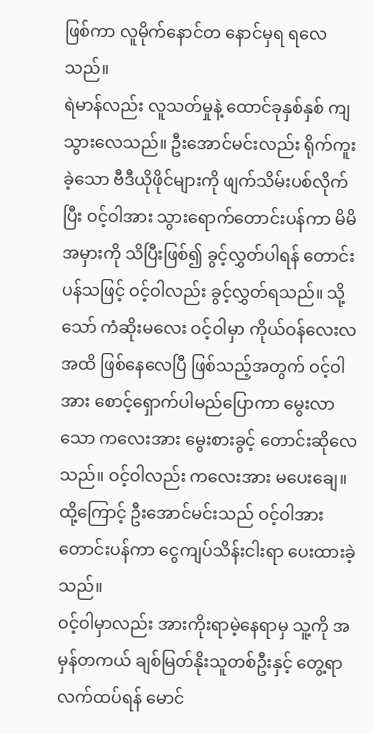ဖြစ်ကာ လူမိုက်နောင်တ နောင်မှရ ရလေသည်။
ရဲမာန်လည်း လူသတ်မှုနဲ့ ထောင်ခုနှစ်နှစ် ကျသွားလေသည်။ ဦးအောင်မင်းလည်း ရိုက်ကူးခဲ့သော ဗီဒီယိုဖိုင်များကို ဖျက်သိမ်းပစ်လိုက်ပြီး ဝင့်ဝါအား သွားရောက်တောင်းပန်ကာ မိမိအမှားကို သိပြီးဖြစ်၍ ခွင့်လွှတ်ပါရန် တောင်းပန်သဖြင့် ဝင့်ဝါလည်း ခွင့်လွှတ်ရသည်။ သို့သော် ကံဆိုးမလေး ဝင့်ဝါမှာ ကိုယ်ဝန်လေးလအထိ ဖြစ်နေလေပြီ ဖြစ်သည့်အတွက် ဝင့်ဝါအား စောင့်ရှောက်ပါမည်ပြောကာ မွေးလာသော ကလေးအား မွေးစားခွင့် တောင်းဆိုလေသည်။ ဝင့်ဝါလည်း ကလေးအား မပေးချေ။ ထို့ကြောင့် ဦးအောင်မင်းသည် ဝင့်ဝါအား တောင်းပန်ကာ ငွေကျပ်သိန်းငါးရာ ပေးထားခဲ့သည်။
ဝင့်ဝါမှာလည်း အားကိုးရာမဲ့နေရာမှ သူ့ကို အမှန်တကယ် ချစ်မြတ်နိုးသူတစ်ဦးနှင့် တွေ့ရာ လက်ထပ်ရန် မောင်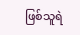ဖြစ်သူရဲ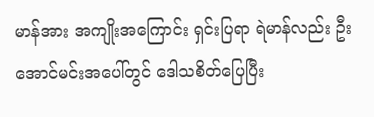မာန်အား အကျိုးအကြောင်း ရှင်းပြရာ ရဲမာန်လည်း ဦးအောင်မင်းအပေါ်တွင် ဒေါသစိတ်ပြေပြီး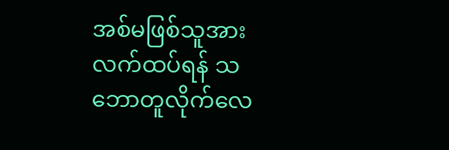အစ်မဖြစ်သူအား လက်ထပ်ရန် သဘောတူလိုက်လေ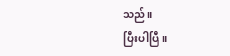သည်။
ပြီးပါပြီ။